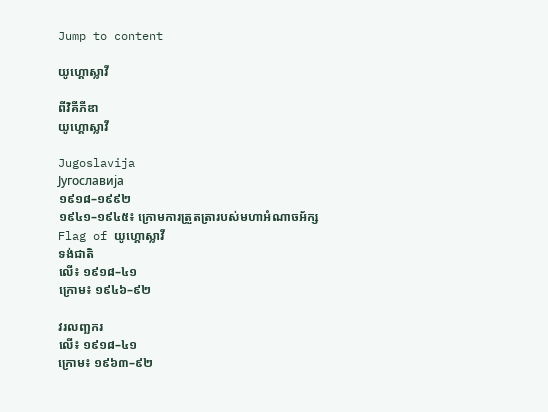Jump to content

យូហ្គោស្លាវី

ពីវិគីភីឌា
យូហ្គោស្លាវី

Jugoslavija
Југославија
១៩១៨–១៩៩២
១៩៤១–១៩៤៥៖ ក្រោមការត្រួតត្រារបស់មហាអំណាចអ័ក្ស
Flag of យូហ្គោស្លាវី
ទង់ជាតិ
លើ៖ ១៩១៨–៤១
ក្រោម៖ ១៩៤៦–៩២

វរលញ្ឆករ
លើ៖ ១៩១៨–៤១
ក្រោម៖ ១៩៦៣–៩២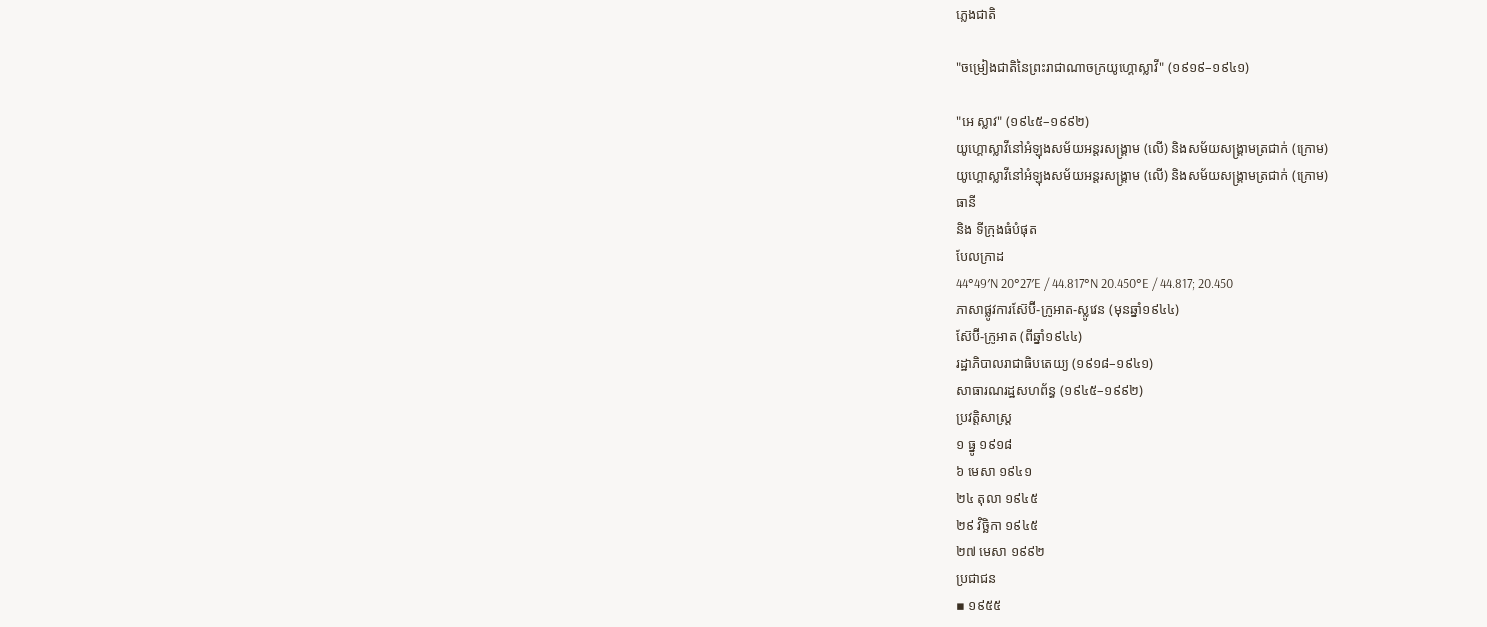ភ្លេងជាតិ

"ចម្រៀងជាតិនៃព្រះរាជាណាចក្រយូហ្គោស្លាវី" (១៩១៩–១៩៤១)

"អេ ស្លាវ" (១៩៤៥–១៩៩២)
យូហ្គោស្លាវីនៅអំឡុងសម័យអន្តរសង្គ្រាម (លើ) និងសម័យសង្គ្រាមត្រជាក់ (ក្រោម)
យូហ្គោស្លាវីនៅអំឡុងសម័យអន្តរសង្គ្រាម (លើ) និងសម័យសង្គ្រាមត្រជាក់ (ក្រោម)
ធានី
និង ទីក្រុងធំបំផុត
បែលក្រាដ
44°49′N 20°27′E / 44.817°N 20.450°E / 44.817; 20.450
ភាសាផ្លូវការស៊ែប៊ី-ក្រូអាត-ស្លូវេន (មុនឆ្នាំ១៩៤៤)
ស៊ែប៊ី-ក្រូអាត (ពីឆ្នាំ១៩៤៤)
រដ្ឋាភិបាលរាជាធិបតេយ្យ (១៩១៨–១៩៤១)
សាធារណរដ្ឋសហព័ន្ធ (១៩៤៥–១៩៩២)
ប្រវត្តិសាស្រ្ត
១ ធ្នូ ១៩១៨
៦ មេសា ១៩៤១
២៤ តុលា ១៩៤៥
២៩ វិច្ឆិកា ១៩៤៥
២៧ មេសា ១៩៩២
ប្រជាជន
▪ ១៩៥៥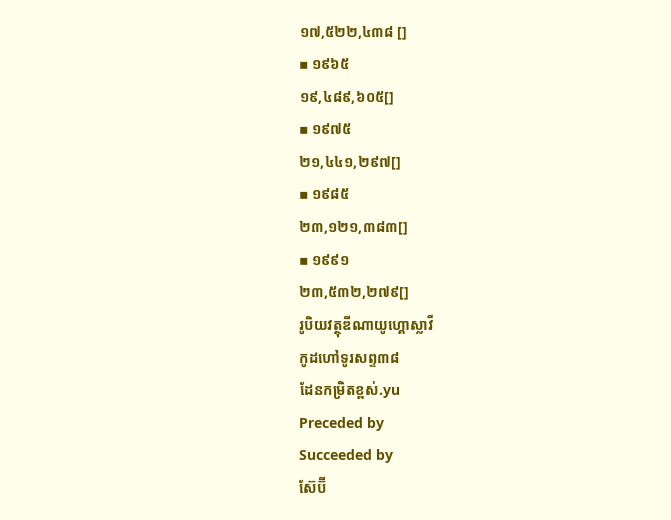១៧,៥២២,៤៣៨ []
▪ ១៩៦៥
១៩,៤៨៩,៦០៥[]
▪ ១៩៧៥
២១,៤៤១,២៩៧[]
▪ ១៩៨៥
២៣,១២១,៣៨៣[]
▪ ១៩៩១
២៣,៥៣២,២៧៩[]
រូបិយវត្ថុឌីណាយូហ្គោស្លាវី
កូដហៅទូរសព្ទ៣៨
ដែនកម្រិតខ្ពស់.yu
Preceded by
Succeeded by
ស៊ែប៊ី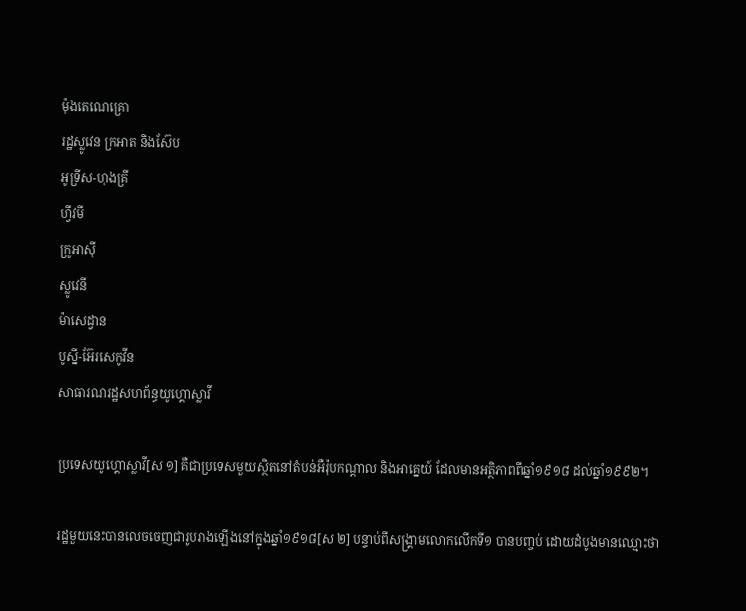ម៉ុងតេណេគ្រោ
រដ្ឋស្លូវេន ក្រអាត និងស៊ែប
អូទ្រីស-ហុងគ្រី
ហ្វីវមី
ក្រូអាស៊ី
ស្លូវេនី
ម៉ាសេដ្វាន
បូស្នី-អ៊ែរសេកូវីន
សាធារណរដ្ឋសហព័ន្ធយូហ្គោស្លាវី

ប្រទេសយូហ្គោស្លាវី[ស ១] គឺជាប្រទេសមួយស្ថិតនៅតំបន់អឺរ៉ុបកណ្ដាល និងអាគ្នេយ៍ ដែលមានអត្ថិភាពពីឆ្នាំ១៩១៨ ដល់ឆ្នាំ១៩៩២។

រដ្ឋមួយនេះបានលេចចេញជារូបរាងឡើងនៅក្នុងឆ្នាំ១៩១៨[ស ២] បន្ទាប់ពីសង្គ្រាមលោកលើកទី១ បានបញ្ចប់ ដោយដំបូងមានឈ្មោះថា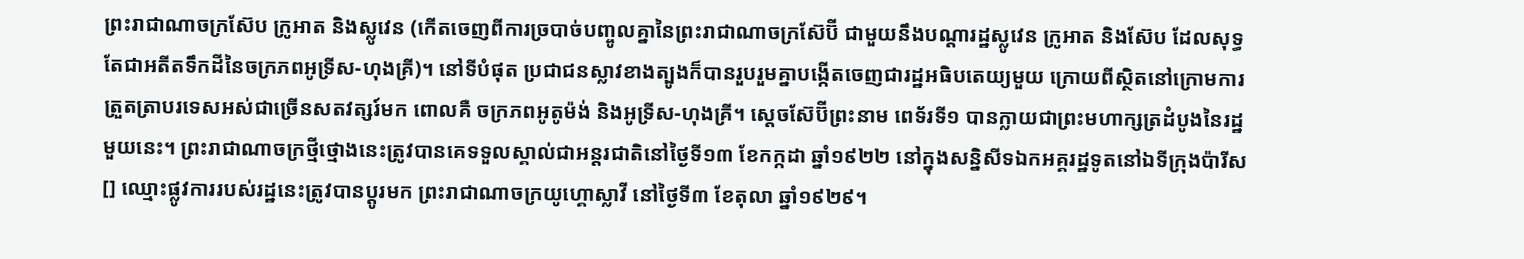ព្រះរាជាណាចក្រស៊ែប ក្រូអាត និងស្លូវេន (កើតចេញពីការច្របាច់បញ្ចូលគ្នានៃព្រះរាជាណាចក្រស៊ែប៊ី ជាមួយនឹងបណ្ដារដ្ឋស្លូវេន ក្រូអាត និងស៊ែប ដែលសុទ្ធតែជាអតីតទឹកដីនៃចក្រភពអូទ្រីស-ហុងគ្រី)។ នៅទីបំផុត ប្រជាជនស្លាវខាងត្បូងក៏បានរួបរួមគ្នាបង្កើតចេញជារដ្ឋអធិបតេយ្យមួយ ក្រោយពីស្ថិតនៅក្រោមការត្រួតត្រាបរទេសអស់ជាច្រើនសតវត្សរ៍មក ពោលគឺ ចក្រភពអូតូម៉ង់ និងអូទ្រីស-ហុងគ្រី។ ស្ដេចស៊ែប៊ីព្រះនាម ពេទ័រទី១ បានក្លាយជាព្រះមហាក្សត្រដំបូងនៃរដ្ឋមួយនេះ។ ព្រះរាជាណាចក្រថ្មីថ្មោងនេះត្រូវបានគេទទួលស្គាល់ជាអន្តរជាតិនៅថ្ងៃទី១៣ ខែកក្កដា ឆ្នាំ១៩២២ នៅក្នុងសន្និសីទឯកអគ្គរដ្ឋទូតនៅឯទីក្រុងប៉ារីស[] ឈ្មោះផ្លូវការរបស់រដ្ឋនេះត្រូវបានប្តូរមក ព្រះរាជាណាចក្រយូហ្គោស្លាវី នៅថ្ងៃទី៣ ខែតុលា ឆ្នាំ១៩២៩។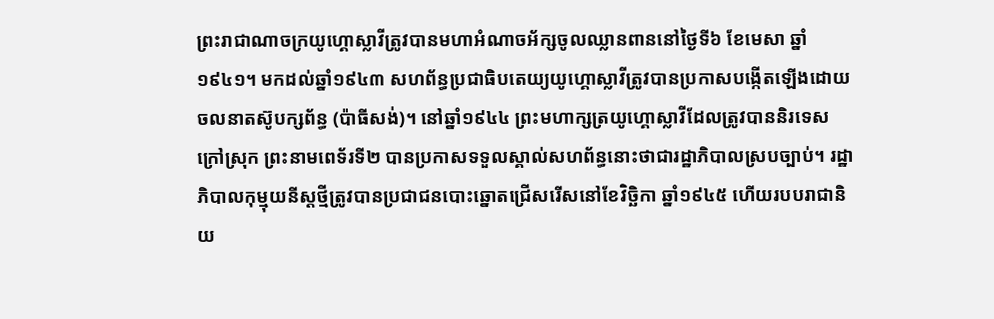ព្រះរាជាណាចក្រយូហ្គោស្លាវីត្រូវបានមហាអំណាចអ័ក្សចូលឈ្លានពាននៅថ្ងៃទី៦ ខែមេសា ឆ្នាំ១៩៤១។ មកដល់ឆ្នាំ១៩៤៣ សហព័ន្ធប្រជាធិបតេយ្យយូហ្គោស្លាវីត្រូវបានប្រកាសបង្កើតឡើងដោយចលនាតស៊ូបក្សព័ន្ធ (ប៉ាធីសង់)។ នៅឆ្នាំ១៩៤៤ ព្រះមហាក្សត្រយូហ្គោស្លាវីដែលត្រូវបាននិរទេសក្រៅស្រុក ព្រះនាមពេទ័រទី២ បានប្រកាសទទួលស្គាល់សហព័ន្ធនោះថាជារដ្ឋាភិបាលស្របច្បាប់។ រដ្ឋាភិបាលកុម្មុយនីស្តថ្មីត្រូវបានប្រជាជនបោះឆ្នោតជ្រើសរើសនៅខែវិច្ឆិកា ឆ្នាំ១៩៤៥ ហើយរបបរាជានិយ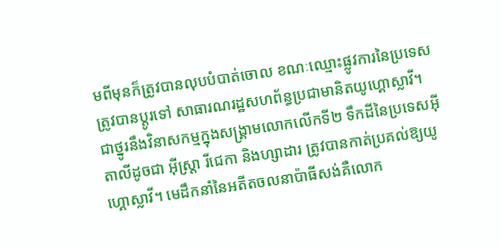មពីមុនក៏ត្រូវបានលុបបំបាត់ចោល ខណៈឈ្មោះផ្លូវការនៃប្រទេសត្រូវបានប្តូរទៅ សាធារណរដ្ឋសហព័ន្ធប្រជាមានិតយូហ្គោស្លាវី។ ជាថ្នូរនឹងវិនាសកម្មក្នុងសង្គ្រាមលោកលើកទី២ ទឹកដីនៃប្រទេសអ៊ីតាលីដូចជា អ៊ីស្ត្រា រីជេកា និងហ្សាដារ ត្រូវបានកាត់ប្រគល់ឱ្យយូហ្គោស្លាវី។ មេដឹកនាំនៃអតីតចលនាប៉ាធីសង់គឺលោក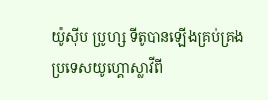យ៉ូស៊ីប ប្រូហ្ស ទីតូបានឡើងគ្រប់គ្រងប្រទេសយូហ្គោស្លាវីពី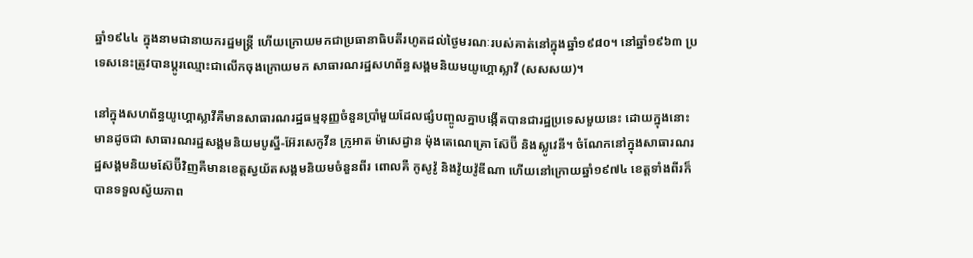ឆ្នាំ១៩៤៤ ក្នុងនាមជានាយករដ្ឋមន្ត្រី ហើយក្រោយមកជាប្រធានាធិបតីរហូតដល់ថ្ងៃមរណៈរបស់គាត់នៅក្នុងឆ្នាំ១៩៨០។ នៅឆ្នាំ១៩៦៣ ប្រទេសនេះត្រូវបានប្តូរឈ្មោះជាលើកចុងក្រោយមក សាធារណរដ្ឋសហព័ន្ធសង្គមនិយមយូហ្គោស្លាវី (សសសយ)។

នៅក្នុងសហព័ន្ធយូហ្គោស្លាវីគឺមានសាធារណរដ្ឋធម្មនុញ្ញចំនួនប្រាំមួយដែលផ្សំបញ្ចូលគ្នាបង្កើតបានជារដ្ឋប្រទេសមួយនេះ ដោយក្នុងនោះមានដូចជា សាធារណរដ្ឋសង្គមនិយមបូស្នី-អ៊ែរសេកូវីន ក្រូអាត ម៉ាសេដ្វាន ម៉ុងតេណេគ្រោ ស៊ែប៊ី និងស្លូវេនី។ ចំណែកនៅក្នុងសាធារណរដ្ឋសង្គមនិយមស៊ែប៊ីវិញគឺមានខេត្តស្វយ័តសង្គមនិយមចំនួនពីរ ពោលគឺ កូសូវ៉ូ និងវ៉ូយវ៉ូឌីណា ហើយនៅក្រោយឆ្នាំ១៩៧៤ ខេត្តទាំងពីរក៏បានទទួលស្វ័យភាព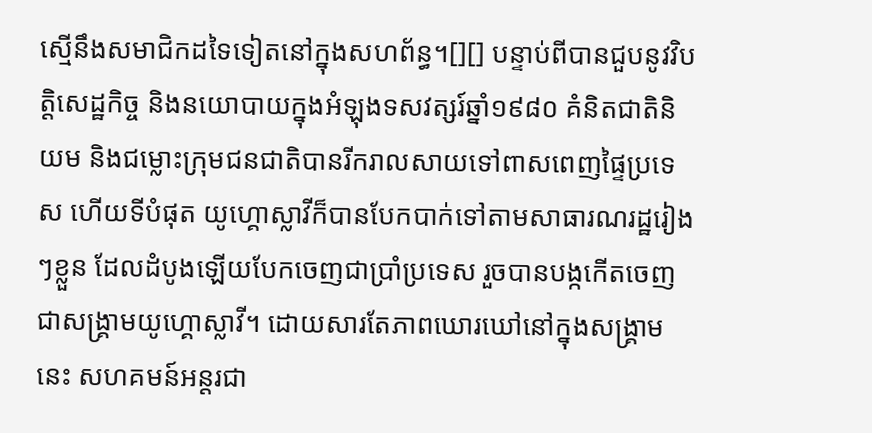ស្មើនឹងសមាជិកដទៃទៀតនៅក្នុងសហព័ន្ធ។[][] បន្ទាប់ពីបានជួបនូវវិបត្តិសេដ្ឋកិច្ច និងនយោបាយក្នុងអំឡុងទសវត្សរ៍ឆ្នាំ១៩៨០ គំនិតជាតិនិយម និងជម្លោះក្រុមជនជាតិបានរីករាលសាយទៅពាសពេញផ្ទៃប្រទេស ហើយទីបំផុត យូហ្គោស្លាវីក៏បានបែកបាក់ទៅតាមសាធារណរដ្ឋរៀងៗខ្លួន ដែលដំបូងឡើយបែកចេញជាប្រាំប្រទេស រួចបានបង្កកើតចេញជាសង្រ្គាមយូហ្គោស្លាវី។ ដោយសារតែភាពឃោរឃៅនៅក្នុងសង្គ្រាមនេះ សហគមន៍អន្តរជា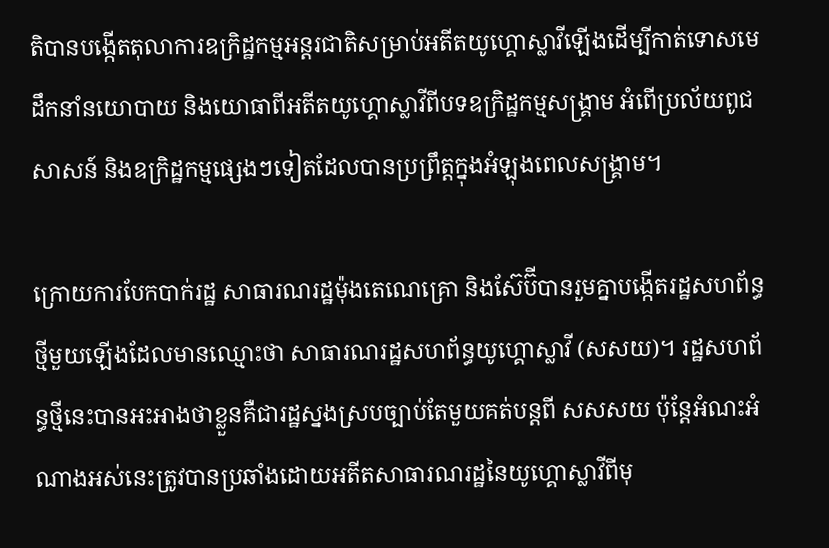តិបានបង្កើតតុលាការឧក្រិដ្ឋកម្មអន្តរជាតិសម្រាប់អតីតយូហ្គោស្លាវីឡើងដើម្បីកាត់ទោសមេដឹកនាំនយោបាយ និងយោធាពីអតីតយូហ្គោស្លាវីពីបទឧក្រិដ្ឋកម្មសង្រ្គាម អំពើប្រល័យពូជសាសន៍ និងឧក្រិដ្ឋកម្មផ្សេងៗទៀតដែលបានប្រព្រឹត្តក្នុងអំឡុងពេលសង្រ្គាម។

ក្រោយការបែកបាក់រដ្ឋ សាធារណរដ្ឋម៉ុងតេណេគ្រោ និងស៊ែប៊ីបានរួមគ្នាបង្កើតរដ្ឋសហព័ន្ធថ្មីមួយឡើងដែលមានឈ្មោះថា សាធារណរដ្ឋសហព័ន្ធយូហ្គោស្លាវី (សសយ)។ រដ្ឋសហព័ន្ធថ្មីនេះបានអះអាងថាខ្លួនគឺជារដ្ឋស្នងស្របច្បាប់តែមួយគត់បន្តពី សសសយ ប៉ុន្តែអំណះអំណាងអស់នេះត្រូវបានប្រឆាំងដោយអតីតសាធារណរដ្ឋនៃយូហ្គោស្លាវីពីមុ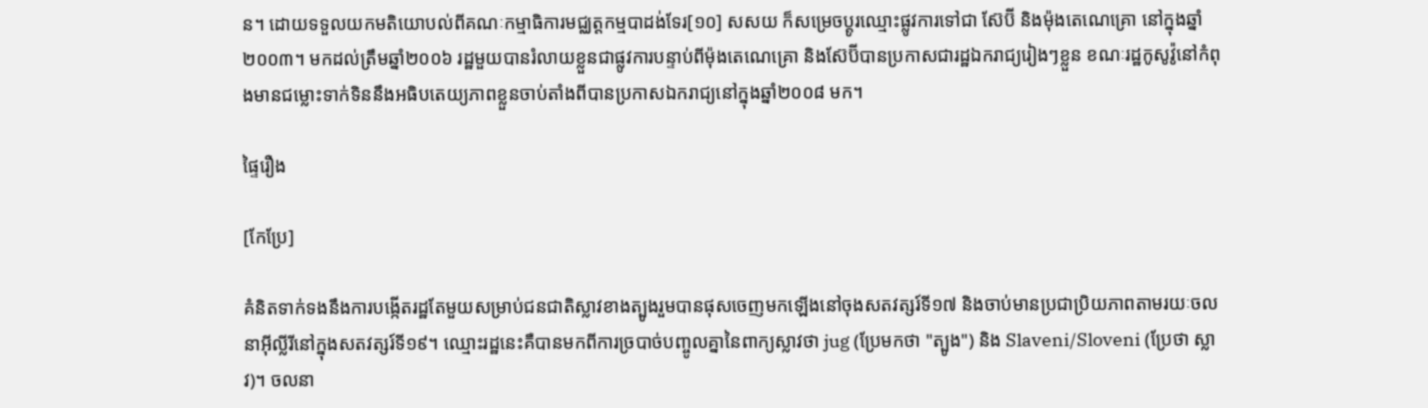ន។ ដោយទទួលយកមតិយោបល់ពីគណៈកម្មាធិការមជ្ឈត្តកម្មបាដង់ទែរ[១០] សសយ ក៏សម្រេចប្តូរឈ្មោះផ្លូវការទៅជា ស៊ែប៊ី និងម៉ុងតេណេគ្រោ នៅក្នុងឆ្នាំ២០០៣។ មកដល់ត្រឹមឆ្នាំ២០០៦ រដ្ឋមួយបានរំលាយខ្លួនជាផ្លូវការបន្ទាប់ពីម៉ុងតេណេគ្រោ និងស៊ែប៊ីបានប្រកាសជារដ្ឋឯករាជ្យរៀងៗខ្លួន ខណៈរដ្ឋកូសូវ៉ូនៅកំពុងមានជម្លោះទាក់ទិននឹងអធិបតេយ្យភាពខ្លួនចាប់តាំងពីបានប្រកាសឯករាជ្យនៅក្នុងឆ្នាំ២០០៨ មក។

ផ្ទៃរឿង

[កែប្រែ]

គំនិតទាក់ទងនឹងការបង្កើតរដ្ឋតែមួយសម្រាប់ជនជាតិស្លាវខាងត្បូងរួមបានផុសចេញមកឡើងនៅចុងសតវត្សរ៍ទី១៧ និងចាប់មានប្រជាប្រិយភាពតាមរយៈចលនាអ៊ីល្លីរីនៅក្នុងសតវត្សរ៍ទី១៩។ ឈ្មោះរដ្ឋនេះគឺបានមកពីការច្របាច់បញ្ចូលគ្នានៃពាក្យស្លាវថា jug (ប្រែមកថា "ត្បូង") និង Slaveni/Sloveni (ប្រែថា ស្លាវ)។ ចលនា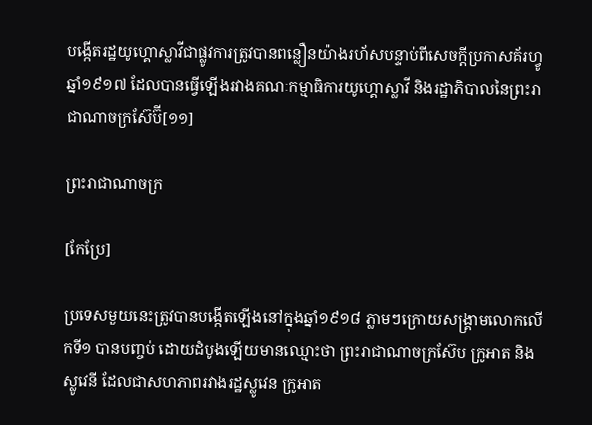បង្កើតរដ្ឋយូហ្គោស្លាវីជាផ្លូវការត្រូវបានពន្លឿនយ៉ាងរហ័សបន្ទាប់ពីសេចក្ដីប្រកាសគ័រហ្វូឆ្នាំ១៩១៧ ដែលបានធ្វើឡើងរវាងគណៈកម្មាធិការយូហ្គោស្លាវី និងរដ្ឋាភិបាលនៃព្រះរាជាណាចក្រស៊ែប៊ី[១១]

ព្រះរាជាណាចក្រ

[កែប្រែ]

ប្រទេសមួយនេះត្រូវបានបង្កើតឡើងនៅក្នុងឆ្នាំ១៩១៨ ភ្លាមៗក្រោយសង្គ្រាមលោកលើកទី១ បានបញ្ចប់ ដោយដំបូងឡើយមានឈ្មោះថា ព្រះរាជាណាចក្រស៊ែប ក្រូអាត និងស្លូវេនី ដែលជាសហភាពរវាងរដ្ឋស្លូវេន ក្រូអាត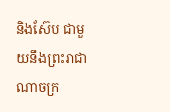និងស៊ែប ជាមួយនឹងព្រះរាជាណាចក្រ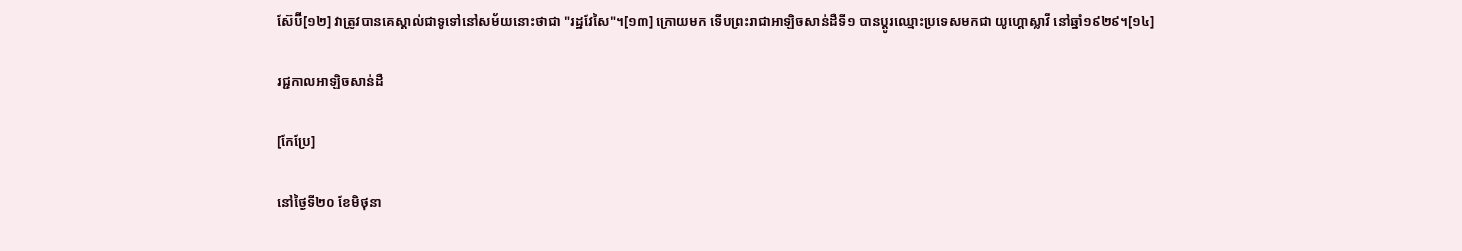ស៊ែប៊ី[១២] វាត្រូវបានគេស្គាល់ជាទូទៅនៅសម័យនោះថាជា "រដ្ឋវែសៃ"។[១៣] ក្រោយមក ទើបព្រះរាជាអាឡិចសាន់ដឺទី១ បានប្តូរឈ្មោះប្រទេសមកជា យូហ្គោស្លាវី នៅឆ្នាំ១៩២៩។[១៤]

រជ្ជកាលអាឡិចសាន់ដឺ

[កែប្រែ]

នៅថ្ងៃទី២០ ខែមិថុនា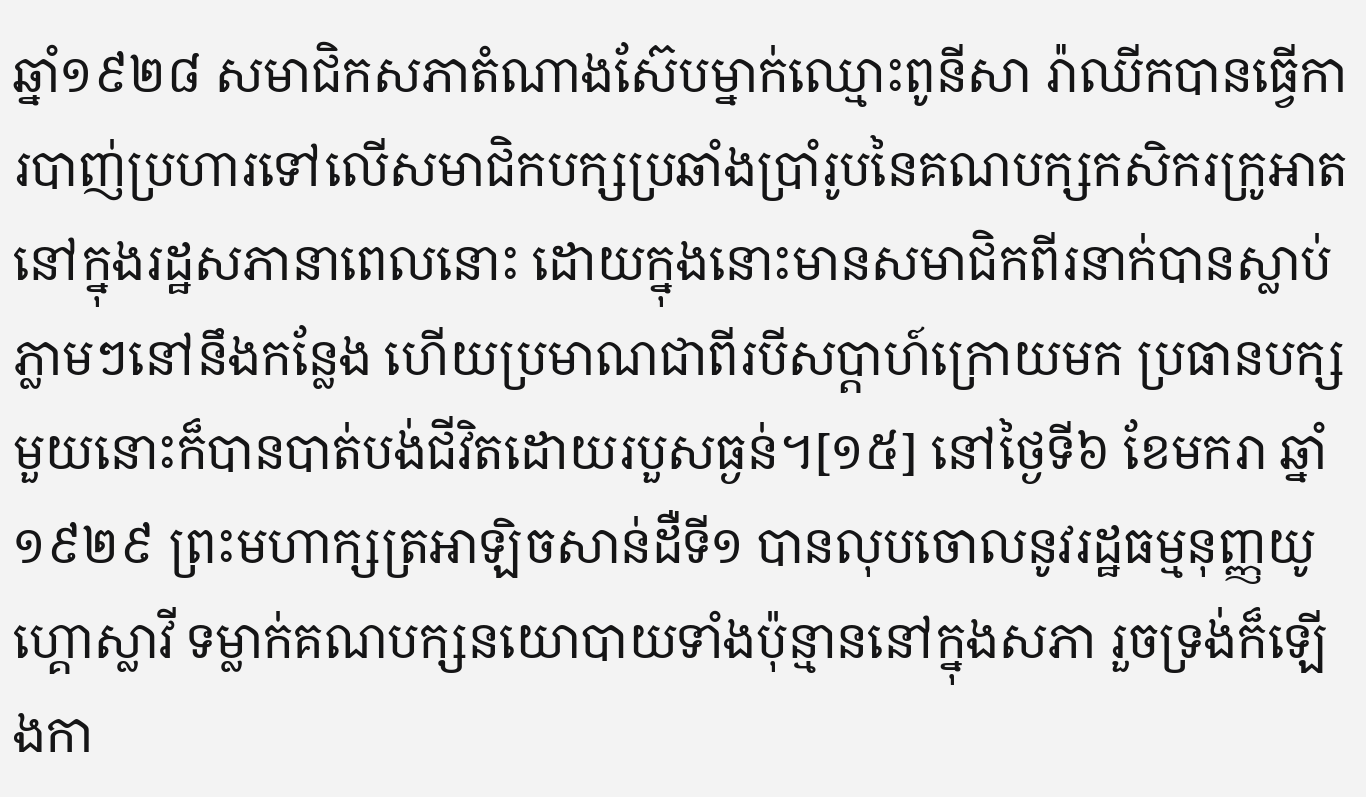ឆ្នាំ១៩២៨ សមាជិកសភាតំណាងស៊ែបម្នាក់ឈ្មោះពូនីសា រ៉ាឈីកបានធ្វើការបាញ់ប្រហារទៅលើសមាជិកបក្សប្រឆាំងប្រាំរូបនៃគណបក្សកសិករក្រូអាត នៅក្នុងរដ្ឋសភានាពេលនោះ ដោយក្នុងនោះមានសមាជិកពីរនាក់បានស្លាប់ភ្លាមៗនៅនឹងកន្លែង ហើយប្រមាណជាពីរបីសប្តាហ៍ក្រោយមក ប្រធានបក្សមួយនោះក៏បានបាត់បង់ជីវិតដោយរបួសធ្ងន់។[១៥] នៅថ្ងៃទី៦ ខែមករា ឆ្នាំ១៩២៩ ព្រះមហាក្សត្រអាឡិចសាន់ដឺទី១ បានលុបចោលនូវរដ្ឋធម្មនុញ្ញយូហ្គោស្លាវី ទម្លាក់គណបក្សនយោបាយទាំងប៉ុន្មាននៅក្នុងសភា រួចទ្រង់ក៏ឡើងកា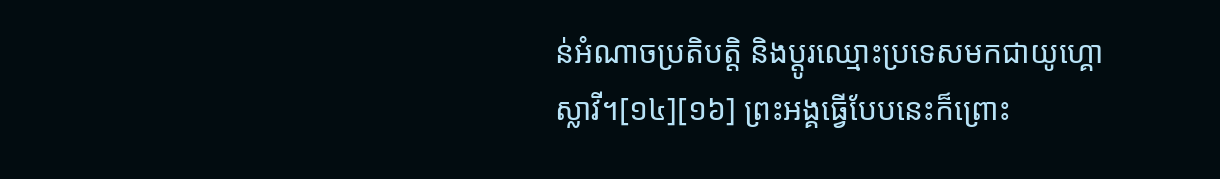ន់អំណាចប្រតិបត្តិ និងប្តូរឈ្មោះប្រទេសមកជាយូហ្គោស្លាវី។[១៤][១៦] ព្រះអង្គធ្វើបែបនេះក៏ព្រោះ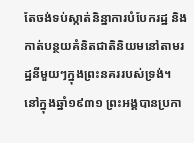តែចង់ទប់ស្កាត់និន្នាការបំបែករដ្ឋ និងកាត់បន្ថយគំនិតជាតិនិយមនៅតាមរដ្ឋនីមួយៗក្នុងព្រះនគររបស់ទ្រង់។ នៅក្នុងឆ្នាំ១៩៣១ ព្រះអង្គបានប្រកា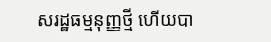សរដ្ឋធម្មនុញ្ញថ្មី ហើយបា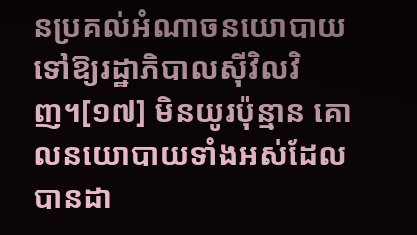នប្រគល់អំណាចនយោបាយទៅឱ្យរដ្ឋាភិបាលស៊ីវិលវិញ។[១៧] មិនយូរប៉ុន្មាន គោលនយោបាយទាំងអស់ដែលបានដា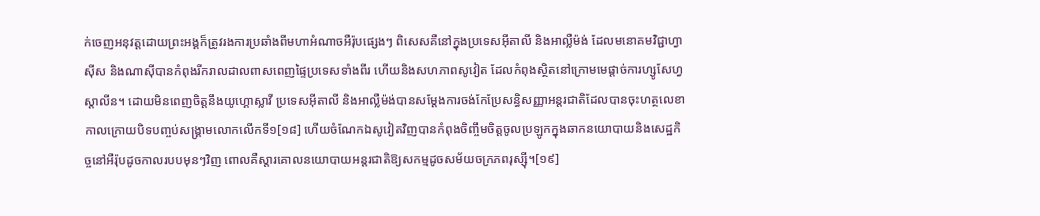ក់ចេញអនុវត្តដោយព្រះអង្គក៏ត្រូវរងការប្រឆាំងពីមហាអំណាចអឺរ៉ុបផ្សេងៗ ពិសេសគឺនៅក្នុងប្រទេសអ៊ីតាលី និងអាល្លឺម៉ង់ ដែលមនោគមវិជ្ជាហ្វាស៊ីស និងណាស៊ីបានកំពុងរីករាលដាលពាសពេញផ្ទៃប្រទេសទាំងពីរ ហើយនិងសហភាពសូវៀត ដែលកំពុងស្ថិតនៅក្រោមមេផ្ដាច់ការហ្សូសែហ្វ ស្តាលីន។ ដោយមិនពេញចិត្តនឹងយូហ្គោស្លាវី ប្រទេសអ៊ីតាលី និងអាល្លឺម៉ង់បានសម្ដែងការចង់កែប្រែសន្ធិសញ្ញាអន្តរជាតិដែលបានចុះហត្ថលេខាកាលក្រោយបិទបញ្ចប់សង្គ្រាមលោកលើកទី១[១៨] ហើយចំណែកឯសូវៀតវិញបានកំពុងចិញ្ចឹមចិត្តចូលប្រឡូកក្នុងឆាកនយោបាយនិងសេដ្ឋកិច្ចនៅអឺរ៉ុបដូចកាលរបបមុនៗវិញ ពោលគឺស្ដារគោលនយោបាយអន្តរជាតិឱ្យសកម្មដូចសម័យចក្រភពរុស្ស៊ី។[១៩]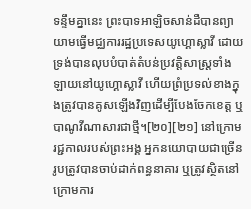ទន្ទឹមគ្នានេះ ព្រះបាទអាឡិចសាន់ដឺបានព្យាយាមធ្វើមជ្ឈការរដ្ឋប្រទេសយូហ្គោស្លាវី ដោយទ្រង់បានលុបបំបាត់តំបន់ប្រវត្តិសាស្ត្រទាំងឡាយនៅយូហ្គោស្លាវី ហើយព្រំប្រទល់ខាងក្នុងត្រូវបានគូសឡើងវិញដើម្បីបែងចែកខេត្ត ឬបាណូវីណាសារជាថ្មី។[២០][២១] នៅក្រោមរជ្ជកាលរបស់ព្រះអង្គ អ្នកនយោបាយជាច្រើនរូបត្រូវបានចាប់ដាក់ពន្ធនាគារ ឬត្រូវស្ថិតនៅក្រោមការ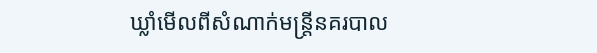ឃ្លាំមើលពីសំណាក់មន្ត្រីនគរបាល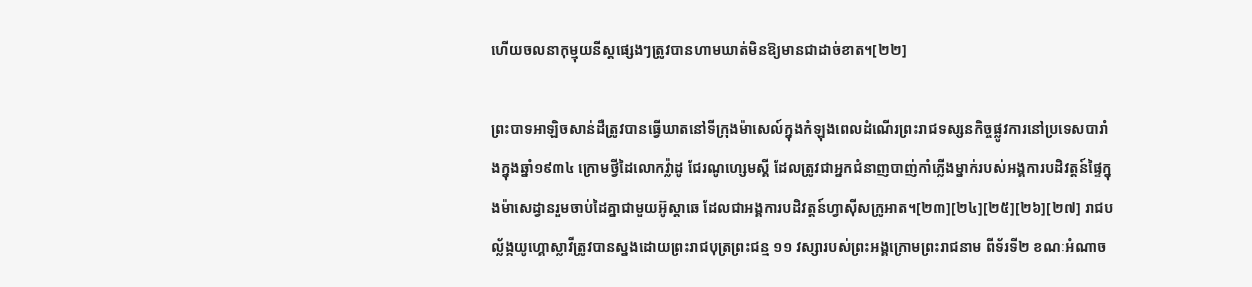ហើយចលនាកុម្មុយនីស្តផ្សេងៗត្រូវបានហាមឃាត់មិនឱ្យមានជាដាច់ខាត។[២២]

ព្រះបាទអាឡិចសាន់ដឺត្រូវបានធ្វើឃាតនៅទីក្រុងម៉ាសេល៍ក្នុងកំឡុងពេលដំណើរព្រះរាជទស្សនកិច្ចផ្លូវការនៅប្រទេសបារាំងក្នុងឆ្នាំ១៩៣៤ ក្រោមថ្វីដៃលោកវ៉្លាដូ ជែរណូហ្សេមស្គី ដែលត្រូវជាអ្នកជំនាញបាញ់កាំភ្លើងម្នាក់របស់អង្គការបដិវត្តន៍ផ្ទៃក្នុងម៉ាសេដ្វានរួមចាប់ដៃគ្នាជាមួយអ៊ូស្តាឆេ ដែលជាអង្គការបដិវត្តន៍ហ្វាស៊ីសក្រូអាត។[២៣][២៤][២៥][២៦][២៧] រាជបល្ល័ង្កយូហ្គោស្លាវីត្រូវបានស្នងដោយព្រះរាជបុត្រព្រះជន្ម ១១ វស្សារបស់ព្រះអង្គក្រោមព្រះរាជនាម ពីទ័រទី២ ខណៈអំណាច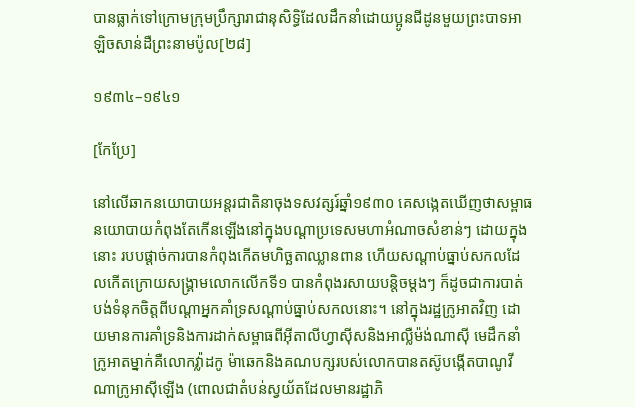បានធ្លាក់ទៅក្រោមក្រុមប្រឹក្សារាជានុសិទ្ធិដែលដឹកនាំដោយប្អូនជីដូនមួយព្រះបាទអាឡិចសាន់ដឺព្រះនាមប៉ូល[២៨]

១៩៣៤–១៩៤១

[កែប្រែ]

នៅលើឆាកនយោបាយអន្តរជាតិនាចុងទសវត្សរ៍ឆ្នាំ១៩៣០ គេសង្កេតឃើញថាសម្ពាធនយោបាយកំពុងតែកើនឡើងនៅក្នុងបណ្ដាប្រទេសមហាអំណាចសំខាន់ៗ ដោយក្នុងនោះ របបផ្តាច់ការបានកំពុងកើតមហិច្ឆតាឈ្លានពាន ហើយសណ្តាប់ធ្នាប់សកលដែលកើតក្រោយសង្គ្រាមលោកលើកទី១ បានកំពុងរសាយបន្តិចម្តងៗ ក៏ដូចជាការបាត់បង់ទំនុកចិត្តពីបណ្ដាអ្នកគាំទ្រសណ្ដាប់ធ្នាប់សកលនោះ។ នៅក្នុងរដ្ឋក្រូអាតវិញ ដោយមានការគាំទ្រនិងការដាក់សម្ពាធពីអ៊ីតាលីហ្វាស៊ីសនិងអាល្លឺម៉ង់ណាស៊ី មេដឹកនាំក្រូអាតម្នាក់គឺលោកវ៉្លាដកូ ម៉ាឆេកនិងគណបក្សរបស់លោកបានតស៊ូបង្កើតបាណូវីណាក្រូអាស៊ីឡើង (ពោលជាតំបន់ស្វយ័តដែលមានរដ្ឋាភិ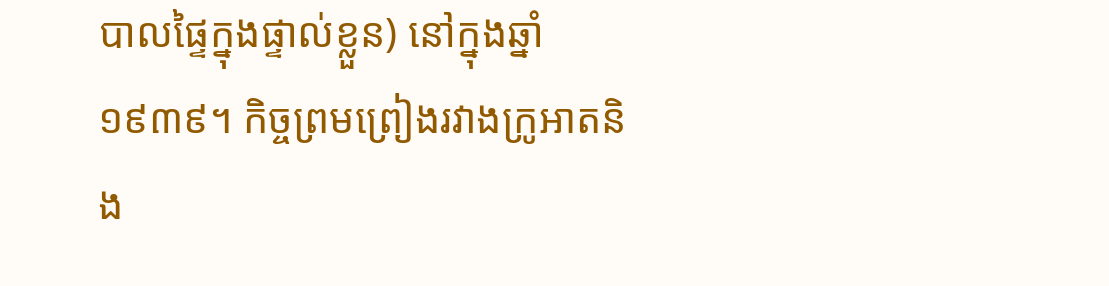បាលផ្ទៃក្នុងផ្ទាល់ខ្លួន) នៅក្នុងឆ្នាំ១៩៣៩។ កិច្ចព្រមព្រៀងរវាងក្រូអាតនិង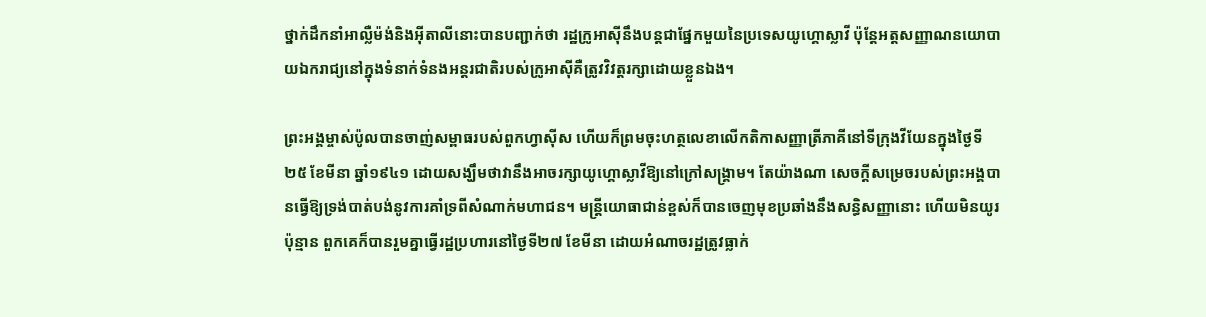ថ្នាក់ដឹកនាំអាល្លឺម៉ង់និងអ៊ីតាលីនោះបានបញ្ជាក់ថា រដ្ឋក្រូអាស៊ីនឹងបន្តជាផ្នែកមួយនៃប្រទេសយូហ្គោស្លាវី ប៉ុន្តែអត្តសញ្ញាណនយោបាយឯករាជ្យនៅក្នុងទំនាក់ទំនងអន្តរជាតិរបស់ក្រូអាស៊ីគឺត្រូវវិវត្តរក្សាដោយខ្លួនឯង។

ព្រះអង្គម្ចាស់ប៉ូលបានចាញ់សម្ពាធរបស់ពួកហ្វាស៊ីស ហើយក៏ព្រមចុះហត្ថលេខាលើកតិកាសញ្ញាត្រីភាគីនៅទីក្រុងវីយែនក្នុងថ្ងៃទី២៥ ខែមីនា ឆ្នាំ១៩៤១ ដោយសង្ឃឹមថាវានឹងអាចរក្សាយូហ្គោស្លាវីឱ្យនៅក្រៅសង្គ្រាម។ តែយ៉ាងណា សេចក្ដីសម្រេចរបស់ព្រះអង្គបានធ្វើឱ្យទ្រង់បាត់បង់នូវការគាំទ្រពីសំណាក់មហាជន។ មន្ត្រីយោធាជាន់ខ្ពស់ក៏បានចេញមុខប្រឆាំងនឹងសន្ធិសញ្ញានោះ ហើយមិនយូរប៉ុន្មាន ពួកគេក៏បានរួមគ្នាធ្វើរដ្ឋប្រហារនៅថ្ងៃទី២៧ ខែមីនា ដោយអំណាចរដ្ឋត្រូវធ្លាក់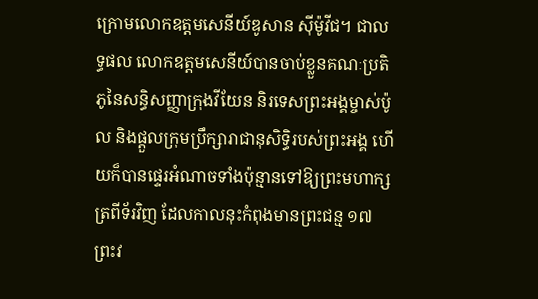ក្រោមលោកឧត្តមសេនីយ៍ឌូសាន ស៊ីម៉ូវីជ។ ជាលទ្ធផល លោកឧត្តមសេនីយ៍បានចាប់ខ្លួនគណៈប្រតិភូនៃសន្ធិសញ្ញាក្រុងវីយែន និរទេសព្រះអង្គម្ចាស់ប៉ូល និងផ្តួលក្រុមប្រឹក្សារាជានុសិទ្ធិរបស់ព្រះអង្គ ហើយក៏បានផ្ទេរអំណាចទាំងប៉ុន្មានទៅឱ្យព្រះមហាក្សត្រពីទ័រវិញ ដែលកាលនុះកំពុងមានព្រះជន្ម ១៧ ព្រះវ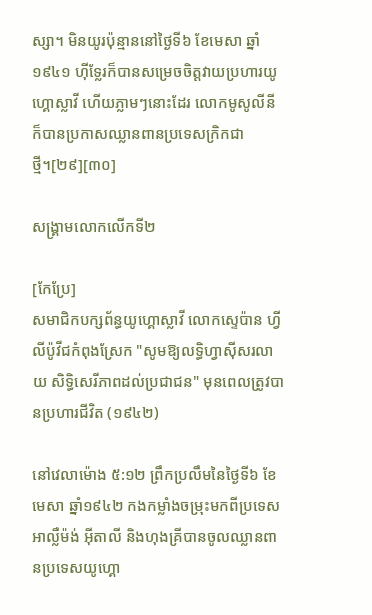ស្សា។ មិនយូរប៉ុន្មាននៅថ្ងៃទី៦ ខែមេសា ឆ្នាំ១៩៤១ ហ៊ីទ្លែរក៏បានសម្រេចចិត្តវាយប្រហារយូហ្គោស្លាវី ហើយភ្លាមៗនោះដែរ លោកមូសូលីនីក៏បានប្រកាសឈ្លានពានប្រទេសក្រិកជាថ្មី។[២៩][៣០]

សង្គ្រាមលោកលើកទី២

[កែប្រែ]
សមាជិកបក្សព័ន្ធយូហ្គោស្លាវី លោកស្ទេប៉ាន ហ្វីលីប៉ូវីជកំពុងស្រែក "សូមឱ្យលទ្ធិហ្វាស៊ីសរលាយ សិទ្ធិសេរីភាពដល់ប្រជាជន" មុនពេលត្រូវបានប្រហារជីវិត (១៩៤២)

នៅវេលាម៉ោង ៥:១២ ព្រឹកប្រលឹមនៃថ្ងៃទី៦ ខែមេសា ឆ្នាំ១៩៤២ កងកម្លាំងចម្រុះមកពីប្រទេសអាល្លឺម៉ង់ អ៊ីតាលី និងហុងគ្រីបានចូលឈ្លានពានប្រទេសយូហ្គោ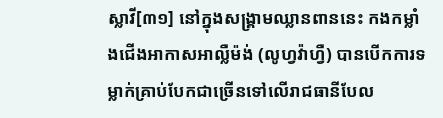ស្លាវី[៣១] នៅក្នុងសង្គ្រាមឈ្លានពាននេះ កងកម្លាំងជើងអាកាសអាល្លឺម៉ង់ (លូហ្វវ៉ាហ្វឺ) បានបើកការទម្លាក់គ្រាប់បែកជាច្រើនទៅលើរាជធានីបែល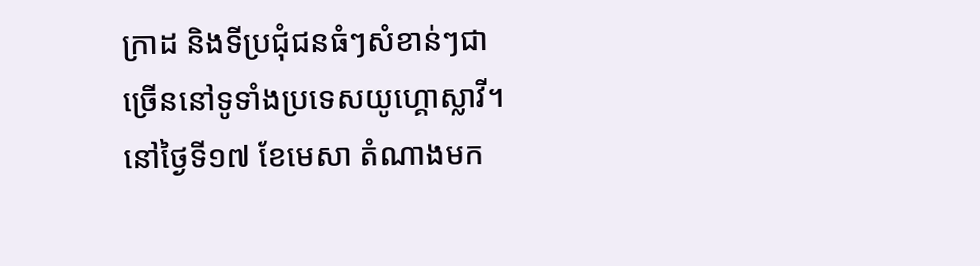ក្រាដ និងទីប្រជុំជនធំៗសំខាន់ៗជាច្រើននៅទូទាំងប្រទេសយូហ្គោស្លាវី។ នៅថ្ងៃទី១៧ ខែមេសា តំណាងមក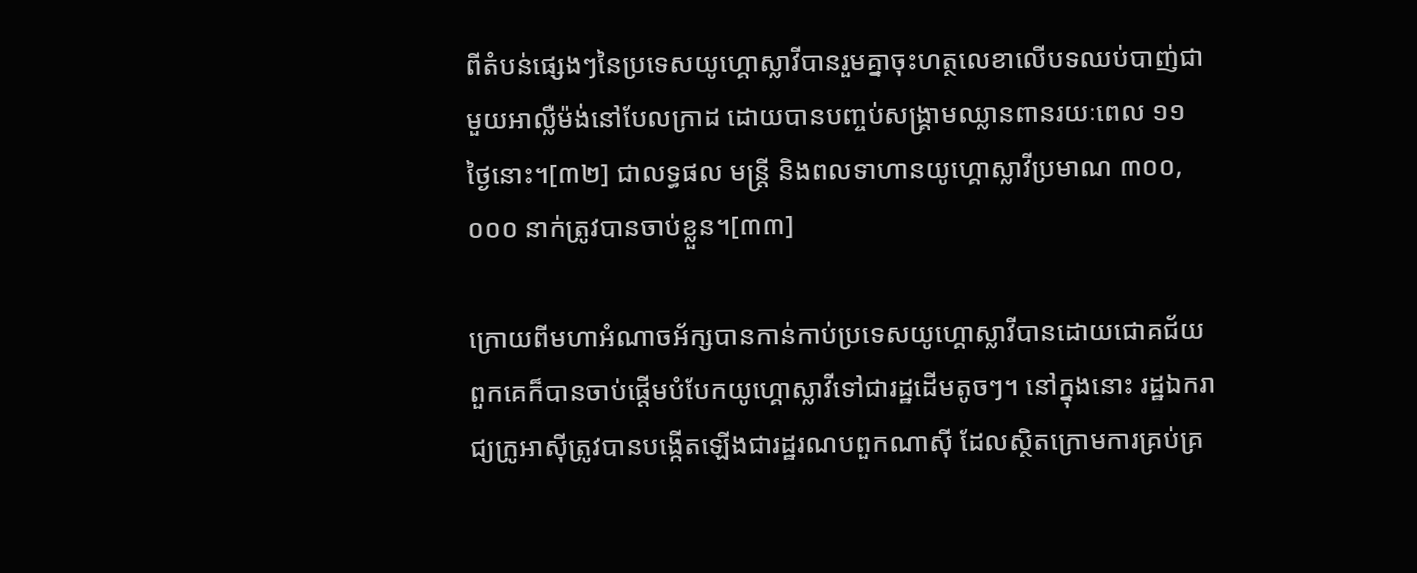ពីតំបន់ផ្សេងៗនៃប្រទេសយូហ្គោស្លាវីបានរួមគ្នាចុះហត្ថលេខាលើបទឈប់បាញ់ជាមួយអាល្លឺម៉ង់នៅបែលក្រាដ ដោយបានបញ្ចប់សង្គ្រាមឈ្លានពានរយៈពេល ១១ ថ្ងៃនោះ។[៣២] ជាលទ្ធផល មន្ត្រី និងពលទាហានយូហ្គោស្លាវីប្រមាណ ៣០០,០០០ នាក់ត្រូវបានចាប់ខ្លួន។[៣៣]

ក្រោយពីមហាអំណាចអ័ក្សបានកាន់កាប់ប្រទេសយូហ្គោស្លាវីបានដោយជោគជ័យ ពួកគេក៏បានចាប់ផ្ដើមបំបែកយូហ្គោស្លាវីទៅជារដ្ឋដើមតូចៗ។ នៅក្នុងនោះ រដ្ឋឯករាជ្យក្រូអាស៊ីត្រូវបានបង្កើតឡើងជារដ្ឋរណបពួកណាស៊ី ដែលស្ថិតក្រោមការគ្រប់គ្រ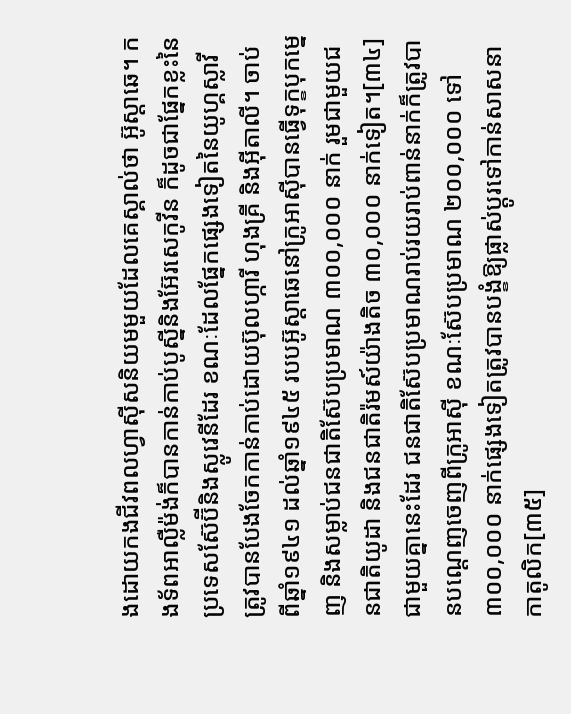ងដោយកងជីវពលហ្វាស៊ីសនិយមមួយដែលគេស្គាល់ថា អ៊ូស្តាឆេ។ កងទ័ពអាល្លឺម៉ង់ក៏បានកាន់កាប់បូស្នីនិងអ៊ែរសេកូវីន ក៏ដូចជាផ្នែកខ្លះនៃប្រទេសស៊ែប៊ីនិងស្លូវេនីដែរ ខណៈដែលផ្នែកផ្សេងទៀតនៃយូហ្គស្លាវីត្រូវបានបែងចែកកាន់កាប់ដោយប៊ុលហ្ការី ហុងគ្រី និងអ៊ីតាលី។ ចាប់ពីឆ្នាំ១៩៤១ ដល់ឆ្នាំ១៩៤៥ របបអ៊ូស្តាឆេនៅក្រូអាស៊ីបានធ្វើទុក្ខបុកម្នេញ និងសម្លាប់ជនជាតិស៊ែបប្រមាណ ៣០០,០០០ នាក់ រួមជាមួយជនជាតិយូដា និងជនជាតិរ៉មស៍យ៉ាងតិច ៣០,០០០ នាក់ទៀត។[៣៤] ជាមួយគ្នានេះដែរ ជនជាតិស៊ែបប្រមាណរាប់រយរាប់ពាន់នាក់ក៏ត្រូវបានបណ្តេញចេញពីក្រូអាស៊ី ខណៈស៊ែបប្រមាណ ២០០,០០០ ទៅ ៣០០,០០០ នាក់ផ្សេងទៀតត្រូវបានបង្ខំឱ្យផ្លាស់ប្តូរទៅកាន់សាសនាកាតូលិក[៣៥]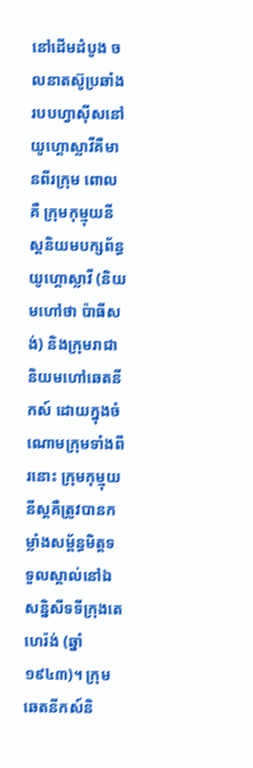នៅដើមដំបូង ចលនាតស៊ូប្រឆាំងរបបហ្វាស៊ីសនៅយូហ្គោស្លាវីគឺមានពីរក្រុម ពោលគឺ ក្រុមកុម្មុយនីស្តនិយមបក្សព័ន្ធយូហ្គោស្លាវី (និយមហៅថា ប៉ាធីសង់) និងក្រុមរាជានិយមហៅឆេតនីកស៍ ដោយក្នុងចំណោមក្រុមទាំងពីរនោះ ក្រុមកុម្មុយនីស្តគឺត្រូវបានកម្លាំងសម្ព័ន្ធមិត្តទទួលស្គាល់នៅឯសន្និសីទទីក្រុងតេហេរ៉ង់ (ឆ្នាំ១៩៤៣)។ ក្រុមឆេតនីកស៍និ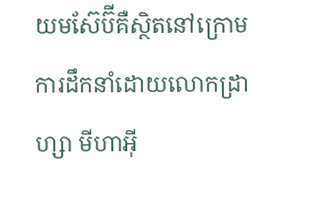យមស៊ែប៊ីគឺស្ថិតនៅក្រោមការដឹកនាំដោយលោកដ្រាហ្សា មីហាអ៊ី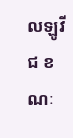លឡូវីជ ខណៈ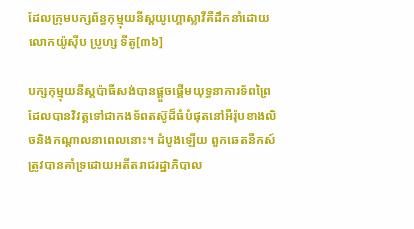ដែលក្រុមបក្សព័ន្ធកុម្មុយនីស្តយូហ្គោស្លាវីគឺដឹកនាំដោយលោកយ៉ូស៊ីប ប្រូហ្ស ទីតូ[៣៦]

បក្សកុម្មុយនីស្តប៉ាធីសង់បានផ្តួចផ្តើមយុទ្ធនាការទ័ពព្រៃ ដែលបានវិវត្តទៅជាកងទ័ពតស៊ូដ៏ធំបំផុតនៅអឺរ៉ុបខាងលិចនិងកណ្តាលនាពេលនោះ។ ដំបូងឡើយ ពួកឆេតនីកស៍ត្រូវបានគាំទ្រដោយអតីតរាជរដ្ឋាភិបាល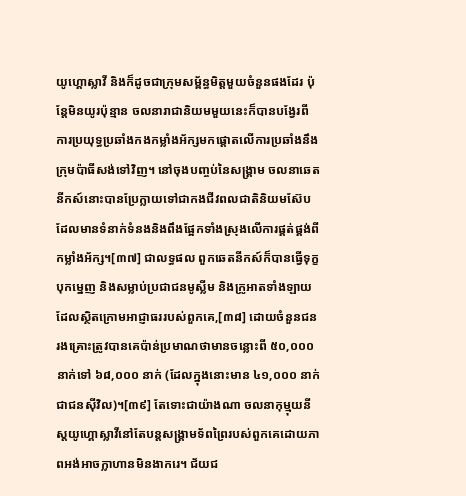យូហ្គោស្លាវី និងក៏ដូចជាក្រុមសម្ព័ន្ធមិត្តមួយចំនួនផងដែរ ប៉ុន្តែមិនយូរប៉ុន្មាន ចលនារាជានិយមមួយនេះក៏បានបង្វែរពីការប្រយុទ្ធប្រឆាំងកងកម្លាំងអ័ក្សមកផ្តោតលើការប្រឆាំងនឹងក្រុមប៉ាធីសង់ទៅវិញ។ នៅចុងបញ្ចប់នៃសង្គ្រាម ចលនាឆេតនីកស៍នោះបានប្រែក្លាយទៅជាកងជីវពលជាតិនិយមស៊ែប ដែលមានទំនាក់ទំនងនិងពឹងផ្អែកទាំងស្រុងលើការផ្គត់ផ្គង់ពីកម្លាំងអ័ក្ស។[៣៧] ជាលទ្ធផល ពួកឆេតនីកស៍ក៏បានធ្វើទុក្ខបុកម្នេញ និងសម្លាប់ប្រជាជនមូស្លីម និងក្រូអាតទាំងឡាយដែលស្ថិតក្រោមអាជ្ញាធររបស់ពួកគេ,[៣៨] ដោយចំនួនជនរងគ្រោះត្រូវបានគេប៉ាន់ប្រមាណថាមានចន្លោះពី ៥០,០០០ នាក់ទៅ ៦៨,០០០ នាក់ (ដែលក្នុងនោះមាន ៤១,០០០ នាក់ជាជនស៊ីវិល)។[៣៩] តែទោះជាយ៉ាងណា ចលនាកុម្មុយនីស្តយូហ្គោស្លាវីនៅតែបន្តសង្គ្រាមទ័ពព្រៃរបស់ពួកគេដោយភាពអង់អាចក្លាហានមិនងាករេ។ ជ័យជ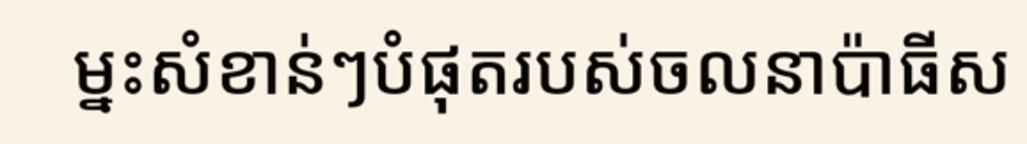ម្នះសំខាន់ៗបំផុតរបស់ចលនាប៉ាធីស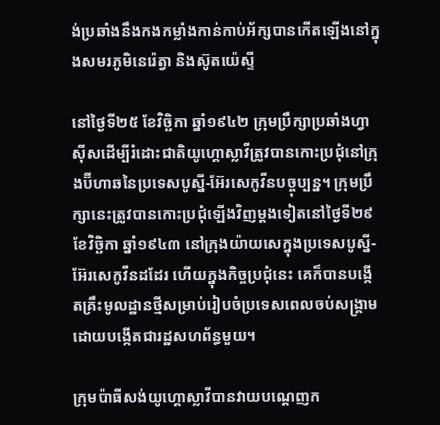ង់ប្រឆាំងនឹងកងកម្លាំងកាន់កាប់អ័ក្សបានកើតឡើងនៅក្នុងសមរភូមិនេរ៉េត្វា និងស៊ូតយ៉េស្ទី

នៅថ្ងៃទី២៥ ខែវិច្ឆិកា ឆ្នាំ១៩៤២ ក្រុមប្រឹក្សាប្រឆាំងហ្វាស៊ីសដើម្បីរំដោះជាតិយូហ្គោស្លាវីត្រូវបានកោះប្រជុំនៅក្រុងប៊ីហាឆនៃប្រទេសបូស្នី-អ៊ែរសេកូវីនបច្ចុប្បន្ន។ ក្រុមប្រឹក្សានេះត្រូវបានកោះប្រជុំឡើងវិញម្តងទៀតនៅថ្ងៃទី២៩ ខែវិច្ឆិកា ឆ្នាំ១៩៤៣ នៅក្រុងយ៉ាយសេក្នុងប្រទេសបូស្នី-អ៊ែរសេកូវីនដដែរ ហើយក្នុងកិច្ចប្រជុំនេះ គេក៏បានបង្កើតគ្រឹះមូលដ្ឋានថ្មីសម្រាប់រៀបចំប្រទេសពេលចប់សង្គ្រាម ដោយបង្កើតជារដ្ឋសហព័ន្ធមួយ។

ក្រុមប៉ាធីសង់យូហ្គោស្លាវីបានវាយបណ្តេញក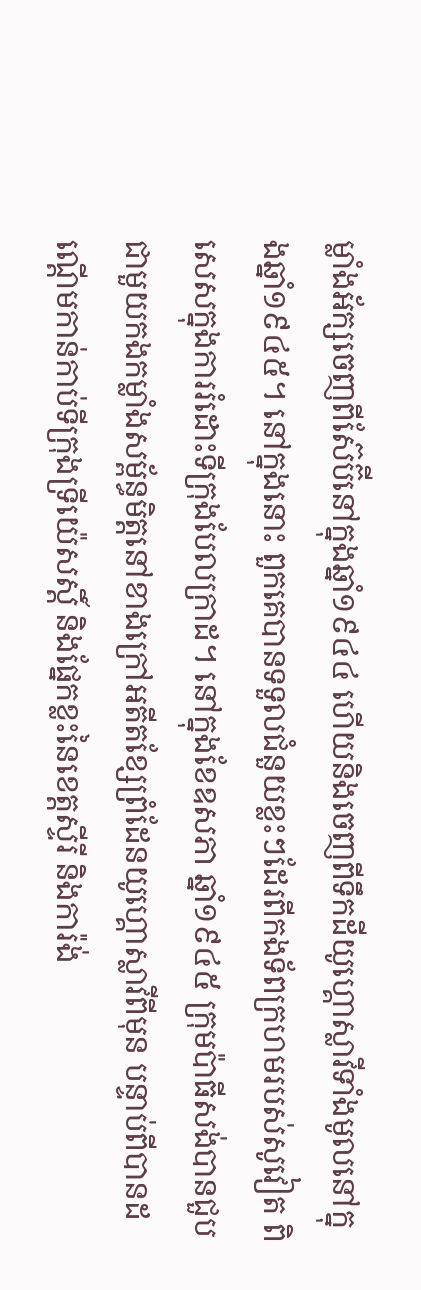ម្លាំងអ័ក្សចេញពីស៊ែប៊ីនៅក្នុងឆ្នាំ១៩៤៤ ហើយនិងចេញពីទឹកដីយូហ្គោស្លាវីទាំងមូលនៅក្នុងឆ្នាំ១៩៤៥។ នៅក្នុងនោះ ពួកគេបានទទួលជំនួយខ្លះៗដែរពីកងទ័ពក្រហមរបស់សូវៀត ពិសេសក្នុងការរំដោះទីក្រុងបែលក្រាដ។ នៅក្នុងខែឧសភា ឆ្នាំ១៩៤៥ ក្រុមប៉ាធីសង់បានជួបជាមួយកងកម្លាំងសម្ព័ន្ធមិត្តនៅខាងក្រៅអតីតខ្សែព្រំដែនយូហ្គោស្លាវីពីមុន បន្ទាប់ពីបានដណ្តើមកាន់កាប់ទីក្រុងទ្រីយ៉េសស្តិ៍ និងផ្នែកខ្លះនៃខេត្តស្ទីរី និងការ៉ង់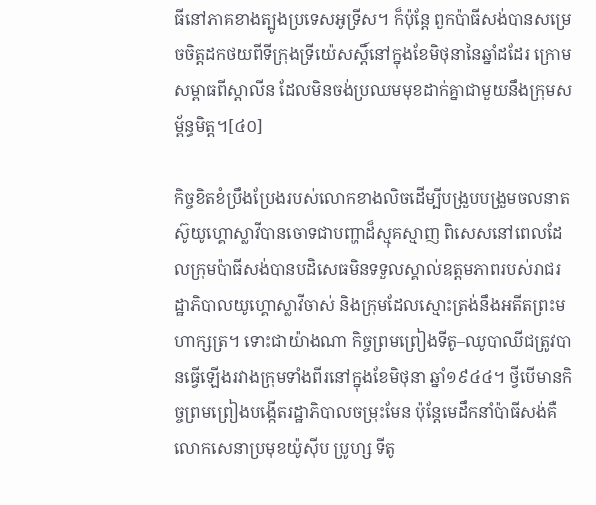ធីនៅភាគខាងត្បូងប្រទេសអូទ្រីស។ ក៏ប៉ុន្តែ ពួកប៉ាធីសង់បានសម្រេចចិត្តដកថយពីទីក្រុងទ្រីយ៉េសស្តិ៍នៅក្នុងខែមិថុនានៃឆ្នាំដដែរ ក្រោមសម្ពាធពីស្តាលីន ដែលមិនចង់ប្រឈមមុខដាក់គ្នាជាមួយនឹងក្រុមសម្ព័ន្ធមិត្ត។[៤០]

កិច្ចខិតខំប្រឹងប្រែងរបស់លោកខាងលិចដើម្បីបង្រួបបង្រួមចលនាតស៊ូយូហ្គោស្លាវីបានចោទជាបញ្ហាដ៏ស្មុគស្មាញ ពិសេសនៅពេលដែលក្រុមប៉ាធីសង់បានបដិសេធមិនទទួលស្គាល់ឧត្តមភាពរបស់រាជរដ្ឋាភិបាលយូហ្គោស្លាវីចាស់ និងក្រុមដែលស្មោះត្រង់នឹងអតីតព្រះមហាក្សត្រ។ ទោះជាយ៉ាងណា កិច្ចព្រមព្រៀងទីតូ–ឈូបាឈីជត្រូវបានធ្វើឡើងរវាងក្រុមទាំងពីរនៅក្នុងខែមិថុនា ឆ្នាំ១៩៤៤។ ថ្វីបើមានកិច្ចព្រមព្រៀងបង្កើតរដ្ឋាភិបាលចម្រុះមែន ប៉ុន្តែមេដឹកនាំប៉ាធីសង់គឺលោកសេនាប្រមុខយ៉ូស៊ីប ប្រូហ្ស ទីតូ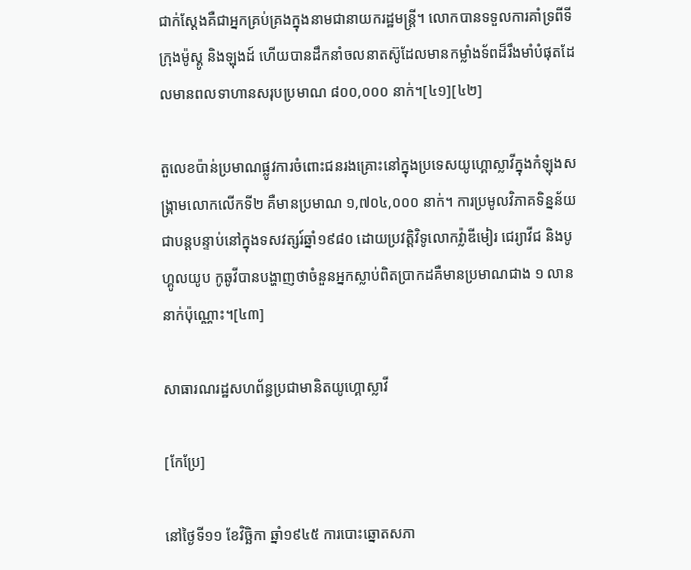ជាក់ស្ដែងគឺជាអ្នកគ្រប់គ្រងក្នុងនាមជានាយករដ្ឋមន្ត្រី។ លោកបានទទួលការគាំទ្រពីទីក្រុងម៉ូស្គូ និងឡុងដ៍ ហើយបានដឹកនាំចលនាតស៊ូដែលមានកម្លាំងទ័ពដ៏រឹងមាំបំផុតដែលមានពលទាហានសរុបប្រមាណ ៨០០,០០០ នាក់។[៤១][៤២]

តួលេខប៉ាន់ប្រមាណផ្លូវការចំពោះជនរងគ្រោះនៅក្នុងប្រទេសយូហ្គោស្លាវីក្នុងកំឡុងសង្គ្រាមលោកលើកទី២ គឺមានប្រមាណ ១,៧០៤,០០០ នាក់។ ការប្រមូលវិភាគទិន្នន័យជាបន្តបន្ទាប់នៅក្នុងទសវត្សរ៍ឆ្នាំ១៩៨០ ដោយប្រវត្តិវិទូលោកវ៉្លាឌីមៀរ ជេរ្យាវីជ និងបូហ្គូលយូប កូឆូវីបានបង្ហាញថាចំនួនអ្នកស្លាប់ពិតប្រាកដគឺមានប្រមាណជាង ១ លាននាក់ប៉ុណ្ណោះ។[៤៣]

សាធារណរដ្ឋសហព័ន្ធប្រជាមានិតយូហ្គោស្លាវី

[កែប្រែ]

នៅថ្ងៃទី១១ ខែវិច្ឆិកា ឆ្នាំ១៩៤៥ ការបោះឆ្នោតសភា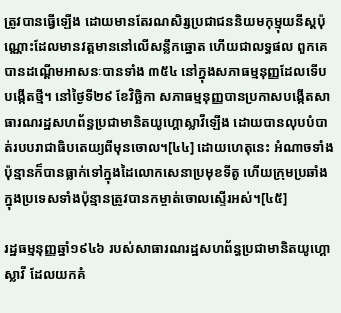ត្រូវបានធ្វើឡើង ដោយមានតែរណសិរ្សប្រជាជននិយមកុម្មុយនីស្តប៉ុណ្ណោះដែលមានវត្តមាននៅលើសន្លឹកឆ្នោត ហើយជាលទ្ធផល ពួកគេបានដណ្ដើមអាសនៈបានទាំង ៣៥៤ នៅក្នុងសភាធម្មនុញ្ញដែលទើបបង្កើតថ្មី។ នៅថ្ងៃទី២៩ ខែវិច្ឆិកា សភាធម្មនុញ្ញបានប្រកាសបង្កើតសាធារណរដ្ឋសហព័ន្ធប្រជាមានិតយូហ្គោស្លាវីឡើង ដោយបានលុបបំបាត់របបរាជាធិបតេយ្យពីមុនចោល។[៤៤] ដោយហេតុនេះ អំណាចទាំងប៉ុន្មានក៏បានធ្លាក់ទៅក្នុងដៃលោកសេនាប្រមុខទីតូ ហើយក្រុមប្រឆាំងក្នុងប្រទេសទាំងប៉ុន្មានត្រូវបានកម្ចាត់ចោលស្ទើរអស់។[៤៥]

រដ្ឋធម្មនុញ្ញឆ្នាំ១៩៤៦ របស់សាធារណរដ្ឋសហព័ន្ធប្រជាមានិតយូហ្គោស្លាវី ដែលយកគំ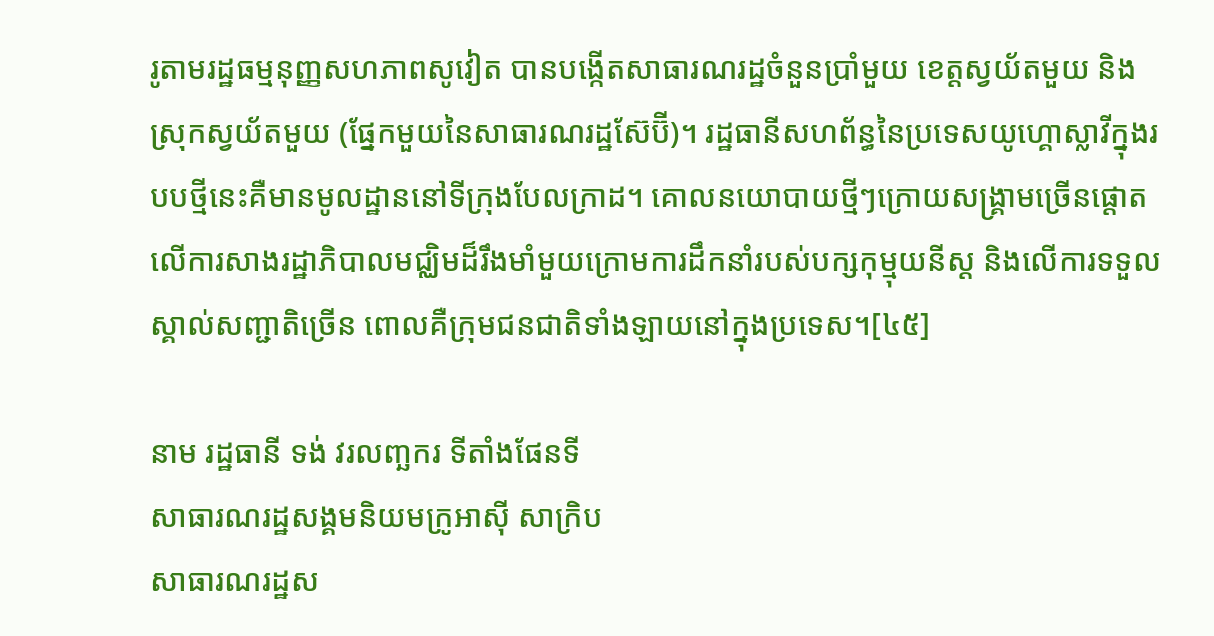រូតាមរដ្ឋធម្មនុញ្ញសហភាពសូវៀត បានបង្កើតសាធារណរដ្ឋចំនួនប្រាំមួយ ខេត្តស្វយ័តមួយ និងស្រុកស្វយ័តមួយ (ផ្នែកមួយនៃសាធារណរដ្ឋស៊ែប៊ី)។ រដ្ឋធានីសហព័ន្ធនៃប្រទេសយូហ្គោស្លាវីក្នុងរបបថ្មីនេះគឺមានមូលដ្ឋាននៅទីក្រុងបែលក្រាដ។ គោលនយោបាយថ្មីៗក្រោយសង្គ្រាមច្រើនផ្តោតលើការសាងរដ្ឋាភិបាលមជ្ឈិមដ៏រឹងមាំមួយក្រោមការដឹកនាំរបស់បក្សកុម្មុយនីស្ត និងលើការទទួលស្គាល់សញ្ជាតិច្រើន ពោលគឺក្រុមជនជាតិទាំងឡាយនៅក្នុងប្រទេស។[៤៥]

នាម រដ្ឋធានី ទង់ វរលញ្ឆករ ទីតាំងផែនទី
សាធារណរដ្ឋសង្គមនិយមក្រូអាស៊ី សាក្រិប
សាធារណរដ្ឋស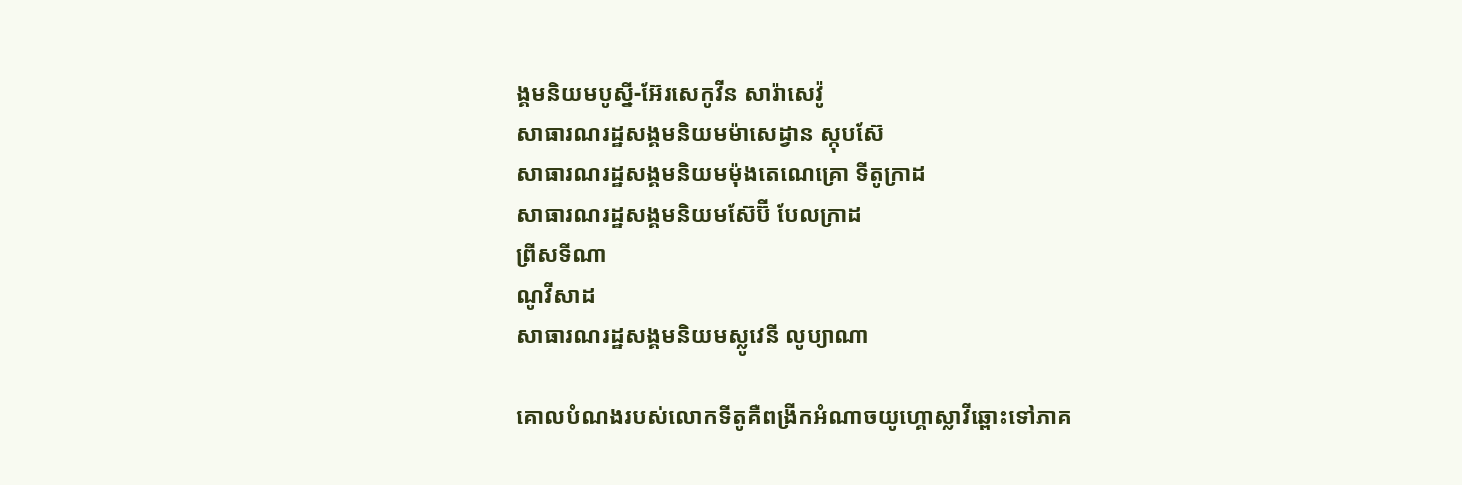ង្គមនិយមបូស្នី-អ៊ែរសេកូវីន សារ៉ាសេវ៉ូ
សាធារណរដ្ឋសង្គមនិយមម៉ាសេដ្វាន ស្កុបស៊ែ
សាធារណរដ្ឋសង្គមនិយមម៉ុងតេណេគ្រោ ទីតូក្រាដ
សាធារណរដ្ឋសង្គមនិយមស៊ែប៊ី បែលក្រាដ
ព្រីសទីណា
ណូវីសាដ
សាធារណរដ្ឋសង្គមនិយមស្លូវេនី លូប្យាណា

គោលបំណងរបស់លោកទីតូគឺពង្រីកអំណាចយូហ្គោស្លាវីឆ្ពោះទៅភាគ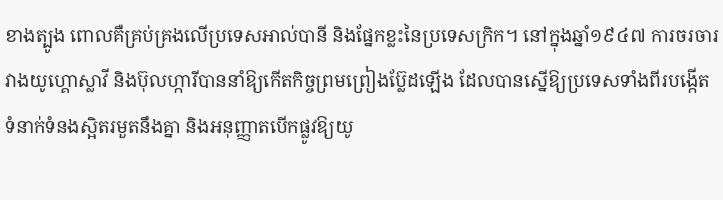ខាងត្បូង ពោលគឺគ្រប់គ្រងលើប្រទេសអាល់បានី និងផ្នែកខ្លះនៃប្រទេសក្រិក។ នៅក្នុងឆ្នាំ១៩៤៧ ការចរចារវាងយូហ្គោស្លាវី និងប៊ុលហ្ការីបាននាំឱ្យកើតកិច្ចព្រមព្រៀងប៊្លែដឡើង ដែលបានស្នើឱ្យប្រទេសទាំងពីរបង្កើតទំនាក់ទំនងស្អិតរមួតនឹងគ្នា និងអនុញ្ញាតបើកផ្លូវឱ្យយូ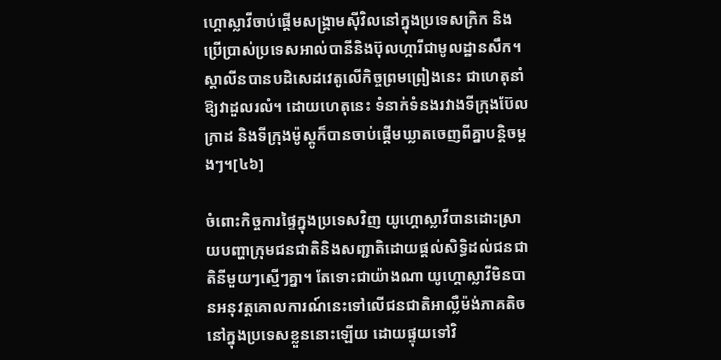ហ្គោស្លាវីចាប់ផ្តើមសង្គ្រាមស៊ីវិលនៅក្នុងប្រទេសក្រិក និងប្រើប្រាស់ប្រទេសអាល់បានីនិងប៊ុលហ្ការីជាមូលដ្ឋានសឹក។ ស្តាលីនបានបដិសេដវេតូលើកិច្ចព្រមព្រៀងនេះ ជាហេតុនាំឱ្យវាដួលរលំ។ ដោយហេតុនេះ ទំនាក់ទំនងរវាងទីក្រុងប៊ែលក្រាដ និងទីក្រុងម៉ូស្គូក៏បានចាប់ផ្ដើមឃ្លាតចេញពីគ្នាបន្តិចម្តងៗ។[៤៦]

ចំពោះកិច្ចការផ្ទៃក្នុងប្រទេសវិញ យូហ្គោស្លាវីបានដោះស្រាយបញ្ហាក្រុមជនជាតិនិងសញ្ជាតិដោយផ្ដល់សិទ្ធិដល់ជនជាតិនីមួយៗស្មើៗគ្នា។ តែទោះជាយ៉ាងណា យូហ្គោស្លាវីមិនបានអនុវត្តគោលការណ៍នេះទៅលើជនជាតិអាល្លឺម៉ង់ភាគតិចនៅក្នុងប្រទេសខ្លួននោះឡើយ ដោយផ្ទុយទៅវិ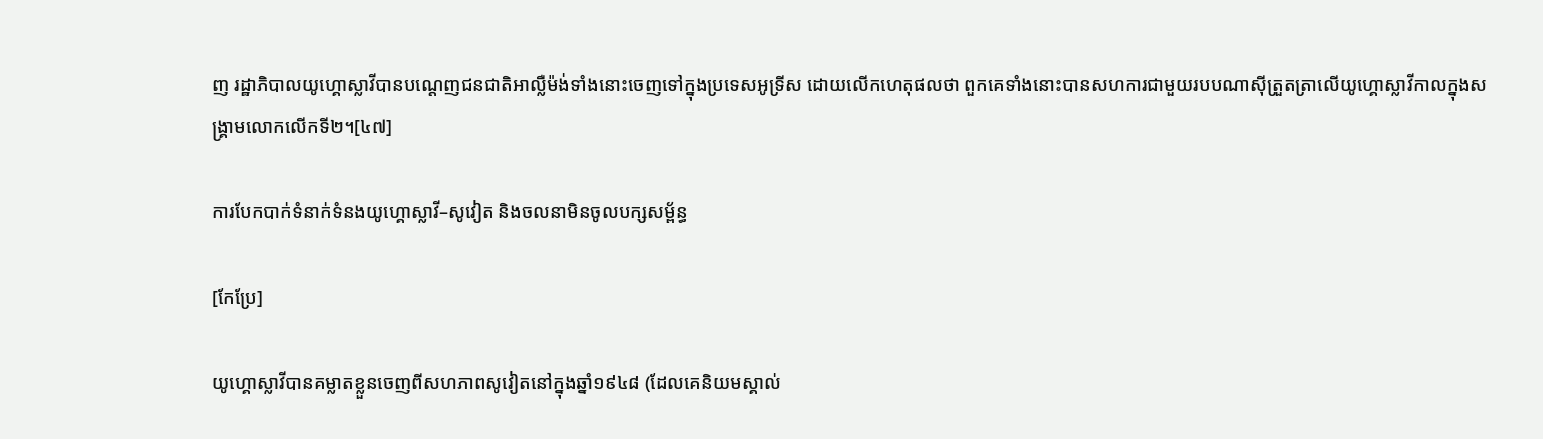ញ រដ្ឋាភិបាលយូហ្គោស្លាវីបានបណ្ដេញជនជាតិអាល្លឺម៉ង់ទាំងនោះចេញទៅក្នុងប្រទេសអូទ្រីស ដោយលើកហេតុផលថា ពួកគេទាំងនោះបានសហការជាមួយរបបណាស៊ីត្រួតត្រាលើយូហ្គោស្លាវីកាលក្នុងសង្គ្រាមលោកលើកទី២។[៤៧]

ការបែកបាក់ទំនាក់ទំនងយូហ្គោស្លាវី–សូវៀត និងចលនាមិនចូលបក្សសម្ព័ន្ធ

[កែប្រែ]

យូហ្គោស្លាវីបានគម្លាតខ្លួនចេញពីសហភាពសូវៀតនៅក្នុងឆ្នាំ១៩៤៨ (ដែលគេនិយមស្គាល់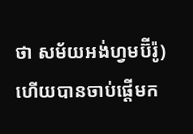ថា សម័យអង់ហ្វមប៊ីរ៉ូ) ហើយបានចាប់ផ្ដើមក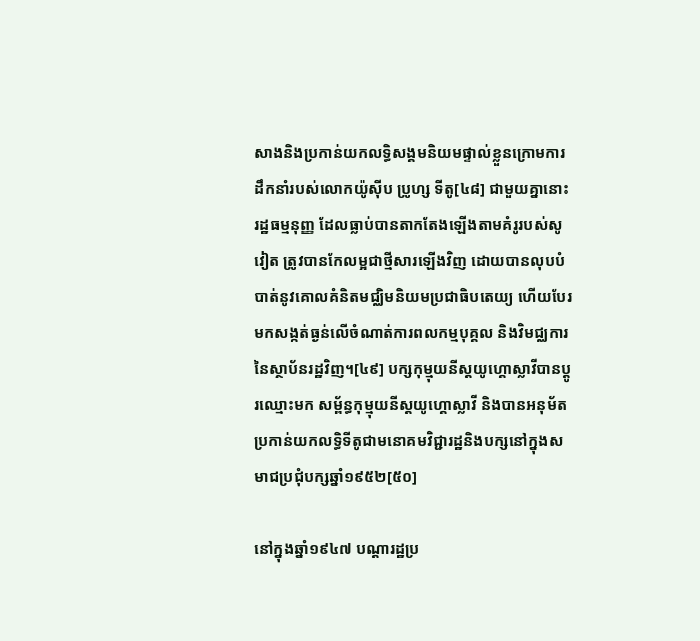សាងនិងប្រកាន់យកលទ្ធិសង្គមនិយមផ្ទាល់ខ្លួនក្រោមការដឹកនាំរបស់លោកយ៉ូស៊ីប ប្រូហ្ស ទីតូ[៤៨] ជាមួយគ្នានោះ រដ្ឋធម្មនុញ្ញ ដែលធ្លាប់បានតាកតែងឡើងតាមគំរូរបស់សូវៀត ត្រូវបានកែលម្អជាថ្មីសារឡើងវិញ ដោយបានលុបបំបាត់នូវគោលគំនិតមជ្ឈិមនិយមប្រជាធិបតេយ្យ ហើយបែរមកសង្កត់ធ្ងន់លើចំណាត់ការពលកម្មបុគ្គល និងវិមជ្ឈការនៃស្ថាប័នរដ្ឋវិញ។[៤៩] បក្សកុម្មុយនីស្តយូហ្គោស្លាវីបានប្ដូរឈ្មោះមក សម្ព័ន្ធកុម្មុយនីស្តយូហ្គោស្លាវី និងបានអនុម័តប្រកាន់យកលទ្ធិទីតូជាមនោគមវិជ្ជារដ្ឋនិងបក្សនៅក្នុងសមាជប្រជុំបក្សឆ្នាំ១៩៥២[៥០]

នៅក្នុងឆ្នាំ១៩៤៧ បណ្ដារដ្ឋប្រ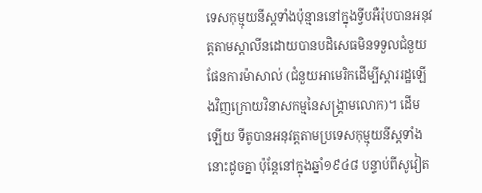ទេសកុម្មុយនីស្តទាំងប៉ុន្មាននៅក្នុងទ្វីបអឺរ៉ុបបានអនុវត្តតាមស្តាលីនដោយបានបដិសេធមិនទទួលជំនួយផែនការម៉ាសាល់ (ជំនួយអាមេរិកដើម្បីស្ដាររដ្ឋឡើងវិញក្រោយវិនាសកម្មនៃសង្គ្រាមលោក)។ ដើមឡើយ ទីតូបានអនុវត្តតាមប្រទេសកុម្មុយនីស្តទាំងនោះដូចគ្នា ប៉ុន្តែនៅក្នុងឆ្នាំ១៩៤៨ បន្ទាប់ពីសូវៀត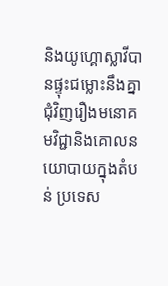និងយូហ្គោស្លាវីបានផ្ទុះជម្លោះនឹងគ្នាជុំវិញរឿងមនោគមវិជ្ជានិងគោលនយោបាយក្នុងតំបន់ ប្រទេស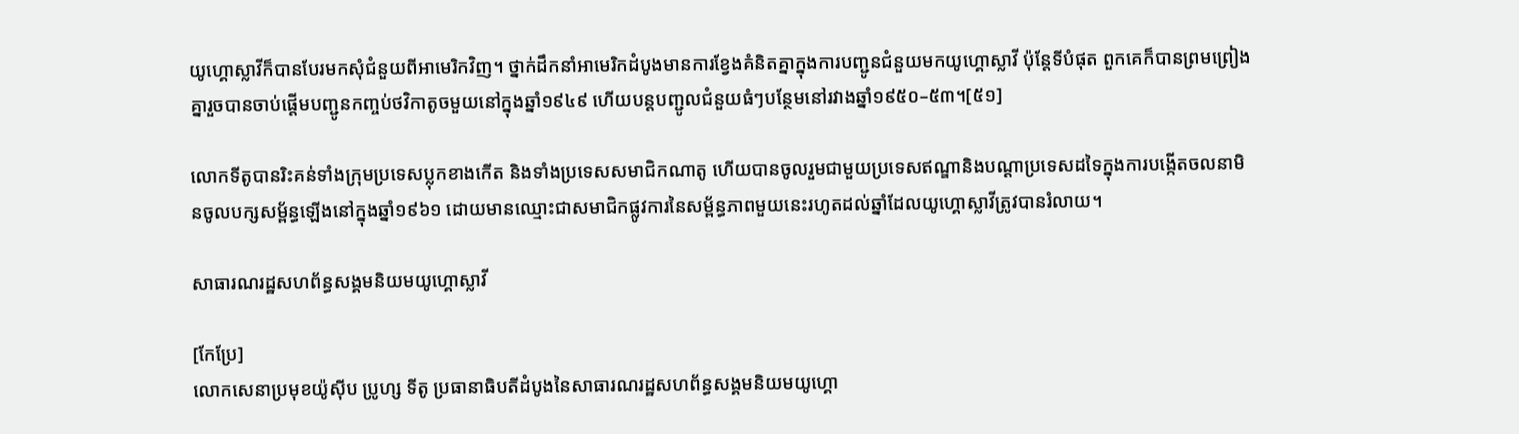យូហ្គោស្លាវីក៏បានបែរមកសុំជំនួយពីអាមេរិកវិញ។ ថ្នាក់ដឹកនាំអាមេរិកដំបូងមានការខ្វែងគំនិតគ្នាក្នុងការបញ្ជូនជំនួយមកយូហ្គោស្លាវី ប៉ុន្តែទីបំផុត ពួកគេក៏បានព្រមព្រៀងគ្នារួចបានចាប់ផ្តើមបញ្ជូនកញ្ចប់ថវិកាតូចមួយនៅក្នុងឆ្នាំ១៩៤៩ ហើយបន្តបញ្ជូលជំនួយធំៗបន្ថែមនៅរវាងឆ្នាំ១៩៥០–៥៣។[៥១]

លោកទីតូបានរិះគន់ទាំងក្រុមប្រទេសប្លុកខាងកើត និងទាំងប្រទេសសមាជិកណាតូ ហើយបានចូលរួមជាមួយប្រទេសឥណ្ឌានិងបណ្ដាប្រទេសដទៃក្នុងការបង្កើតចលនាមិនចូលបក្សសម្ព័ន្ធឡើងនៅក្នុងឆ្នាំ១៩៦១ ដោយមានឈ្មោះជាសមាជិកផ្លូវការនៃសម្ព័ន្ធភាពមួយនេះរហូតដល់ឆ្នាំដែលយូហ្គោស្លាវីត្រូវបានរំលាយ។

សាធារណរដ្ឋសហព័ន្ធសង្គមនិយមយូហ្គោស្លាវី

[កែប្រែ]
លោកសេនាប្រមុខយ៉ូស៊ីប ប្រូហ្ស ទីតូ ប្រធានាធិបតីដំបូងនៃសាធារណរដ្ឋសហព័ន្ធសង្គមនិយមយូហ្គោ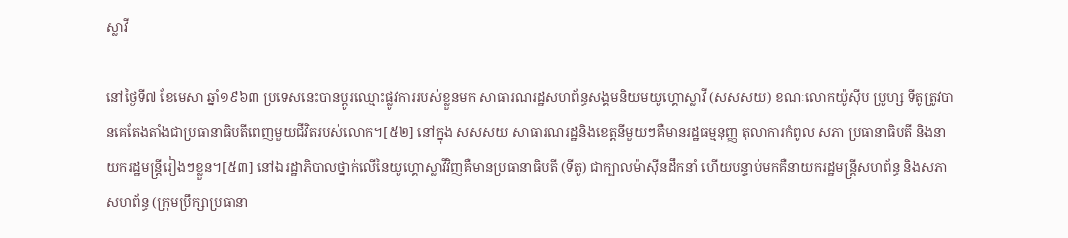ស្លាវី

នៅថ្ងៃទី៧ ខែមេសា ឆ្នាំ១៩៦៣ ប្រទេសនេះបានប្តូរឈ្មោះផ្លូវការរបស់ខ្លួនមក សាធារណរដ្ឋសហព័ន្ធសង្គមនិយមយូហ្គោស្លាវី (សសសយ) ខណៈលោកយ៉ូស៊ីប ប្រូហ្ស ទីតូត្រូវបានគេតែងតាំងជាប្រធានាធិបតីពេញមួយជីវិតរបស់លោក។[៥២] នៅក្នុង សសសយ សាធារណរដ្ឋនិងខេត្តនីមួយៗគឺមានរដ្ឋធម្មនុញ្ញ តុលាការកំពូល សភា ប្រធានាធិបតី និងនាយករដ្ឋមន្ត្រីរៀងៗខ្លួន។[៥៣] នៅឯរដ្ឋាភិបាលថ្នាក់លើនៃយូហ្គោស្លាវីវិញគឺមានប្រធានាធិបតី (ទីតូ) ជាក្បាលម៉ាស៊ីនដឹកនាំ ហើយបន្ទាប់មកគឺនាយករដ្ឋមន្ត្រីសហព័ន្ធ និងសភាសហព័ន្ធ (ក្រុមប្រឹក្សាប្រធានា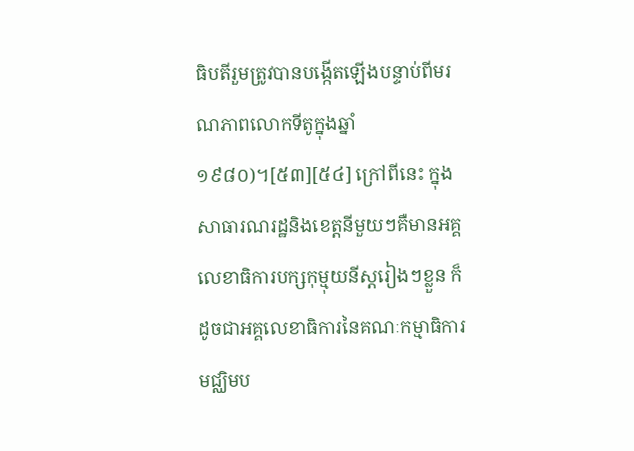ធិបតីរួមត្រូវបានបង្កើតឡើងបន្ទាប់ពីមរណភាពលោកទីតូក្នុងឆ្នាំ១៩៨០)។[៥៣][៥៤] ក្រៅពីនេះ ក្នុងសាធារណរដ្ឋនិងខេត្តនីមួយៗគឺមានអគ្គលេខាធិការបក្សកុម្មុយនីស្តរៀងៗខ្លួន ក៏ដូចជាអគ្គលេខាធិការនៃគណៈកម្មាធិការមជ្ឈិមប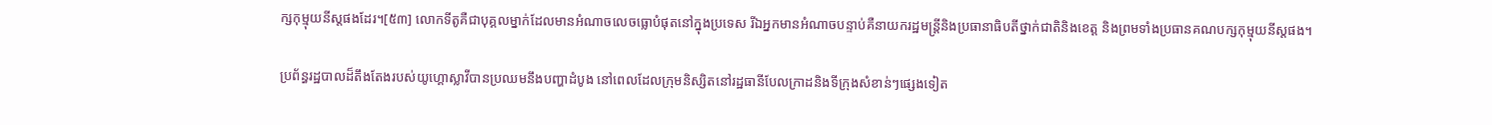ក្សកុម្មុយនីស្តផងដែរ។[៥៣] លោកទីតូគឺជាបុគ្គលម្នាក់ដែលមានអំណាចលេចធ្លោបំផុតនៅក្នុងប្រទេស រីឯអ្នកមានអំណាចបន្ទាប់គឺនាយករដ្ឋមន្ត្រីនិងប្រធានាធិបតីថ្នាក់ជាតិនិងខេត្ត និងព្រមទាំងប្រធានគណបក្សកុម្មុយនីស្តផង។

ប្រព័ន្ធរដ្ឋបាលដ៏តឹងតែងរបស់យូហ្គោស្លាវីបានប្រឈមនឹងបញ្ហាដំបូង នៅពេលដែលក្រុមនិស្សិតនៅរដ្ឋធានីបែលក្រាដនិងទីក្រុងសំខាន់ៗផ្សេងទៀត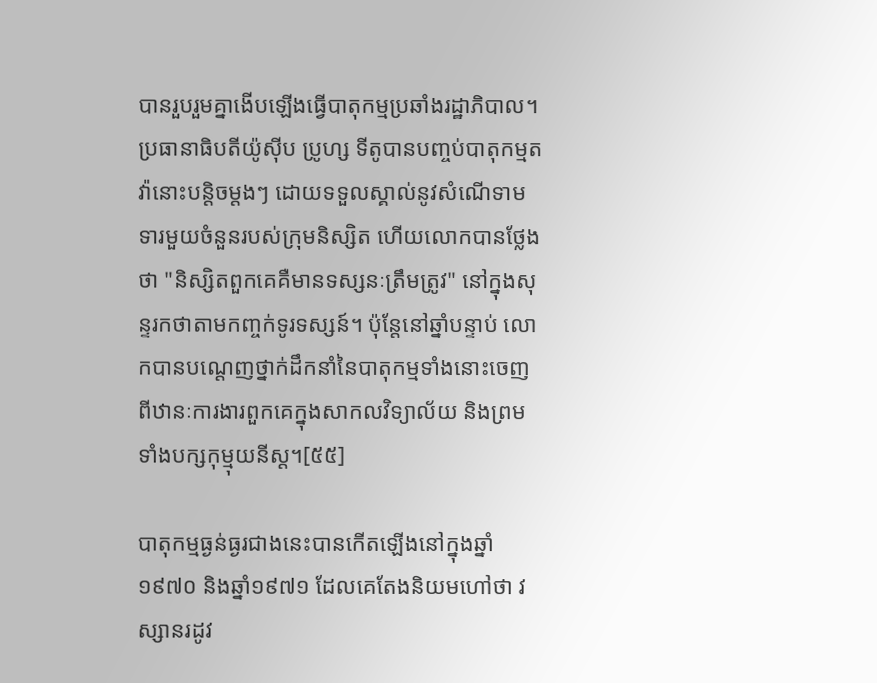បានរួបរួមគ្នាងើបឡើងធ្វើបាតុកម្មប្រឆាំងរដ្ឋាភិបាល។ ប្រធានាធិបតីយ៉ូស៊ីប ប្រូហ្ស ទីតូបានបញ្ចប់បាតុកម្មតវ៉ានោះបន្តិចម្តងៗ ដោយទទួលស្គាល់នូវសំណើទាមទារមួយចំនួនរបស់ក្រុមនិស្សិត ហើយលោកបានថ្លែងថា "និស្សិតពួកគេគឺមានទស្សនៈត្រឹមត្រូវ" នៅក្នុងសុន្ទរកថាតាមកញ្ចក់ទូរទស្សន៍។ ប៉ុន្តែនៅឆ្នាំបន្ទាប់ លោកបានបណ្តេញថ្នាក់ដឹកនាំនៃបាតុកម្មទាំងនោះចេញពីឋានៈការងារពួកគេក្នុងសាកលវិទ្យាល័យ និងព្រមទាំងបក្សកុម្មុយនីស្ត។[៥៥]

បាតុកម្មធ្ងន់ធ្ងរជាងនេះបានកើតឡើងនៅក្នុងឆ្នាំ១៩៧០ និងឆ្នាំ១៩៧១ ដែលគេតែងនិយមហៅថា វស្សានរដូវ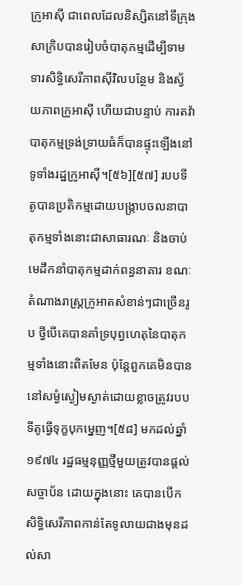ក្រូអាស៊ី ជាពេលដែលនិស្សិតនៅទីក្រុងសាក្រិបបានរៀបចំបាតុកម្មដើម្បីទាមទារសិទ្ធិសេរីភាពស៊ីវិលបន្ថែម និងស្វ័យភាពក្រូអាស៊ី ហើយជាបន្ទាប់ ការតវ៉ាបាតុកម្មទ្រង់ទ្រាយធំក៏បានផ្ទុះឡើងនៅទូទាំងរដ្ឋក្រូអាស៊ី។[៥៦][៥៧] របបទីតូបានប្រតិកម្មដោយបង្ក្រាបចលនាបាតុកម្មទាំងនោះជាសាធារណៈ និងចាប់មេដឹកនាំបាតុកម្មដាក់ពន្ធនាគារ ខណៈតំណាងរាស្ត្រក្រូអាតសំខាន់ៗជាច្រើនរូប ថ្វីបើគេបានគាំទ្របុព្វហេតុនៃបាតុកម្មទាំងនោះពិតមែន ប៉ុន្តែពួកគេមិនបាននៅសម្ងំស្ងៀមស្ងាត់ដោយខ្លាចត្រូវរបបទីតូធ្វើទុក្ខបុកម្នេញ។[៥៨] មកដល់ឆ្នាំ១៩៧៤ រដ្ឋធម្មនុញ្ញថ្មីមួយត្រូវបានផ្តល់សច្ចាប័ន ដោយក្នុងនោះ គេបានបើកសិទ្ធិសេរីភាពកាន់តែទូលាយជាងមុនដល់សា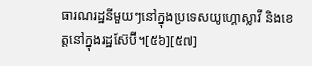ធារណរដ្ឋនីមួយៗនៅក្នុងប្រទេសយូហ្គោស្លាវី និងខេត្តនៅក្នុងរដ្ឋស៊ែប៊ី។[៥៦][៥៧]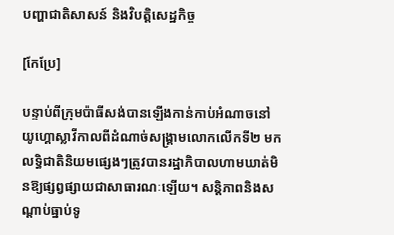បញ្ហាជាតិសាសន៍ និងវិបត្តិសេដ្ឋកិច្ច

[កែប្រែ]

បន្ទាប់ពីក្រុមប៉ាធីសង់បានឡើងកាន់កាប់អំណាចនៅយូហ្គោស្លាវីកាលពីដំណាច់សង្គ្រាមលោកលើកទី២ មក លទ្ធិជាតិនិយមផ្សេងៗត្រូវបានរដ្ឋាភិបាលហាមឃាត់មិនឱ្យផ្សព្វផ្សាយជាសាធារណៈឡើយ។ សន្តិភាពនិងសណ្ដាប់ធ្នាប់ទូ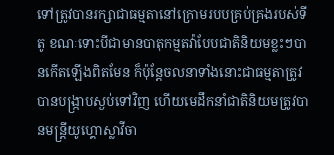ទៅត្រូវបានរក្សាជាធម្មតានៅក្រោមរបបគ្រប់គ្រងរបស់ទីតូ ខណៈទោះបីជាមានបាតុកម្មតវ៉ាបែបជាតិនិយមខ្លះៗបានកើតឡើងពិតមែន ក៏ប៉ុន្តែចលនាទាំងនោះជាធម្មតាត្រូវបានបង្ក្រាបស្ងប់ទៅវិញ ហើយមេដឹកនាំជាតិនិយមត្រូវបានមន្ត្រីយូហ្គោស្លាវីចា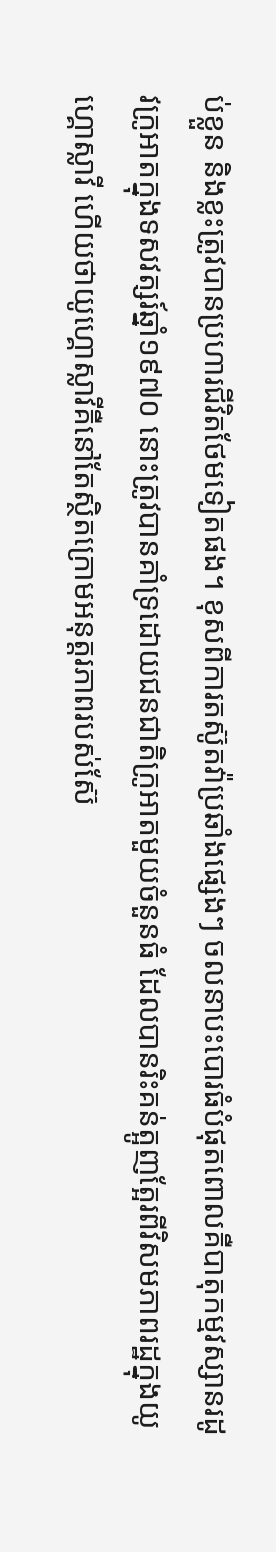ប់ខ្លួន និងខ្លះត្រូវបានប្រហារជីវិតថែមទៀតផង។ ខុសពីការតស៊ូតវ៉ាប្រឆាំងផ្សេងៗ ចលនាបះបោរធំបំផុតពោលគឺបាតុកម្មវស្សានរដូវក្រូអាតក្នុងទសវត្សរ៍ឆ្នាំ១៩៧០ នោះត្រូវបានគាំទ្រដោយជនជាតិក្រូអាតមួយចំនួនធំ ដែលបានរិះគន់ត្អូញត្អែរពីវិសមភាពរដ្ឋក្នុងយូហ្គោស្លាវី ហើយថាយូហ្គោស្លាវីគឺនៅតែស្ថិតក្រោមអនុត្តរភាពរបស់ស៊ែ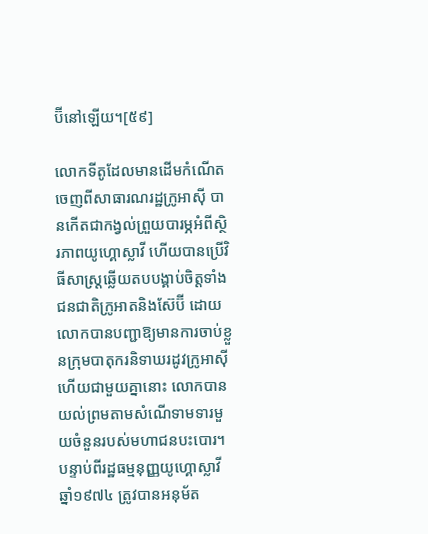ប៊ីនៅឡើយ។[៥៩]

លោកទីតូដែលមានដើមកំណើតចេញពីសាធារណរដ្ឋក្រូអាស៊ី បានកើតជាកង្វល់ព្រួយបារម្ភអំពីស្ថិរភាពយូហ្គោស្លាវី ហើយបានប្រើវិធីសាស្ត្រឆ្លើយតបបង្គាប់ចិត្តទាំងជនជាតិក្រូអាតនិងស៊ែប៊ី ដោយលោកបានបញ្ជាឱ្យមានការចាប់ខ្លួនក្រុមបាតុករនិទាឃរដូវក្រូអាស៊ី ហើយជាមួយគ្នានោះ លោកបានយល់ព្រមតាមសំណើទាមទារមួយចំនួនរបស់មហាជនបះបោរ។ បន្ទាប់ពីរដ្ឋធម្មនុញ្ញយូហ្គោស្លាវីឆ្នាំ១៩៧៤ ត្រូវបានអនុម័ត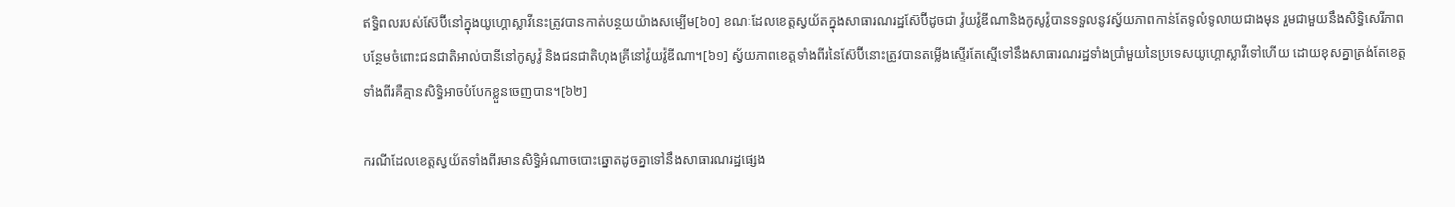ឥទ្ធិពលរបស់ស៊ែប៊ីនៅក្នុងយូហ្គោស្លាវីនេះត្រូវបានកាត់បន្ថយយ៉ាងសម្បើម[៦០] ខណៈដែលខេត្តស្វយ័តក្នុងសាធារណរដ្ឋស៊ែប៊ីដូចជា វ៉ូយវ៉ូឌីណានិងកូសូវ៉ូបានទទួលនូវស្វ័យភាពកាន់តែទូលំទូលាយជាងមុន រួមជាមួយនឹងសិទ្ធិសេរីភាពបន្ថែមចំពោះជនជាតិអាល់បានីនៅកូសូវ៉ូ និងជនជាតិហុងគ្រីនៅវ៉ូយវ៉ូឌីណា។[៦១] ស្វ័យភាពខេត្តទាំងពីរនៃស៊ែប៊ីនោះត្រូវបានតម្លើងស្ទើរតែស្មើទៅនឹងសាធារណរដ្ឋទាំងប្រាំមួយនៃប្រទេសយូហ្គោស្លាវីទៅហើយ ដោយខុសគ្នាត្រង់តែខេត្តទាំងពីរគឺគ្មានសិទ្ធិអាចបំបែកខ្លួនចេញបាន។[៦២]

ករណីដែលខេត្តស្វយ័តទាំងពីរមានសិទ្ធិអំណាចបោះឆ្នោតដូចគ្នាទៅនឹងសាធារណរដ្ឋផ្សេង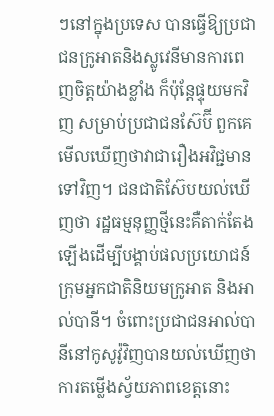ៗនៅក្នុងប្រទេស បានធ្វើឱ្យប្រជាជនក្រូអាតនិងស្លូវេនីមានការពេញចិត្តយ៉ាងខ្លាំង ក៏ប៉ុន្តែផ្ទុយមកវិញ សម្រាប់ប្រជាជនស៊ែប៊ី ពួកគេមើលឃើញថាវាជារឿងអវិជ្ជមានទៅវិញ។ ជនជាតិស៊ែបយល់ឃើញថា រដ្ឋធម្មនុញ្ញថ្មីនេះគឺតាក់តែងឡើងដើម្បីបង្គាប់ផលប្រយោជន៍ក្រុមអ្នកជាតិនិយមក្រូអាត និងអាល់បានី។ ចំពោះប្រជាជនអាល់បានីនៅកូសូវ៉ូវិញបានយល់ឃើញថាការតម្លើងស្វ័យភាពខេត្តនោះ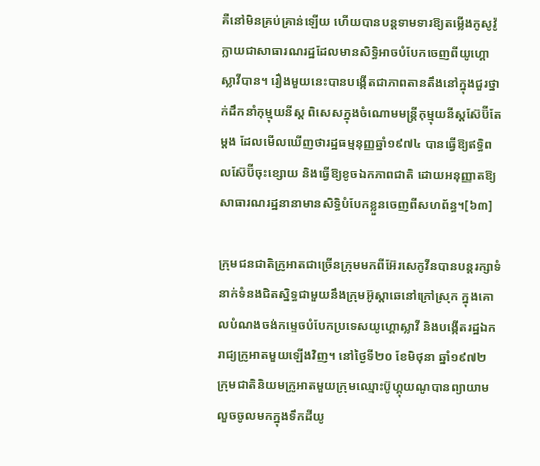គឺនៅមិនគ្រប់គ្រាន់ឡើយ ហើយបានបន្តទាមទារឱ្យតម្លើងកូសូវ៉ូក្លាយជាសាធារណរដ្ឋដែលមានសិទ្ធិអាចបំបែកចេញពីយូហ្គោស្លាវីបាន។ រឿងមួយនេះបានបង្កើតជាភាពតានតឹងនៅក្នុងជួរថ្នាក់ដឹកនាំកុម្មុយនីស្ត ពិសេសក្នុងចំណោមមន្ត្រីកុម្មុយនីស្តស៊ែប៊ីតែម្តង ដែលមើលឃើញថារដ្ឋធម្មនុញ្ញឆ្នាំ១៩៧៤ បានធ្វើឱ្យឥទ្ធិពលស៊ែប៊ីចុះខ្សោយ និងធ្វើឱ្យខូចឯកភាពជាតិ ដោយអនុញ្ញាតឱ្យសាធារណរដ្ឋនានាមានសិទ្ធិបំបែកខ្លួនចេញពីសហព័ន្ធ។[៦៣]

ក្រុមជនជាតិក្រូអាតជាច្រើនក្រុមមកពីអ៊ែរសេកូវីនបានបន្តរក្សាទំនាក់ទំនងជិតស្និទ្ធជាមួយនឹងក្រុមអ៊ូស្តាឆេនៅក្រៅស្រុក ក្នុងគោលបំណងចង់កម្ទេចបំបែកប្រទេសយូហ្គោស្លាវី និងបង្កើតរដ្ឋឯករាជ្យក្រូអាតមួយឡើងវិញ។ នៅថ្ងៃទី២០ ខែមិថុនា ឆ្នាំ១៩៧២ ក្រុមជាតិនិយមក្រូអាតមួយក្រុមឈ្មោះប៊ូហ្គុយណូបានព្យាយាមលួចចូលមកក្នុងទឹកដីយូ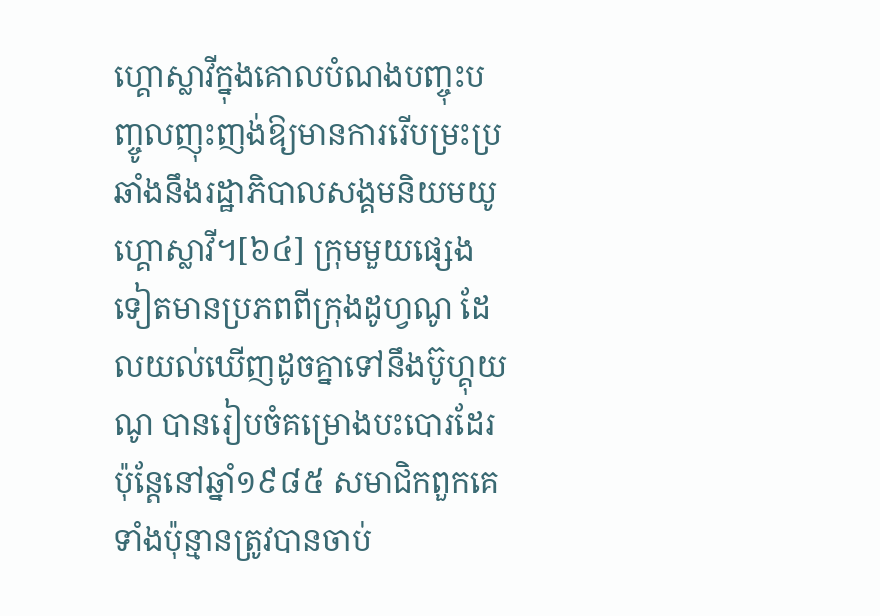ហ្គោស្លាវីក្នុងគោលបំណងបញ្ចុះបញ្ចូលញុះញង់ឱ្យមានការរើបម្រះប្រឆាំងនឹងរដ្ឋាភិបាលសង្គមនិយមយូហ្គោស្លាវី។[៦៤] ក្រុមមួយផ្សេងទៀតមានប្រភពពីក្រុងដូហ្វណូ ដែលយល់ឃើញដូចគ្នាទៅនឹងប៊ូហ្គុយណូ បានរៀបចំគម្រោងបះបោរដែរ ប៉ុន្តែនៅឆ្នាំ១៩៨៥ សមាជិកពួកគេទាំងប៉ុន្មានត្រូវបានចាប់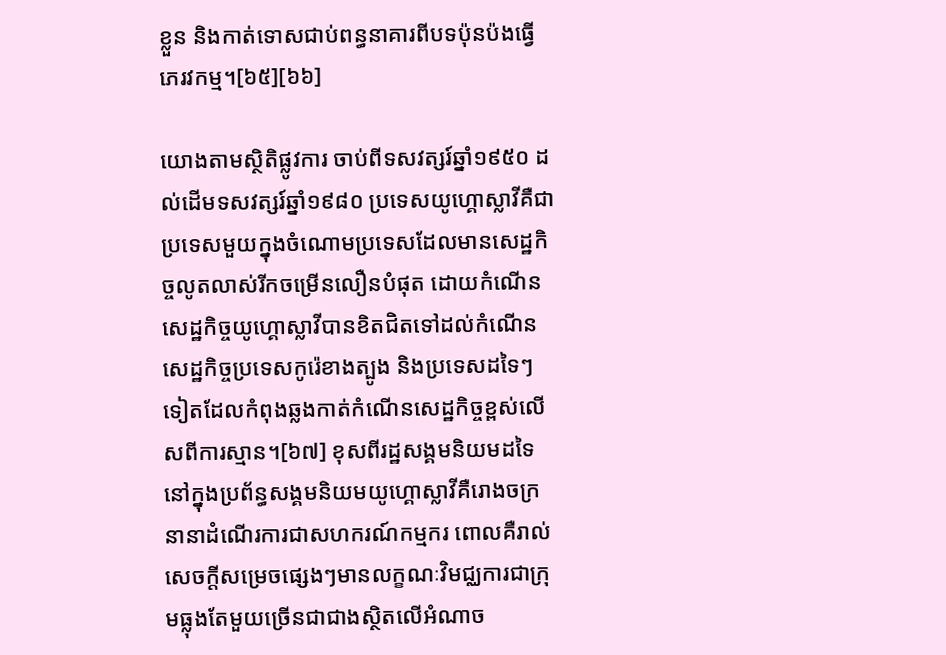ខ្លួន និងកាត់ទោសជាប់ពន្ធនាគារពីបទប៉ុនប៉ងធ្វើភេរវកម្ម។[៦៥][៦៦]

យោងតាមស្ថិតិផ្លូវការ ចាប់ពីទសវត្សរ៍ឆ្នាំ១៩៥០ ដល់ដើមទសវត្សរ៍ឆ្នាំ១៩៨០ ប្រទេសយូហ្គោស្លាវីគឺជាប្រទេសមួយក្នុងចំណោមប្រទេសដែលមានសេដ្ឋកិច្ចលូតលាស់រីកចម្រើនលឿនបំផុត ដោយកំណើនសេដ្ឋកិច្ចយូហ្គោស្លាវីបានខិតជិតទៅដល់កំណើនសេដ្ឋកិច្ចប្រទេសកូរ៉េខាងត្បូង និងប្រទេសដទៃៗទៀតដែលកំពុងឆ្លងកាត់កំណើនសេដ្ឋកិច្ចខ្ពស់លើសពីការស្មាន។[៦៧] ខុសពីរដ្ឋសង្គមនិយមដទៃ នៅក្នុងប្រព័ន្ធសង្គមនិយមយូហ្គោស្លាវីគឺរោងចក្រនានាដំណើរការជាសហករណ៍កម្មករ ពោលគឺរាល់សេចក្តីសម្រេចផ្សេងៗមានលក្ខណៈវិមជ្ឈការជាក្រុមធ្លុងតែមួយច្រើនជាជាងស្ថិតលើអំណាច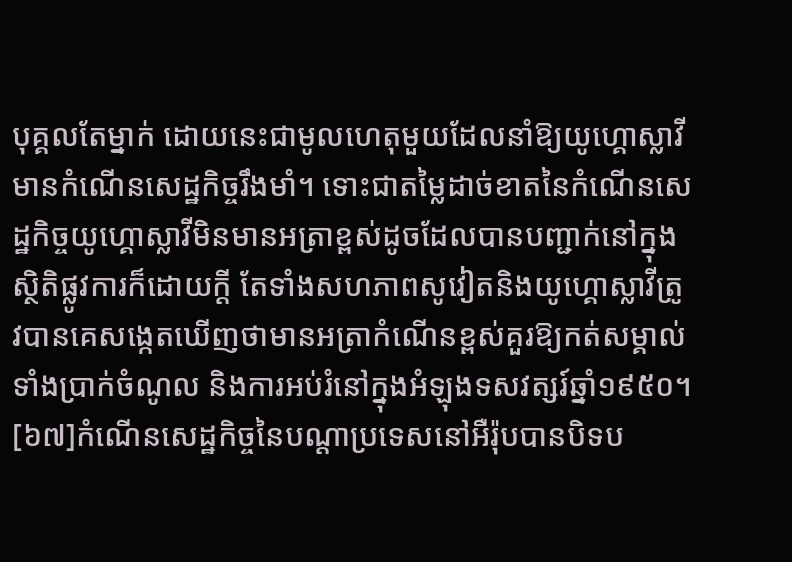បុគ្គលតែម្នាក់ ដោយនេះជាមូលហេតុមួយដែលនាំឱ្យយូហ្គោស្លាវីមានកំណើនសេដ្ឋកិច្ចរឹងមាំ។ ទោះជាតម្លៃដាច់ខាតនៃកំណើនសេដ្ឋកិច្ចយូហ្គោស្លាវីមិនមានអត្រាខ្ពស់ដូចដែលបានបញ្ជាក់នៅក្នុងស្ថិតិផ្លូវការក៏ដោយក្ដី តែទាំងសហភាពសូវៀតនិងយូហ្គោស្លាវីត្រូវបានគេសង្កេតឃើញថាមានអត្រាកំណើនខ្ពស់គួរឱ្យកត់សម្គាល់ទាំងប្រាក់ចំណូល និងការអប់រំនៅក្នុងអំឡុងទសវត្សរ៍ឆ្នាំ១៩៥០។[៦៧]កំណើនសេដ្ឋកិច្ចនៃបណ្ដាប្រទេសនៅអឺរ៉ុបបានបិទប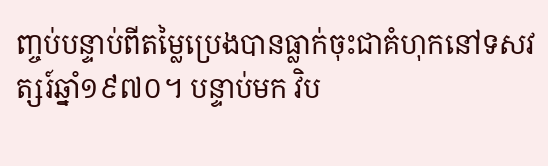ញ្ចប់បន្ទាប់ពីតម្លៃប្រេងបានធ្លាក់ចុះជាគំហុកនៅទសវត្សរ៍ឆ្នាំ១៩៧០។ បន្ទាប់មក វិប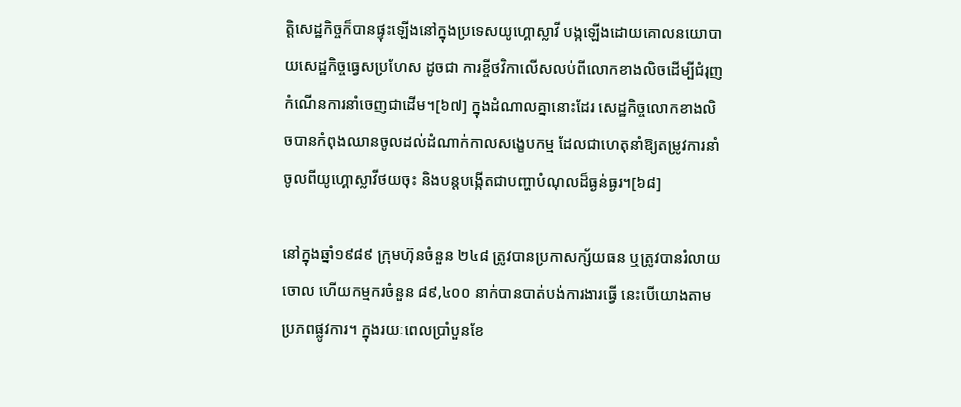ត្តិសេដ្ឋកិច្ចក៏បានផ្ទុះឡើងនៅក្នុងប្រទេសយូហ្គោស្លាវី បង្កឡើងដោយគោលនយោបាយសេដ្ឋកិច្ចធ្វេសប្រហែស ដូចជា ការខ្ចីថវិកាលើសលប់ពីលោកខាងលិចដើម្បីជំរុញកំណើនការនាំចេញជាដើម។[៦៧] ក្នុងដំណាលគ្នានោះដែរ សេដ្ឋកិច្ចលោកខាងលិចបានកំពុងឈានចូលដល់ដំណាក់កាលសង្ខេបកម្ម ដែលជាហេតុនាំឱ្យតម្រូវការនាំចូលពីយូហ្គោស្លាវីថយចុះ និងបន្តបង្កើតជាបញ្ហាបំណុលដ៏ធ្ងន់ធ្ងរ។[៦៨]

នៅក្នុងឆ្នាំ១៩៨៩ ក្រុមហ៊ុនចំនួន ២៤៨ ត្រូវបានប្រកាសក្ស័យធន ឬត្រូវបានរំលាយចោល ហើយកម្មករចំនួន ៨៩,៤០០ នាក់បានបាត់បង់ការងារធ្វើ នេះបើយោងតាមប្រភពផ្លូវការ។ ក្នុងរយៈពេលប្រាំបួនខែ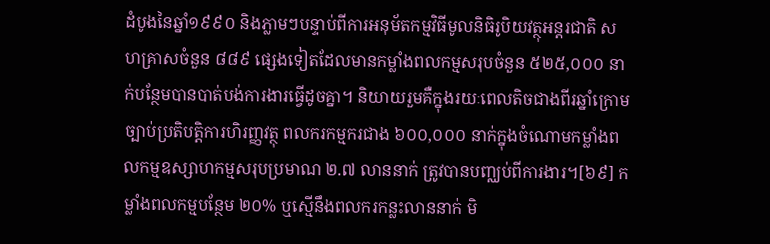ដំបូងនៃឆ្នាំ១៩៩០ និងភ្លាមៗបន្ទាប់ពីការអនុម័តកម្មវិធីមូលនិធិរូបិយវត្ថុអន្តរជាតិ សហគ្រាសចំនួន ៨៨៩ ផ្សេងទៀតដែលមានកម្លាំងពលកម្មសរុបចំនួន ៥២៥,០០០ នាក់បន្ថែមបានបាត់បង់ការងារធ្វើដូចគ្នា។ និយាយរួមគឺក្នុងរយៈពេលតិចជាងពីរឆ្នាំក្រោមច្បាប់ប្រតិបត្តិការហិរញ្ញវត្ថុ ពលករកម្មករជាង ៦០០,០០០ នាក់ក្នុងចំណោមកម្លាំងពលកម្មឧស្សាហកម្មសរុបប្រមាណ ២.៧ លាននាក់ ត្រូវបានបញ្ឈប់ពីការងារ។[៦៩] កម្លាំងពលកម្មបន្ថែម ២០% ឬស្មើនឹងពលករកន្លះលាននាក់ មិ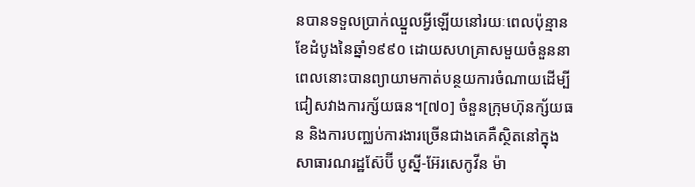នបានទទួលប្រាក់ឈ្នួលអ្វីឡើយនៅរយៈពេលប៉ុន្មានខែដំបូងនៃឆ្នាំ១៩៩០ ដោយសហគ្រាសមួយចំនួននាពេលនោះបានព្យាយាមកាត់បន្ថយការចំណាយដើម្បីជៀសវាងការក្ស័យធន។[៧០] ចំនួនក្រុមហ៊ុនក្ស័យធន និងការបញ្ឈប់ការងារច្រើនជាងគេគឺស្ថិតនៅក្នុងសាធារណរដ្ឋស៊ែប៊ី បូស្នី-អ៊ែរសេកូវីន ម៉ា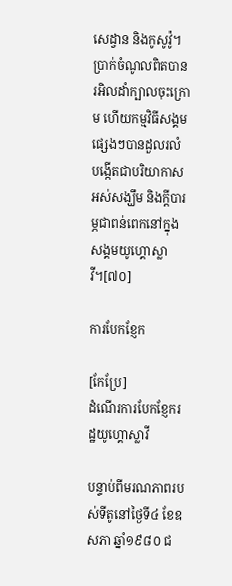សេដ្វាន និងកូសូវ៉ូ។ ប្រាក់ចំណូលពិតបានរអិលដាំក្បាលចុះក្រោម ហើយកម្មវិធីសង្គមផ្សេងៗបានដួលរលំ បង្កើតជាបរិយាកាសអស់សង្ឃឹម និងក្ដីបារម្ភជាពន់ពេកនៅក្នុងសង្គមយូហ្គោស្លាវី។[៧០]

ការបែកខ្ញែក

[កែប្រែ]
ដំណើរការបែកខ្ញែករដ្ឋយូហ្គោស្លាវី

បន្ទាប់ពីមរណភាពរបស់ទីតូនៅថ្ងៃទី៤ ខែឧសភា ឆ្នាំ១៩៨០ ជ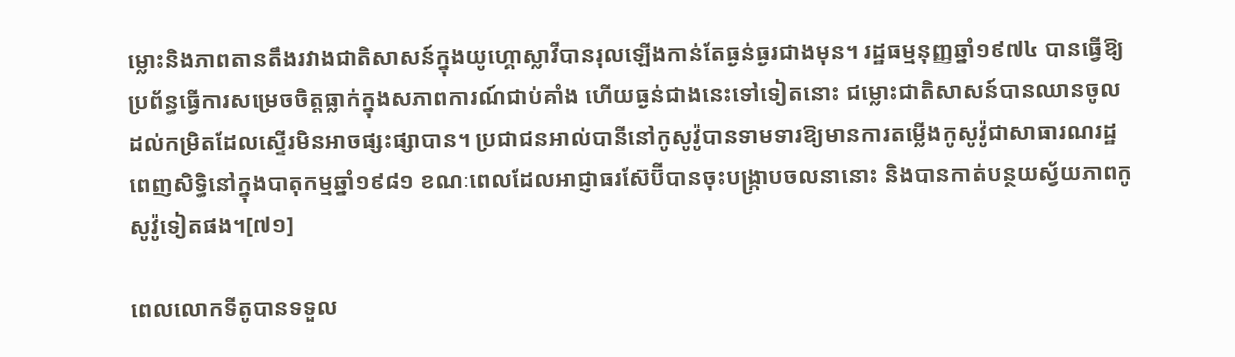ម្លោះនិងភាពតានតឹងរវាងជាតិសាសន៍ក្នុងយូហ្គោស្លាវីបានរុលឡើងកាន់តែធ្ងន់ធ្ងរជាងមុន។ រដ្ឋធម្មនុញ្ញឆ្នាំ១៩៧៤ បានធ្វើឱ្យប្រព័ន្ធធ្វើការសម្រេចចិត្តធ្លាក់ក្នុងសភាពការណ៍ជាប់គាំង ហើយធ្ងន់ជាងនេះទៅទៀតនោះ ជម្លោះជាតិសាសន៍បានឈានចូលដល់កម្រិតដែលស្ទើរមិនអាចផ្សះផ្សាបាន។ ប្រជាជនអាល់បានីនៅកូសូវ៉ូបានទាមទារឱ្យមានការតម្លើងកូសូវ៉ូជាសាធារណរដ្ឋពេញសិទ្ធិនៅក្នុងបាតុកម្មឆ្នាំ១៩៨១ ខណៈពេលដែលអាជ្ញាធរស៊ែប៊ីបានចុះបង្ក្រាបចលនានោះ និងបានកាត់បន្ថយស្វ័យភាពកូសូវ៉ូទៀតផង។[៧១]

ពេលលោកទីតូបានទទួល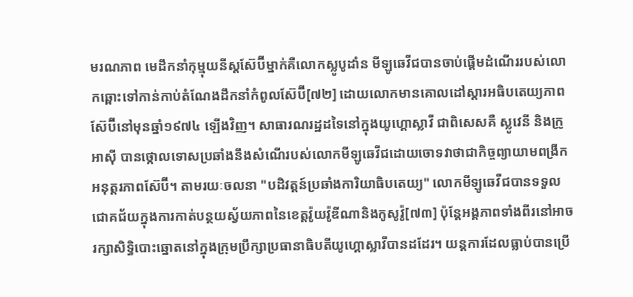មរណភាព មេដឹកនាំកុម្មុយនីស្តស៊ែប៊ីម្នាក់គឺលោកស្លូបូដាំន មីឡូឆេវីជបានចាប់ផ្តើមដំណើររបស់លោកឆ្ពោះទៅកាន់កាប់តំណែងដឹកនាំកំពូលស៊ែប៊ី[៧២] ដោយលោកមានគោលដៅស្តារអធិបតេយ្យភាពស៊ែប៊ីនៅមុនឆ្នាំ១៩៧៤ ឡើងវិញ។ សាធារណរដ្ឋដទៃនៅក្នុងយូហ្គោស្លាវី ជាពិសេសគឺ ស្លូវេនី និងក្រូអាស៊ី បានថ្កោលទោសប្រឆាំងនឹងសំណើរបស់លោកមីឡូឆេវីជដោយចោទវាថាជាកិច្ចព្យាយាមពង្រីកអនុត្តរភាពស៊ែប៊ី។ តាមរយៈចលនា "បដិវត្តន៍ប្រឆាំងការិយាធិបតេយ្យ" លោកមីឡូឆេវីជបានទទួលជោគជ័យក្នុងការកាត់បន្ថយស្វ័យភាពនៃខេត្តវ៉ូយវ៉ូឌីណានិងកូសូវ៉ូ[៧៣] ប៉ុន្តែអង្គភាពទាំងពីរនៅអាចរក្សាសិទ្ធិបោះឆ្នោតនៅក្នុងក្រុមប្រឹក្សាប្រធានាធិបតីយូហ្គោស្លាវីបានដដែរ។ យន្តការដែលធ្លាប់បានប្រើ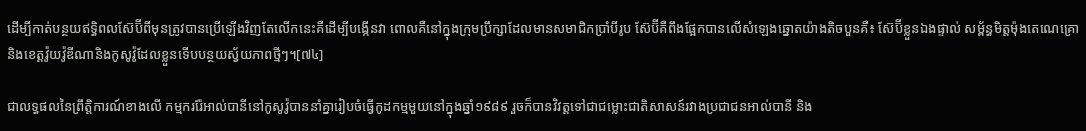ដើម្បីកាត់បន្ថយឥទ្ធិពលស៊ែប៊ីពីមុនត្រូវបានប្រើឡើងវិញតែលើកនេះគឺដើម្បីបង្កើនវា ពោលគឺនៅក្នុងក្រុមប្រឹក្សាដែលមានសមាជិកប្រាំបីរូប ស៊ែប៊ីគឺពឹងផ្អែកបានលើសំឡេងឆ្នោតយ៉ាងតិចបួនគឺ៖ ស៊ែប៊ីខ្លួនឯងផ្ទាល់ សម្ព័ន្ធមិត្តម៉ុងតេណេគ្រោ និងខេត្តវ៉ូយវ៉ូឌីណានិងកូសូវ៉ូដែលខ្លួនទើបបន្ថយស្វ័យភាពថ្មីៗ។[៧៤]

ជាលទ្ធផលនៃព្រឹត្តិការណ៍ខាងលើ កម្មកររ៉ែអាល់បានីនៅកូសូវ៉ូបាននាំគ្នារៀបចំធ្វើកូដកម្មមួយនៅក្នុងឆ្នាំ១៩៨៩ រួចក៏បានវិវត្តទៅជាជម្លោះជាតិសាសន៍រវាងប្រជាជនអាល់បានី និង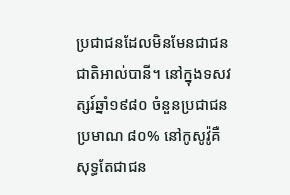ប្រជាជនដែលមិនមែនជាជនជាតិអាល់បានី។ នៅក្នុងទសវត្សរ៍ឆ្នាំ១៩៨០ ចំនួនប្រជាជនប្រមាណ ៨០% នៅកូសូវ៉ូគឺសុទ្ធតែជាជន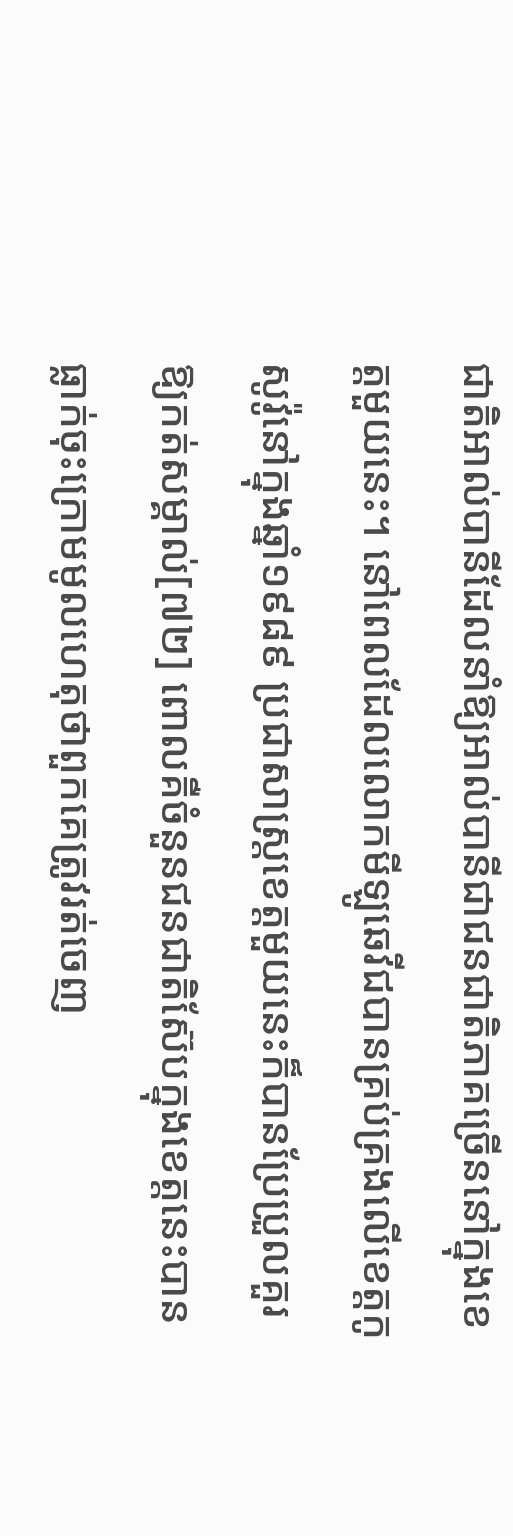ជាតិអាល់បានីដែលនាំឱ្យអាល់បានីជាជនជាតិភាគច្រើននៅក្នុងខេត្តមួយនេះ។ នៅពេលដែលលោកមីឡូឆេវីជបានគ្រប់គ្រងលើខេត្តកូសូវ៉ូនៅក្នុងឆ្នាំ១៩៨៩ ប្រជាសាស្ត្រខេត្តមួយនេះក៏បានប្រែប្រួលគួរឱ្យកត់សម្គាល់[៧២] ពោលគឺចំនួនជនជាតិស៊ែបក្នុងខេត្តនេះបានធ្លាក់ចុះក្រោមមូលហេតុថាពួកគេត្រូវរត់ចេញ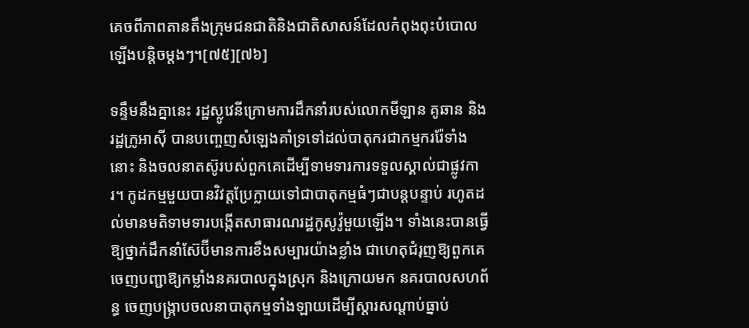គេចពីភាពតានតឹងក្រុមជនជាតិនិងជាតិសាសន៍ដែលកំពុងពុះបំបោលឡើងបន្តិចម្តងៗ។[៧៥][៧៦]

ទន្ទឹមនឹងគ្នានេះ រដ្ឋស្លូវេនីក្រោមការដឹកនាំរបស់លោកមីឡាន គូឆាន និងរដ្ឋក្រូអាស៊ី បានបញ្ចេញសំឡេងគាំទ្រទៅដល់បាតុករជាកម្មកររ៉ែទាំងនោះ និងចលនាតស៊ូរបស់ពួកគេដើម្បីទាមទារការទទួលស្គាល់ជាផ្លូវការ។ កូដកម្មមួយបានវិវត្តប្រែក្លាយទៅជាបាតុកម្មធំៗជាបន្តបន្ទាប់ រហូតដល់មានមតិទាមទារបង្កើតសាធារណរដ្ឋកូសូវ៉ូមួយឡើង។ ទាំងនេះបានធ្វើឱ្យថ្នាក់ដឹកនាំស៊ែប៊ីមានការខឹងសម្បារយ៉ាងខ្លាំង ជាហេតុជំរុញឱ្យពួកគេចេញបញ្ជាឱ្យកម្លាំងនគរបាលក្នុងស្រុក និងក្រោយមក នគរបាលសហព័ន្ធ ចេញបង្ក្រាបចលនាបាតុកម្មទាំងឡាយដើម្បីស្តារសណ្តាប់ធ្នាប់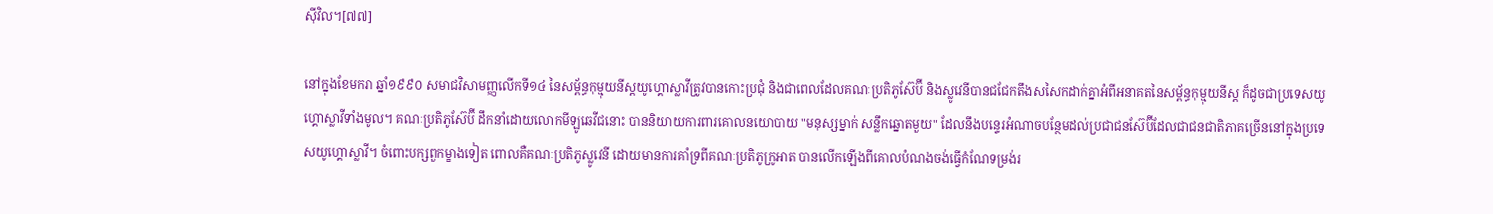ស៊ីវិល។[៧៧]

នៅក្នុងខែមករា ឆ្នាំ១៩៩០ សមាជវិសាមញ្ញលើកទី១៤ នៃសម្ព័ន្ធកុម្មុយនីស្តយូហ្គោស្លាវីត្រូវបានកោះប្រជុំ និងជាពេលដែលគណៈប្រតិភូស៊ែប៊ី និងស្លូវេនីបានជជែកតឹងសសៃកដាក់គ្នាអំពីអនាគតនៃសម្ព័ន្ធកុម្មុយនីស្ត ក៏ដូចជាប្រទេសយូហ្គោស្លាវីទាំងមូល។ គណៈប្រតិភូស៊ែប៊ី ដឹកនាំដោយលោកមីឡូឆេវីជនោះ បាននិយាយការពារគោលនយោបាយ "មនុស្សម្នាក់ សន្លឹកឆ្នោតមួយ" ដែលនឹងបន្ទេរអំណាចបន្ថែមដល់ប្រជាជនស៊ែប៊ីដែលជាជនជាតិភាគច្រើននៅក្នុងប្រទេសយូហ្គោស្លាវី។ ចំពោះបក្សពួកម្ខាងទៀត ពោលគឺគណៈប្រតិភូស្លូវេនី ដោយមានការគាំទ្រពីគណៈប្រតិភូក្រូអាត បានលើកឡើងពីគោលបំណងចង់ធ្វើកំណែទម្រង់រ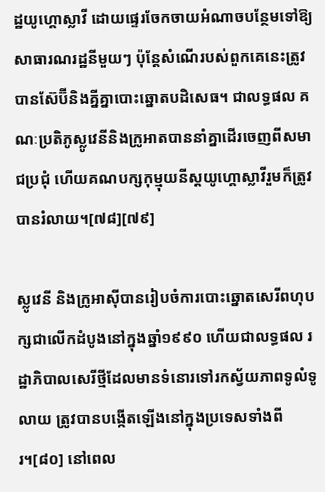ដ្ឋយូហ្គោស្លាវី ដោយផ្ទេរចែកចាយអំណាចបន្ថែមទៅឱ្យសាធារណរដ្ឋនីមួយៗ ប៉ុន្តែសំណើរបស់ពួកគេនេះត្រូវបានស៊ែប៊ីនិងគ្នីគ្នាបោះឆ្នោតបដិសេធ។ ជាលទ្ធផល គណៈប្រតិភូស្លូវេនីនិងក្រូអាតបាននាំគ្នាដើរចេញពីសមាជប្រជុំ ហើយគណបក្សកុម្មុយនីស្តយូហ្គោស្លាវីរួមក៏ត្រូវបានរំលាយ។[៧៨][៧៩]

ស្លូវេនី និងក្រូអាស៊ីបានរៀបចំការបោះឆ្នោតសេរីពហុបក្សជាលើកដំបូងនៅក្នុងឆ្នាំ១៩៩០ ហើយជាលទ្ធផល រដ្ឋាភិបាលសេរីថ្មីដែលមានទំនោរទៅរកស្វ័យភាពទូលំទូលាយ ត្រូវបានបង្កើតឡើងនៅក្នុងប្រទេសទាំងពីរ។[៨០] នៅពេល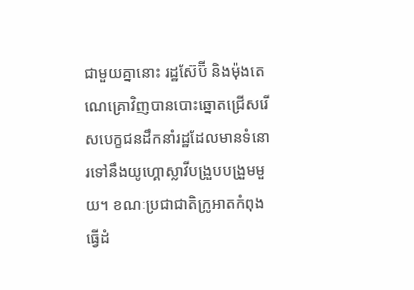ជាមួយគ្នានោះ រដ្ឋស៊ែប៊ី និងម៉ុងតេណេគ្រោវិញបានបោះឆ្នោតជ្រើសរើសបេក្ខជនដឹកនាំរដ្ឋដែលមានទំនោរទៅនឹងយូហ្គោស្លាវីបង្រួបបង្រួមមួយ។ ខណៈប្រជាជាតិក្រូអាតកំពុងធ្វើដំ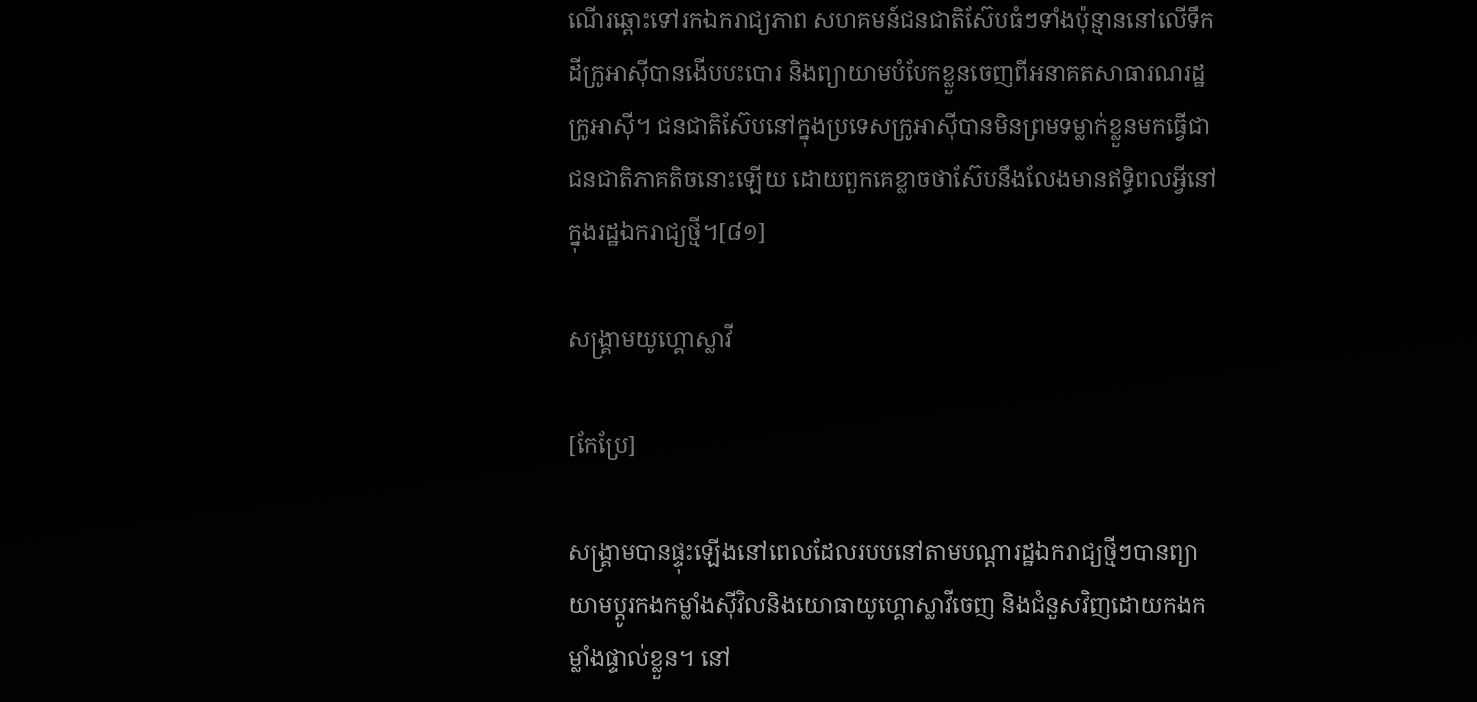ណើរឆ្ពោះទៅរកឯករាជ្យភាព សហគមន៍ជនជាតិស៊ែបធំៗទាំងប៉ុន្មាននៅលើទឹកដីក្រូអាស៊ីបានងើបបះបោរ និងព្យាយាមបំបែកខ្លួនចេញពីអនាគតសាធារណរដ្ឋក្រូអាស៊ី។ ជនជាតិស៊ែបនៅក្នុងប្រទេសក្រូអាស៊ីបានមិនព្រមទម្លាក់ខ្លួនមកធ្វើជាជនជាតិភាគតិចនោះឡើយ ដោយពួកគេខ្លាចថាស៊ែបនឹងលែងមានឥទ្ធិពលអ្វីនៅក្នុងរដ្ឋឯករាជ្យថ្មី។[៨១]

សង្គ្រាមយូហ្គោស្លាវី

[កែប្រែ]

សង្គ្រាមបានផ្ទុះឡើងនៅពេលដែលរបបនៅតាមបណ្ដារដ្ឋឯករាជ្យថ្មីៗបានព្យាយាមប្ដូរកងកម្លាំងស៊ីវិលនិងយោធាយូហ្គោស្លាវីចេញ និងជំនួសវិញដោយកងកម្លាំងផ្ទាល់ខ្លួន។ នៅ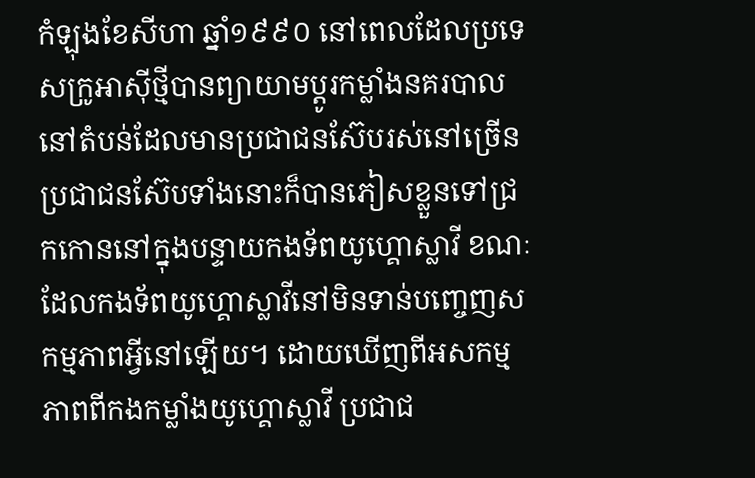កំឡុងខែសីហា ឆ្នាំ១៩៩០ នៅពេលដែលប្រទេសក្រូអាស៊ីថ្មីបានព្យាយាមប្ដូរកម្លាំងនគរបាលនៅតំបន់ដែលមានប្រជាជនស៊ែបរស់នៅច្រើន ប្រជាជនស៊ែបទាំងនោះក៏បានភៀសខ្លួនទៅជ្រកកោននៅក្នុងបន្ទាយកងទ័ពយូហ្គោស្លាវី ខណៈដែលកងទ័ពយូហ្គោស្លាវីនៅមិនទាន់បញ្ចេញសកម្មភាពអ្វីនៅឡើយ។ ដោយឃើញពីអសកម្មភាពពីកងកម្លាំងយូហ្គោស្លាវី ប្រជាជ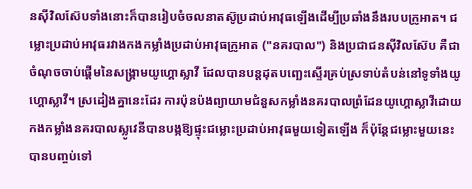នស៊ីវិលស៊ែបទាំងនោះក៏បានរៀបចំចលនាតស៊ូប្រដាប់អាវុធឡើងដើម្បីប្រឆាំងនឹងរបបក្រូអាត។ ជម្លោះប្រដាប់អាវុធរវាងកងកម្លាំងប្រដាប់អាវុធក្រូអាត ("នគរបាល") និងប្រជាជនស៊ីវិលស៊ែប គឺជាចំណុចចាប់ផ្ដើមនៃសង្គ្រាមយូហ្គោស្លាវី ដែលបានបន្តដុតបញ្ឆេះស្ទើរគ្រប់ស្រទាប់តំបន់នៅទូទាំងយូហ្គោស្លាវី។ ស្រដៀងគ្នានេះដែរ ការប៉ុនប៉ងព្យាយាមជំនួសកម្លាំងនគរបាលព្រំដែនយូហ្គោស្លាវីដោយកងកម្លាំងនគរបាលស្លូវេនីបានបង្កឱ្យផ្ទុះជម្លោះប្រដាប់អាវុធមួយទៀតឡើង ក៏ប៉ុន្តែជម្លោះមួយនេះបានបញ្ចប់ទៅ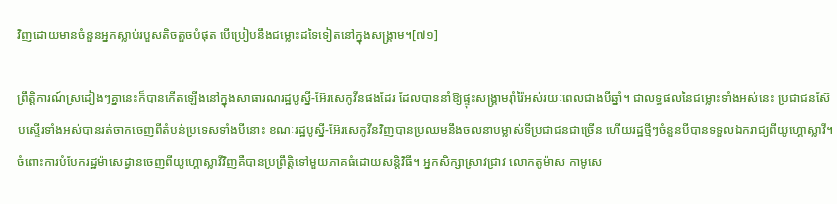វិញដោយមានចំនួនអ្នកស្លាប់របួសតិចតួចបំផុត បើប្រៀបនឹងជម្លោះដទៃទៀតនៅក្នុងសង្គ្រាម។[៧១]

ព្រឹត្តិការណ៍ស្រដៀងៗគ្នានេះក៏បានកើតឡើងនៅក្នុងសាធារណរដ្ឋបូស្នី-អ៊ែរសេកូវីនផងដែរ ដែលបាននាំឱ្យផ្ទុះសង្គ្រាមរ៉ាំរ៉ៃអស់រយៈពេលជាងបីឆ្នាំ។ ជាលទ្ធផលនៃជម្លោះទាំងអស់នេះ ប្រជាជនស៊ែបស្ទើរទាំងអស់បានរត់ចាកចេញពីតំបន់ប្រទេសទាំងបីនោះ ខណៈរដ្ឋបូស្នី-អ៊ែរសេកូវីនវិញបានប្រឈមនឹងចលនាបម្លាស់ទីប្រជាជនជាច្រើន ហើយរដ្ឋថ្មីៗចំនួនបីបានទទួលឯករាជ្យពីយូហ្គោស្លាវី។ ចំពោះការបំបែករដ្ឋម៉ាសេដ្វានចេញពីយូហ្គោស្លាវីវិញគឺបានប្រព្រឹត្តិទៅមួយភាគធំដោយសន្តិវិធី។ អ្នកសិក្សាស្រាវជ្រាវ លោកតូម៉ាស កាមូសេ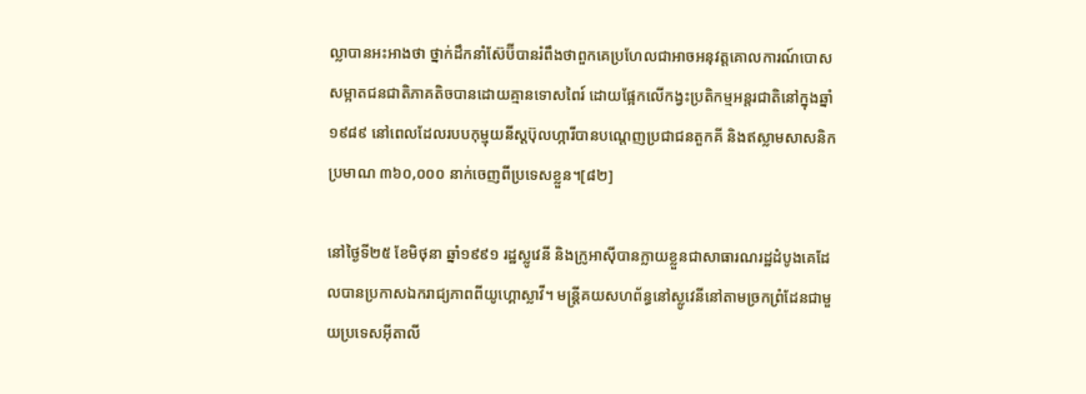ល្លាបានអះអាងថា ថ្នាក់ដឹកនាំស៊ែប៊ីបានរំពឹងថាពួកគេប្រហែលជាអាចអនុវត្តគោលការណ៍បោសសម្អាតជនជាតិភាគតិចបានដោយគ្មានទោសពៃរ៍ ដោយផ្អែកលើកង្វះប្រតិកម្មអន្តរជាតិនៅក្នុងឆ្នាំ១៩៨៩ នៅពេលដែលរបបកុម្មុយនីស្តប៊ុលហ្ការីបានបណ្តេញប្រជាជនតួកគី និងឥស្លាមសាសនិកប្រមាណ ៣៦០,០០០ នាក់ចេញពីប្រទេសខ្លួន។[៨២]

នៅថ្ងៃទី២៥ ខែមិថុនា ឆ្នាំ១៩៩១ រដ្ឋស្លូវេនី និងក្រូអាស៊ីបានក្លាយខ្លួនជាសាធារណរដ្ឋដំបូងគេដែលបានប្រកាសឯករាជ្យភាពពីយូហ្គោស្លាវី។ មន្ត្រីគយសហព័ន្ធនៅស្លូវេនីនៅតាមច្រកព្រំដែនជាមួយប្រទេសអ៊ីតាលី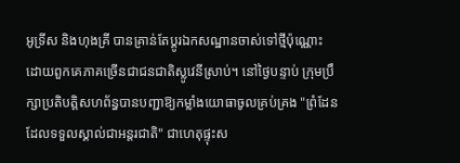អូទ្រីស និងហុងគ្រី បានគ្រាន់តែប្តូរឯកសណ្ឋានចាស់ទៅថ្មីប៉ុណ្ណោះ ដោយពួកគេភាគច្រើនជាជនជាតិស្លូវេនីស្រាប់។ នៅថ្ងៃបន្ទាប់ ក្រុមប្រឹក្សាប្រតិបត្តិសហព័ន្ធបានបញ្ជាឱ្យកម្លាំងយោធាចូលគ្រប់គ្រង "ព្រំដែនដែលទទួលស្គាល់ជាអន្តរជាតិ" ជាហេតុផ្ទុះស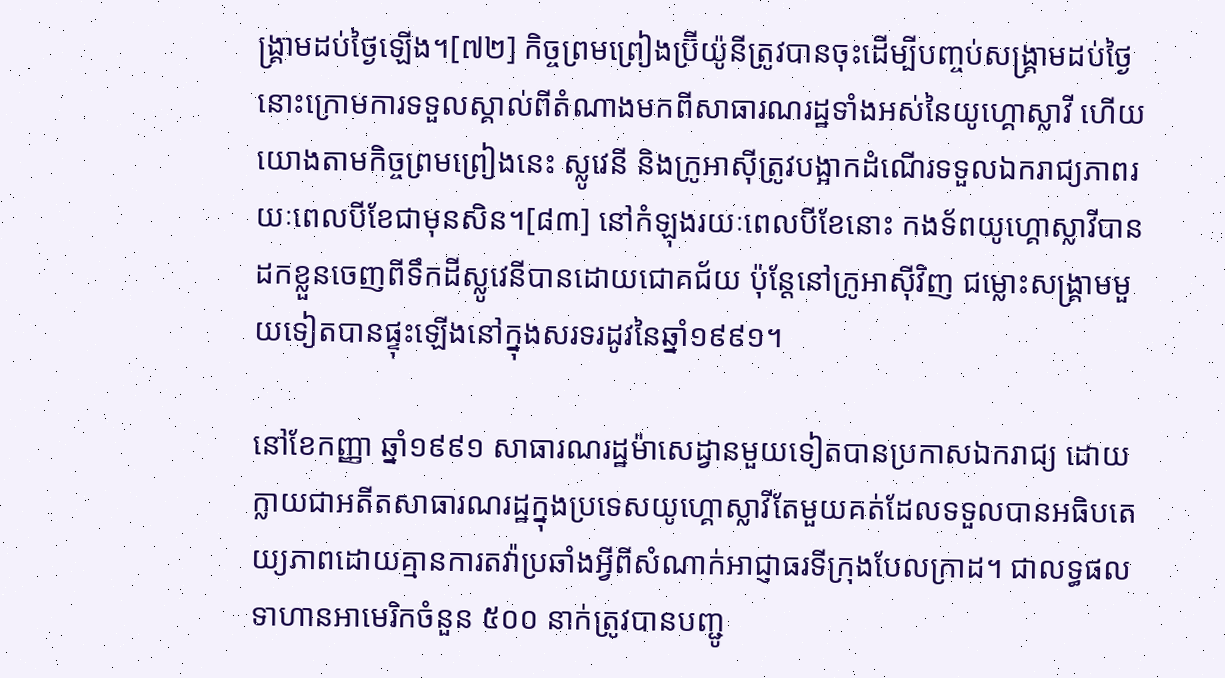ង្គ្រាមដប់ថ្ងៃឡើង។[៧២] កិច្ចព្រមព្រៀងប៊្រីយ៉ូនីត្រូវបានចុះដើម្បីបញ្ចប់សង្គ្រាមដប់ថ្ងៃនោះក្រោមការទទួលស្គាល់ពីតំណាងមកពីសាធារណរដ្ឋទាំងអស់នៃយូហ្គោស្លាវី ហើយយោងតាមកិច្ចព្រមព្រៀងនេះ ស្លូវេនី និងក្រូអាស៊ីត្រូវបង្អាកដំណើរទទួលឯករាជ្យភាពរយៈពេលបីខែជាមុនសិន។[៨៣] នៅកំឡុងរយៈពេលបីខែនោះ កងទ័ពយូហ្គោស្លាវីបានដកខ្លួនចេញពីទឹកដីស្លូវេនីបានដោយជោគជ័យ ប៉ុន្តែនៅក្រូអាស៊ីវិញ ជម្លោះសង្គ្រាមមួយទៀតបានផ្ទុះឡើងនៅក្នុងសរទរដូវនៃឆ្នាំ១៩៩១។

នៅខែកញ្ញា ឆ្នាំ១៩៩១ សាធារណរដ្ឋម៉ាសេដ្វានមួយទៀតបានប្រកាសឯករាជ្យ ដោយក្លាយជាអតីតសាធារណរដ្ឋក្នុងប្រទេសយូហ្គោស្លាវីតែមួយគត់ដែលទទួលបានអធិបតេយ្យភាពដោយគ្មានការតវ៉ាប្រឆាំងអ្វីពីសំណាក់អាជ្ញាធរទីក្រុងបែលក្រាដ។ ជាលទ្ធផល ទាហានអាមេរិកចំនួន ៥០០ នាក់ត្រូវបានបញ្ជូ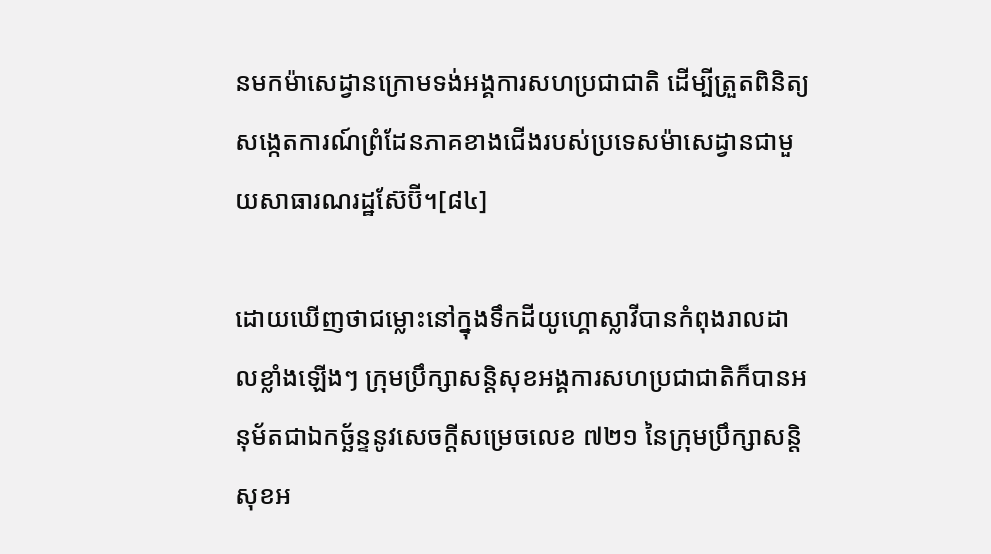នមកម៉ាសេដ្វានក្រោមទង់អង្គការសហប្រជាជាតិ ដើម្បីត្រួតពិនិត្យសង្កេតការណ៍ព្រំដែនភាគខាងជើងរបស់ប្រទេសម៉ាសេដ្វានជាមួយសាធារណរដ្ឋស៊ែប៊ី។[៨៤]

ដោយឃើញថាជម្លោះនៅក្នុងទឹកដីយូហ្គោស្លាវីបានកំពុងរាលដាលខ្លាំងឡើងៗ ក្រុមប្រឹក្សាសន្តិសុខអង្គការសហប្រជាជាតិក៏បានអនុម័តជាឯកច្ឆ័ន្ទនូវសេចក្តីសម្រេចលេខ ៧២១ នៃក្រុមប្រឹក្សាសន្តិសុខអ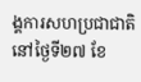ង្គការសហប្រជាជាតិនៅថ្ងៃទី២៧ ខែ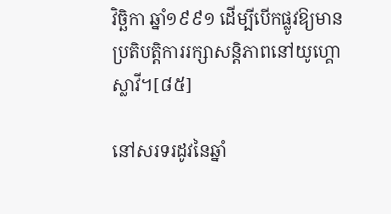វិច្ឆិកា ឆ្នាំ១៩៩១ ដើម្បីបើកផ្លូវឱ្យមានប្រតិបត្តិការរក្សាសន្តិភាពនៅយូហ្គោស្លាវី។[៨៥]

នៅសរទរដូវនៃឆ្នាំ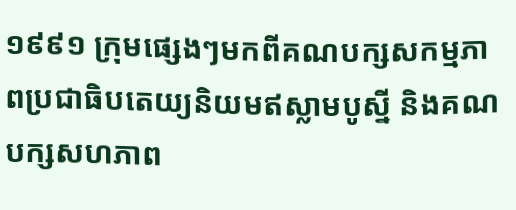១៩៩១ ក្រុមផ្សេងៗមកពីគណបក្សសកម្មភាពប្រជាធិបតេយ្យនិយមឥស្លាមបូស្នី និងគណបក្សសហភាព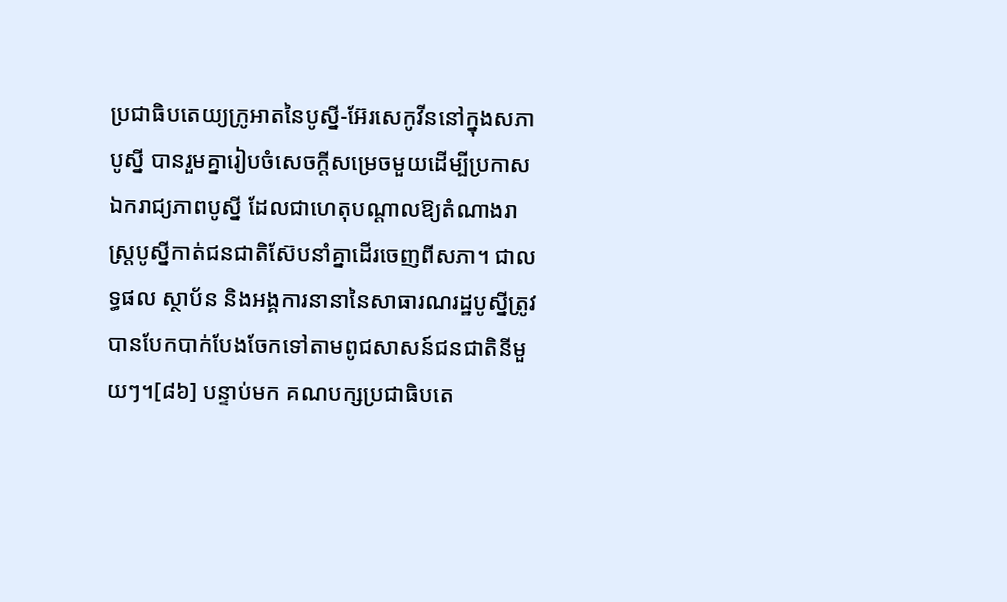ប្រជាធិបតេយ្យក្រូអាតនៃបូស្នី-អ៊ែរសេកូវីននៅក្នុងសភាបូស្នី បានរួមគ្នារៀបចំសេចក្តីសម្រេចមួយដើម្បីប្រកាសឯករាជ្យភាពបូស្នី ដែលជាហេតុបណ្តាលឱ្យតំណាងរាស្ត្របូស្នីកាត់ជនជាតិស៊ែបនាំគ្នាដើរចេញពីសភា។ ជាលទ្ធផល ស្ថាប័ន និងអង្គការនានានៃសាធារណរដ្ឋបូស្នីត្រូវបានបែកបាក់បែងចែកទៅតាមពូជសាសន៍ជនជាតិនីមួយៗ។[៨៦] បន្ទាប់មក គណបក្សប្រជាធិបតេ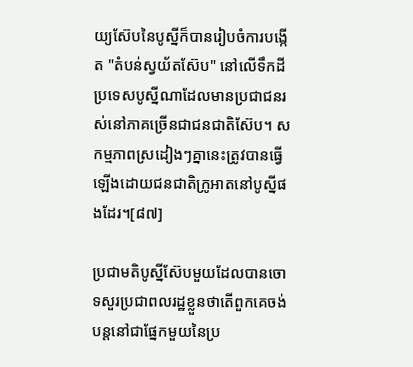យ្យស៊ែបនៃបូស្នីក៏បានរៀបចំការបង្កើត "តំបន់ស្វយ័តស៊ែប" នៅលើទឹកដីប្រទេសបូស្នីណាដែលមានប្រជាជនរស់នៅភាគច្រើនជាជនជាតិស៊ែប។ សកម្មភាពស្រដៀងៗគ្នានេះត្រូវបានធ្វើឡើងដោយជនជាតិក្រូអាតនៅបូស្នីផងដែរ។[៨៧]

ប្រជាមតិបូស្នីស៊ែបមួយដែលបានចោទសួរប្រជាពលរដ្ឋខ្លួនថាតើពួកគេចង់បន្តនៅជាផ្នែកមួយនៃប្រ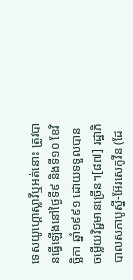ទេសយូហ្គោស្លាវីឬអត់នោះ ត្រូវបានធ្វើឡើងនៅថ្ងៃទី៩ និងទី១០ ខែវិច្ឆិកា ឆ្នាំ១៩៩១ ដោយទទួលបានចម្លើយវិជ្ជមានច្រើន។[៨៧] រដ្ឋាភិបាលសភាបូស្នី-អ៊ែរសេកូវីន (ដែ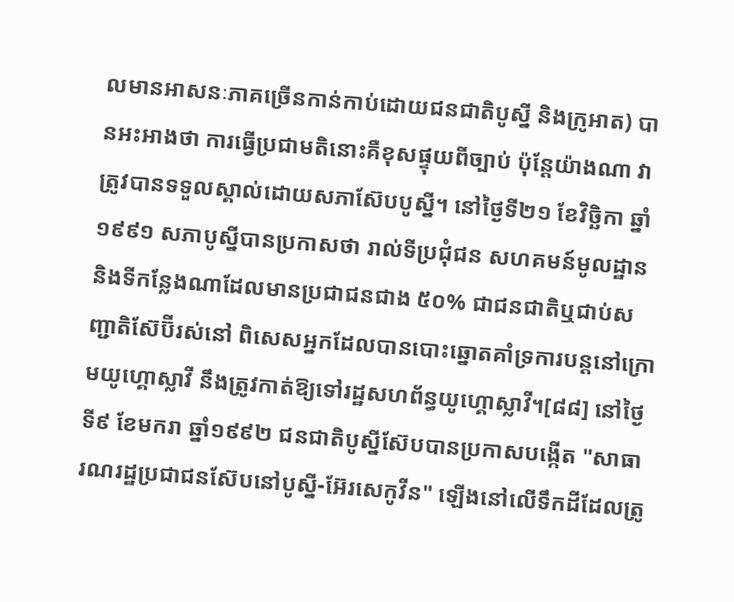លមានអាសនៈភាគច្រើនកាន់កាប់ដោយជនជាតិបូស្នី និងក្រូអាត) បានអះអាងថា ការធ្វើប្រជាមតិនោះគឺខុសផ្ទុយពីច្បាប់ ប៉ុន្តែយ៉ាងណា វាត្រូវបានទទួលស្គាល់ដោយសភាស៊ែបបូស្នី។ នៅថ្ងៃទី២១ ខែវិច្ឆិកា ឆ្នាំ១៩៩១ សភាបូស្នីបានប្រកាសថា រាល់ទីប្រជុំជន សហគមន៍មូលដ្ឋាន និងទីកន្លែងណាដែលមានប្រជាជនជាង ៥០% ជាជនជាតិឬជាប់សញ្ជាតិស៊ែប៊ីរស់នៅ ពិសេសអ្នកដែលបានបោះឆ្នោតគាំទ្រការបន្តនៅក្រោមយូហ្គោស្លាវី នឹងត្រូវកាត់ឱ្យទៅរដ្ឋសហព័ន្ធយូហ្គោស្លាវី។[៨៨] នៅថ្ងៃទី៩ ខែមករា ឆ្នាំ១៩៩២ ជនជាតិបូស្នីស៊ែបបានប្រកាសបង្កើត "សាធារណរដ្ឋប្រជាជនស៊ែបនៅបូស្នី-អ៊ែរសេកូវីន" ឡើងនៅលើទឹកដីដែលត្រូ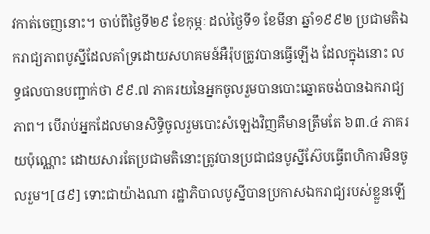វកាត់ចេញនោះ។ ចាប់ពីថ្ងៃទី២៩ ខែកុម្ភៈ ដល់ថ្ងៃទី១ ខែមីនា ឆ្នាំ១៩៩២ ប្រជាមតិឯករាជ្យភាពបូស្នីដែលគាំទ្រដោយសហគមន៍អឺរ៉ុបត្រូវបានធ្វើឡើង ដែលក្នុងនោះ លទ្ធផលបានបញ្ជាក់ថា ៩៩.៧ ភាគរយនៃអ្នកចូលរួមបានបោះឆ្នោតចង់បានឯករាជ្យភាព។ បើរាប់អ្នកដែលមានសិទ្ធិចូលរួមបោះសំឡេងវិញគឺមានត្រឹមតែ ៦៣.៤ ភាគរយប៉ុណ្ណោះ ដោយសារតែប្រជាមតិនោះត្រូវបានប្រជាជនបូស្នីស៊ែបធ្វើពហិការមិនចូលរួម។[៨៩] ទោះជាយ៉ាងណា រដ្ឋាភិបាលបូស្នីបានប្រកាសឯករាជ្យរបស់ខ្លួនឡើ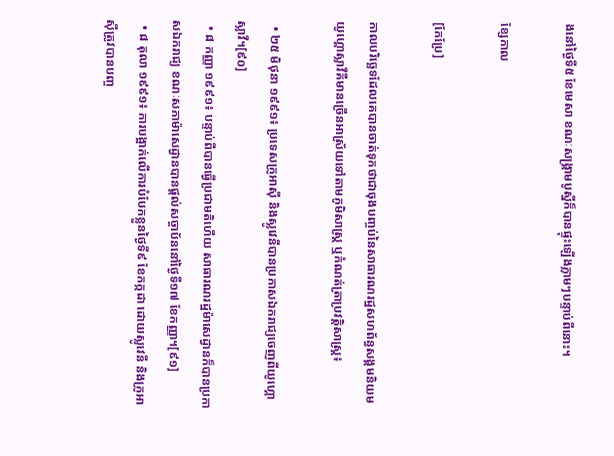ងនៅថ្ងៃទី៥ ខែមេសា ខណៈសង្គ្រាមបូស្នីក៏បានផ្ទុះឡើងភ្លាមៗបន្ទាប់ពីនោះ។

ខ្សែកាល

[កែប្រែ]

កាលបរិច្ឆេទដែលគេបានចាត់ទុកថាជាចុងបញ្ចប់នៃសាធារណរដ្ឋសហព័ន្ធសង្គមនិយមយូហ្គោស្លាវីគឺមានច្រើនអាស្រ័យទៅតាមភូមិសាស្ត្រ ឬកំណត់ត្រាប្រវត្តិសាស្ត្រ៖

  • ២៥ មិថុនា ១៩៩១៖ ប្រទេសក្រូអាស៊ី និងស្លូវេនីបានប្រកាសឯករាជ្យចេញពីយូហ្គោស្លាវី។[៩០]
  • ៨ កញ្ញា ១៩៩១៖ បន្ទាប់ពីបានធ្វើប្រជាមតិហើយ សាធារណរដ្ឋម៉ាសេដ្វានក៏បានប្រកាសឯករាជ្យ ខណៈសភាម៉ាសេដ្វានបានផ្តល់សច្ចាប័ននៅថ្ងៃទី១៧ ខែកញ្ញា។[៩១]
  • ៨ តុលា ១៩៩១៖ ការបង្អាក់លើការបំបែកខ្លួនថ្ងៃទី៩ ខែកក្កដា ដោយស្លូវេនី និងក្រូអាស៊ីត្រូវបានបញ្ច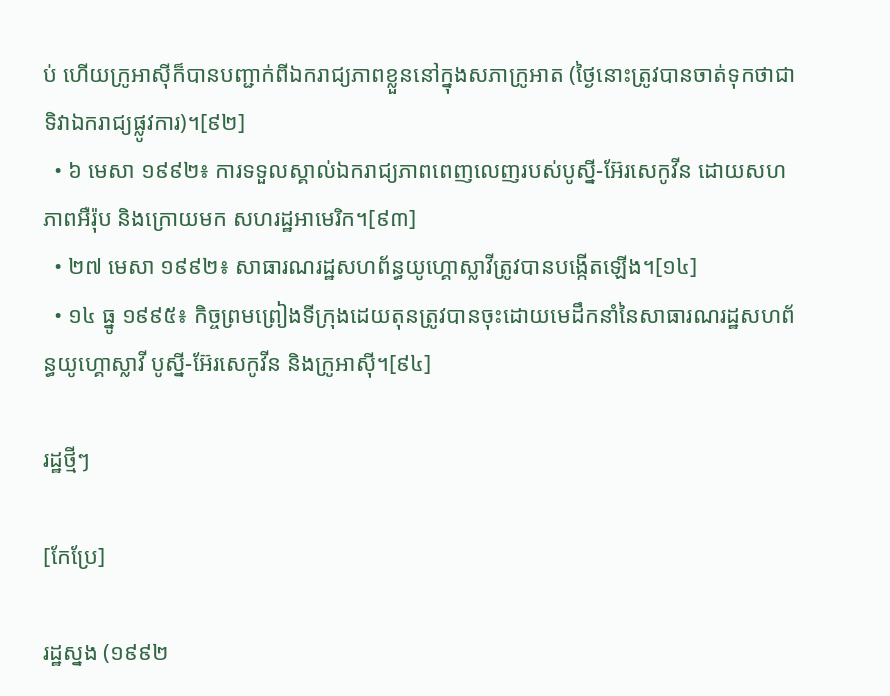ប់ ហើយក្រូអាស៊ីក៏បានបញ្ជាក់ពីឯករាជ្យភាពខ្លួននៅក្នុងសភាក្រូអាត (ថ្ងៃនោះត្រូវបានចាត់ទុកថាជាទិវាឯករាជ្យផ្លូវការ)។[៩២]
  • ៦ មេសា ១៩៩២៖ ការទទួលស្គាល់ឯករាជ្យភាពពេញលេញរបស់បូស្នី-អ៊ែរសេកូវីន ដោយសហភាពអឺរ៉ុប និងក្រោយមក សហរដ្ឋអាមេរិក។[៩៣]
  • ២៧ មេសា ១៩៩២៖ សាធារណរដ្ឋសហព័ន្ធយូហ្គោស្លាវីត្រូវបានបង្កើតឡើង។[១៤]
  • ១៤ ធ្នូ ១៩៩៥៖ កិច្ចព្រមព្រៀងទីក្រុងដេយតុនត្រូវបានចុះដោយមេដឹកនាំនៃសាធារណរដ្ឋសហព័ន្ធយូហ្គោស្លាវី បូស្នី-អ៊ែរសេកូវីន និងក្រូអាស៊ី។[៩៤]

រដ្ឋថ្មីៗ

[កែប្រែ]

រដ្ឋស្នង (១៩៩២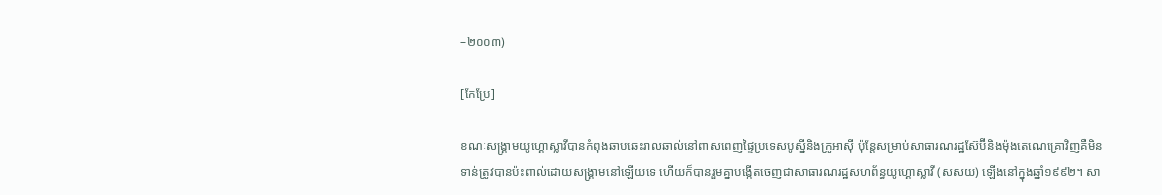–២០០៣)

[កែប្រែ]

ខណៈសង្គ្រាមយូហ្គោស្លាវីបានកំពុងឆាបឆេះរាលឆាល់នៅពាសពេញផ្ទៃប្រទេសបូស្នីនិងក្រូអាស៊ី ប៉ុន្តែសម្រាប់សាធារណរដ្ឋស៊ែប៊ីនិងម៉ុងតេណេគ្រោវិញគឺមិនទាន់ត្រូវបានប៉ះពាល់ដោយសង្គ្រាមនៅឡើយទេ ហើយក៏បានរួមគ្នាបង្កើតចេញជាសាធារណរដ្ឋសហព័ន្ធយូហ្គោស្លាវី (សសយ) ឡើងនៅក្នុងឆ្នាំ១៩៩២។ សា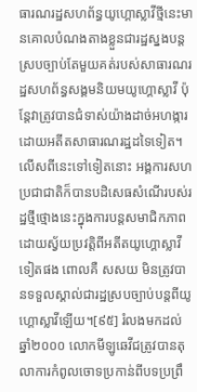ធារណរដ្ឋសហព័ន្ធយូហ្គោស្លាវីថ្មីនេះមានគោលបំណងតាងខ្លួនជារដ្ឋស្នងបន្តស្របច្បាប់តែមួយគត់របស់សាធារណរដ្ឋសហព័ន្ធសង្គមនិយមយូហ្គោស្លាវី ប៉ុន្តែវាត្រូវបានជំទាស់យ៉ាងដាច់អហង្ការដោយអតីតសាធារណរដ្ឋដទៃទៀត។ លើសពីនេះទៅទៀតនោះ អង្គការសហប្រជាជាតិក៏បានបដិសេធសំណើរបស់រដ្ឋថ្មីថ្មោងនេះក្នុងការបន្តសមាជិកភាពដោយស្វ័យប្រវត្តិពីអតីតយូហ្គោស្លាវីទៀតផង ពោលគឺ សសយ មិនត្រូវបានទទួលស្គាល់ជារដ្ឋស្របច្បាប់បន្តពីយូហ្គោស្លាវីឡើយ។[៩៥] រំលងមកដល់ឆ្នាំ២០០០ លោកមីឡូឆេវីជត្រូវបានតុលាការកំពូលចោទប្រកាន់ពីបទប្រព្រឹ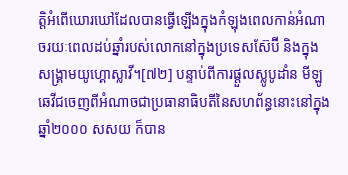ត្តិអំពើឃោរឃៅដែលបានធ្វើឡើងក្នុងកំឡុងពេលកាន់អំណាចរយៈពេលដប់ឆ្នាំរបស់លោកនៅក្នុងប្រទេសស៊ែប៊ី និងក្នុងសង្គ្រាមយូហ្គោស្លាវី។[៧២] បន្ទាប់ពីការផ្តួលស្លូបូដាំន មីឡូឆេវីជចេញពីអំណាចជាប្រធានាធិបតីនៃសហព័ន្ធនោះនៅក្នុងឆ្នាំ២០០០ សសយ ក៏បាន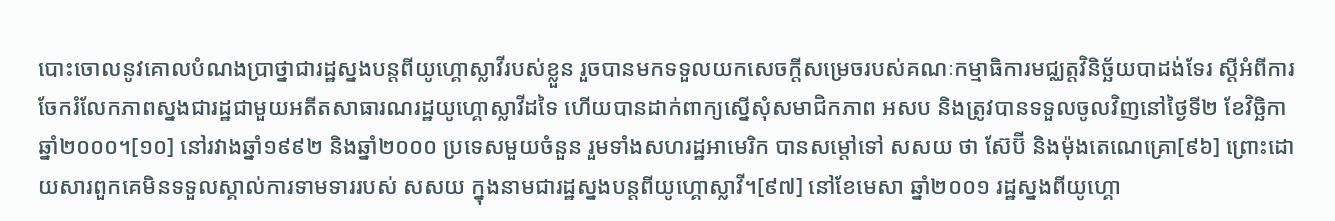បោះចោលនូវគោលបំណងប្រាថ្នាជារដ្ឋស្នងបន្តពីយូហ្គោស្លាវីរបស់ខ្លួន រួចបានមកទទួលយកសេចក្ដីសម្រេចរបស់គណៈកម្មាធិការមជ្ឈត្តវិនិច្ឆ័យបាដង់ទែរ ស្ដីអំពីការចែករំលែកភាពស្នងជារដ្ឋជាមួយអតីតសាធារណរដ្ឋយូហ្គោស្លាវីដទៃ ហើយបានដាក់ពាក្យស្នើសុំសមាជិកភាព អសប និងត្រូវបានទទួលចូលវិញនៅថ្ងៃទី២ ខែវិច្ឆិកា ឆ្នាំ២០០០។[១០] នៅរវាងឆ្នាំ១៩៩២ និងឆ្នាំ២០០០ ប្រទេសមួយចំនួន រួមទាំងសហរដ្ឋអាមេរិក បានសម្ដៅទៅ សសយ ថា ស៊ែប៊ី និងម៉ុងតេណេគ្រោ[៩៦] ព្រោះដោយសារពួកគេមិនទទួលស្គាល់ការទាមទាររបស់ សសយ ក្នុងនាមជារដ្ឋស្នងបន្តពីយូហ្គោស្លាវី។[៩៧] នៅខែមេសា ឆ្នាំ២០០១ រដ្ឋស្នងពីយូហ្គោ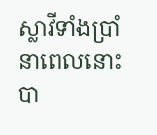ស្លាវីទាំងប្រាំនាពេលនោះ បា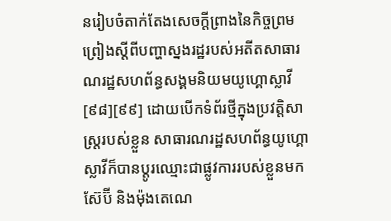នរៀបចំតាក់តែងសេចក្តីព្រាងនៃកិច្ចព្រមព្រៀងស្តីពីបញ្ហាស្នងរដ្ឋរបស់អតីតសាធារណរដ្ឋសហព័ន្ធសង្គមនិយមយូហ្គោស្លាវី[៩៨][៩៩] ដោយបើកទំព័រថ្មីក្នុងប្រវត្តិសាស្ត្ររបស់ខ្លួន សាធារណរដ្ឋសហព័ន្ធយូហ្គោស្លាវីក៏បានប្តូរឈ្មោះជាផ្លូវការរបស់ខ្លួនមក ស៊ែប៊ី និងម៉ុងតេណេ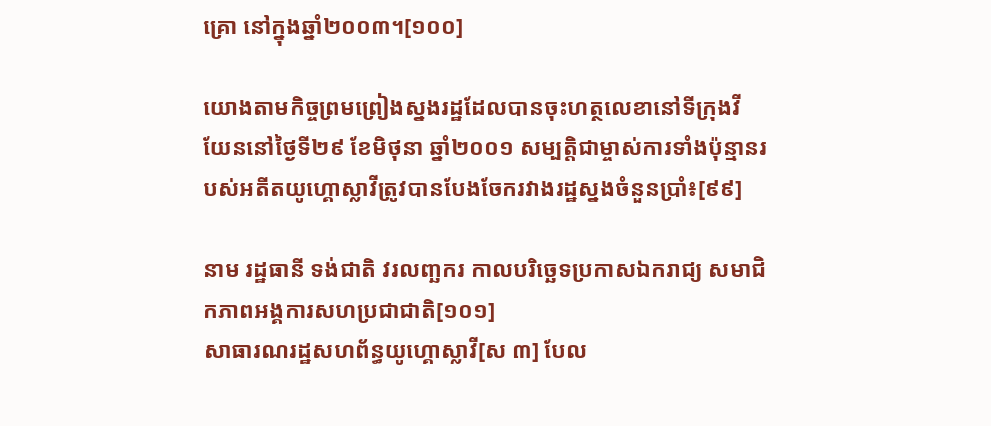គ្រោ នៅក្នុងឆ្នាំ២០០៣។[១០០]

យោងតាមកិច្ចព្រមព្រៀងស្នងរដ្ឋដែលបានចុះហត្ថលេខានៅទីក្រុងវីយែននៅថ្ងៃទី២៩ ខែមិថុនា ឆ្នាំ២០០១ សម្បត្តិជាម្ចាស់ការទាំងប៉ុន្មានរបស់អតីតយូហ្គោស្លាវីត្រូវបានបែងចែករវាងរដ្ឋស្នងចំនួនប្រាំ៖[៩៩]

នាម រដ្ឋធានី ទង់ជាតិ វរលញ្ឆករ កាលបរិច្ឆេទប្រកាសឯករាជ្យ សមាជិកភាពអង្គការសហប្រជាជាតិ[១០១]
សាធារណរដ្ឋសហព័ន្ធយូហ្គោស្លាវី[ស ៣] បែល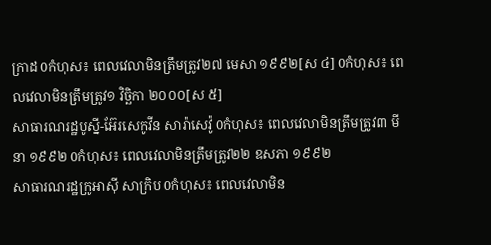ក្រាដ 0កំហុស៖ ពេលវេលាមិនត្រឹមត្រូវ២៧ មេសា ១៩៩២[ស ៤] 0កំហុស៖ ពេលវេលាមិនត្រឹមត្រូវ១ វិច្ឆិកា ២០០០[ស ៥]
សាធារណរដ្ឋបូស្នី-អ៊ែរសេកូវីន សារ៉ាសេវ៉ូ 0កំហុស៖ ពេលវេលាមិនត្រឹមត្រូវ៣ មីនា ១៩៩២ 0កំហុស៖ ពេលវេលាមិនត្រឹមត្រូវ២២ ឧសភា ១៩៩២
សាធារណរដ្ឋក្រូអាស៊ី សាក្រិប 0កំហុស៖ ពេលវេលាមិន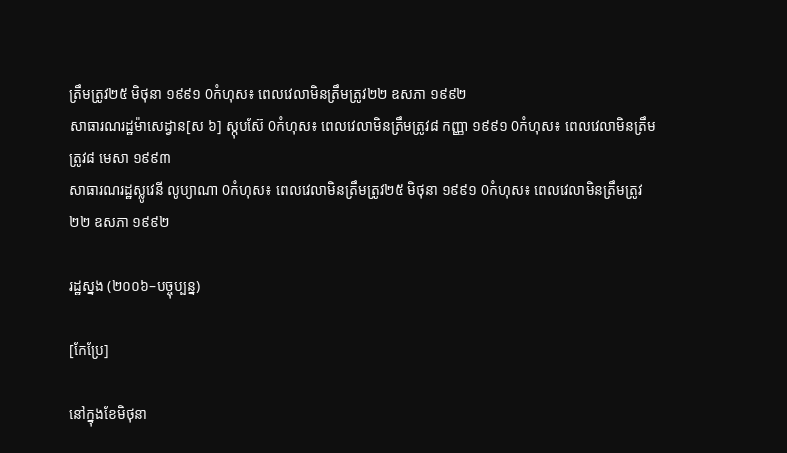ត្រឹមត្រូវ២៥ មិថុនា ១៩៩១ 0កំហុស៖ ពេលវេលាមិនត្រឹមត្រូវ២២ ឧសភា ១៩៩២
សាធារណរដ្ឋម៉ាសេដ្វាន[ស ៦] ស្កុបស៊ែ 0កំហុស៖ ពេលវេលាមិនត្រឹមត្រូវ៨ កញ្ញា ១៩៩១ 0កំហុស៖ ពេលវេលាមិនត្រឹមត្រូវ៨ មេសា ១៩៩៣
សាធារណរដ្ឋស្លូវេនី លូប្យាណា 0កំហុស៖ ពេលវេលាមិនត្រឹមត្រូវ២៥ មិថុនា ១៩៩១ 0កំហុស៖ ពេលវេលាមិនត្រឹមត្រូវ២២ ឧសភា ១៩៩២

រដ្ឋស្នង (២០០៦–បច្ចុប្បន្ន)

[កែប្រែ]

នៅក្នុងខែមិថុនា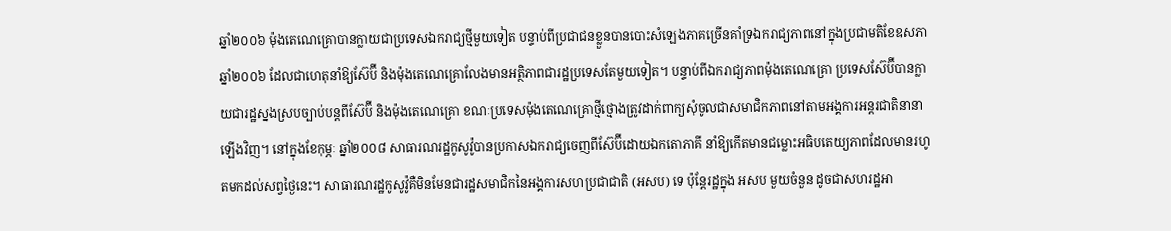ឆ្នាំ២០០៦ ម៉ុងតេណេគ្រោបានក្លាយជាប្រទេសឯករាជ្យថ្មីមួយទៀត បន្ទាប់ពីប្រជាជនខ្លួនបានបោះសំឡេងភាគច្រើនគាំទ្រឯករាជ្យភាពនៅក្នុងប្រជាមតិខែឧសភា ឆ្នាំ២០០៦ ដែលជាហេតុនាំឱ្យស៊ែប៊ី និងម៉ុងតេណេគ្រោលែងមានអត្ថិភាពជារដ្ឋប្រទេសតែមួយទៀត។ បន្ទាប់ពីឯករាជ្យភាពម៉ុងតេណេគ្រោ ប្រទេសស៊ែប៊ីបានក្លាយជារដ្ឋស្នងស្របច្បាប់បន្តពីស៊ែប៊ី និងម៉ុងតេណេគ្រោ ខណៈប្រទេសម៉ុងតេណេគ្រោថ្មីថ្មោងត្រូវដាក់ពាក្យសុំចូលជាសមាជិកភាពនៅតាមអង្គការអន្តរជាតិនានាឡើងវិញ។ នៅក្នុងខែកុម្ភៈ ឆ្នាំ២០០៨ សាធារណរដ្ឋកូសូវ៉ូបានប្រកាសឯករាជ្យចេញពីស៊ែប៊ីដោយឯកតោភាគី នាំឱ្យកើតមានជម្លោះអធិបតេយ្យភាពដែលមានរហូតមកដល់សព្វថ្ងៃនេះ។ សាធារណរដ្ឋកូសូវ៉ូគឺមិនមែនជារដ្ឋសមាជិកនៃអង្គការសហប្រជាជាតិ (អសប) ទេ ប៉ុន្តែរដ្ឋក្នុង អសប មួយចំនួន ដូចជាសហរដ្ឋអា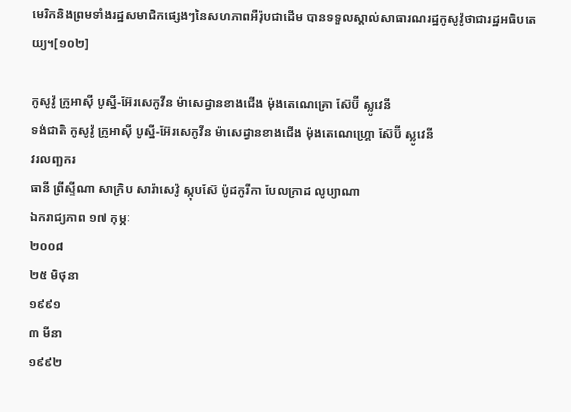មេរិកនិងព្រមទាំងរដ្ឋសមាជិកផ្សេងៗនៃសហភាពអឺរ៉ុបជាដើម បានទទួលស្គាល់សាធារណរដ្ឋកូសូវ៉ូថាជារដ្ឋអធិបតេយ្យ។[១០២]

កូសូវ៉ូ ក្រូអាស៊ី បូស្នី-អ៊ែរសេកូវីន ម៉ាសេដ្វានខាងជើង ម៉ុងតេណេគ្រោ ស៊ែប៊ី ស្លូវេនី
ទង់ជាតិ កូសូវ៉ូ ក្រូអាស៊ី បូស្នី-អ៊ែរសេកូវីន ម៉ាសេដ្វានខាងជើង ម៉ុងតេណេហ្គ្រោ ស៊ែប៊ី ស្លូវេនី
វរលញ្ឆករ
ធានី ព្រីស្ទីណា សាក្រិប សារ៉ាសេវ៉ូ ស្កុបស៊ែ ប៉ូដកូរីកា បែលក្រាដ លូប្យាណា
ឯករាជ្យភាព ១៧ កុម្ភៈ
២០០៨
២៥ មិថុនា
១៩៩១
៣ មីនា
១៩៩២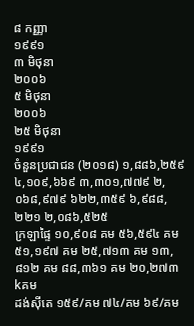៨ កញ្ញា
១៩៩១
៣ មិថុនា
២០០៦
៥ មិថុនា
២០០៦
២៥ មិថុនា
១៩៩១
ចំនួនប្រជាជន (២០១៨) ១,៨៨៦,២៥៩ ៤,១០៩,៦៦៩ ៣,៣០១,៧៧៩ ២,០៦៨,៩៧៩ ៦២២,៣៥៩ ៦,៩៨៨,២២១ ២,០៨៦,៥២៥
ក្រឡាផ្ទៃ ១០,៩០៨ គម ៥៦,៥៩៤ គម ៥១,១៩៧ គម ២៥,៧១៣ គម ១៣,៨១២ គម ៨៨,៣៦១ គម ២០,២៧៣ kគម
ដង់ស៊ីតេ ១៥៩/គម ៧៤/គម ៦៩/គម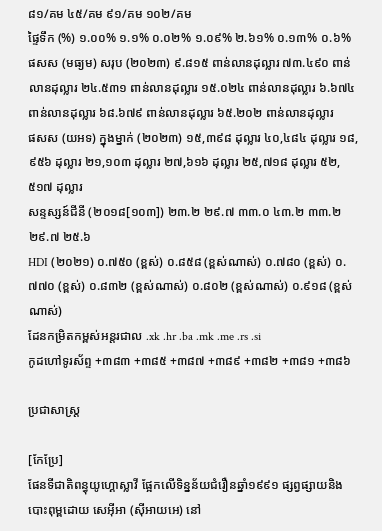៨១/គម ៤៥/គម ៩១/គម ១០២/គម
ផ្ទៃទឹក (%) ១.០០% ១.១% ០.០២% ១.០៩% ២.៦១% ០.១៣% ០.៦%
ផសស (មធ្យម) សរុប (២០២៣) ៩.៨១៥ ពាន់លានដុល្លារ ៧៣.៤៩០ ពាន់លានដុល្លារ ២៤.៥៣១ ពាន់លានដុល្លារ ១៥.០២៤ ពាន់លានដុល្លារ ៦.៦៧៤ ពាន់លានដុល្លារ ៦៨.៦៧៩ ពាន់លានដុល្លារ ៦៥.២០២ ពាន់លានដុល្លារ
ផសស (យអទ) ក្នុងម្នាក់ (២០២៣) ១៥,៣៩៨ ដុល្លារ ៤០,៤៨៤ ដុល្លារ ១៨,៩៥៦ ដុល្លារ ២១,១០៣ ដុល្លារ ២៧,៦១៦ ដុល្លារ ២៥,៧១៨ ដុល្លារ ៥២,៥១៧ ដុល្លារ
សន្ទស្សន៍ជីនី (២០១៨[១០៣]) ២៣.២ ២៩.៧ ៣៣.០ ៤៣.២ ៣៣.២ ២៩.៧ ២៥.៦
HDI (២០២១) ០.៧៥០ (ខ្ពស់) ០.៨៥៨ (ខ្ពស់ណាស់) ០.៧៨០ (ខ្ពស់) ០.៧៧០ (ខ្ពស់) ០.៨៣២ (ខ្ពស់ណាស់) ០.៨០២ (ខ្ពស់ណាស់) ០.៩១៨ (ខ្ពស់ណាស់)
ដែនកម្រិតកម្ពស់អន្តរជាល .xk .hr .ba .mk .me .rs .si
កូដហៅទូរស័ព្ទ +៣៨៣ +៣៨៥ +៣៨៧ +៣៨៩ +៣៨២ +៣៨១ +៣៨៦

ប្រជាសាស្ត្រ

[កែប្រែ]
ផែនទីជាតិពន្ធុយូហ្គោស្លាវី ផ្អែកលើទិន្នន័យជំរឿនឆ្នាំ១៩៩១ ផ្សព្វផ្សាយនិងបោះពុម្ពដោយ សេអ៊ីអា (ស៊ីអាយអេ) នៅ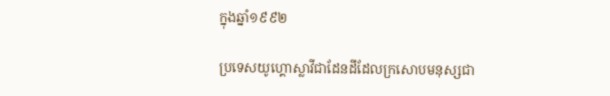ក្នុងឆ្នាំ១៩៩២

ប្រទេសយូហ្គោស្លាវីជាដែនដីដែលក្រសោបមនុស្សជា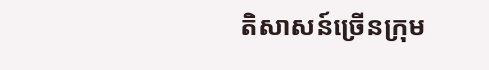តិសាសន៍ច្រើនក្រុម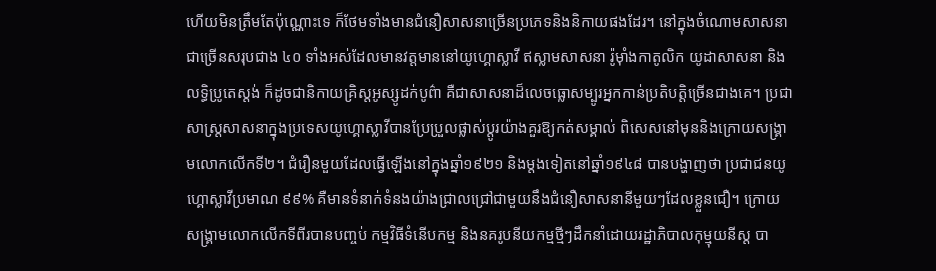ហើយមិនត្រឹមតែប៉ុណ្ណោះទេ ក៏ថែមទាំងមានជំនឿសាសនាច្រើនប្រភេទនិងនិកាយផងដែរ។ នៅក្នុងចំណោមសាសនាជាច្រើនសរុបជាង ៤០ ទាំងអស់ដែលមានវត្តមាននៅយូហ្គោស្លាវី ឥស្លាមសាសនា រ៉ូម៉ាំងកាតូលិក យូដាសាសនា និងលទ្ធិប្រូតេស្តង់ ក៏ដូចជានិកាយគ្រិស្តអូស្សូដក់បូព៌ា គឺជាសាសនាដ៏លេចធ្លោសម្បូរអ្នកកាន់ប្រតិបត្តិច្រើនជាងគេ។ ប្រជាសាស្ត្រសាសនាក្នុងប្រទេសយូហ្គោស្លាវីបានប្រែប្រួលផ្លាស់ប្ដូរយ៉ាងគួរឱ្យកត់សម្គាល់ ពិសេសនៅមុននិងក្រោយសង្គ្រាមលោកលើកទី២។ ជំរឿនមួយដែលធ្វើឡើងនៅក្នុងឆ្នាំ១៩២១ និងម្តងទៀតនៅឆ្នាំ១៩៤៨ បានបង្ហាញថា ប្រជាជនយូហ្គោស្លាវីប្រមាណ ៩៩% គឺមានទំនាក់ទំនងយ៉ាងជ្រាលជ្រៅជាមួយនឹងជំនឿសាសនានីមួយៗដែលខ្លួនជឿ។ ក្រោយសង្គ្រាមលោកលើកទីពីរបានបញ្ចប់ កម្មវិធីទំនើបកម្ម និងនគរូបនីយកម្មថ្មីៗដឹកនាំដោយរដ្ឋាភិបាលកុម្មុយនីស្ត បា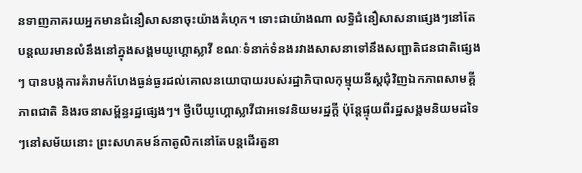នទាញភាគរយអ្នកមានជំនឿសាសនាចុះយ៉ាងគំហុក។ ទោះជាយ៉ាងណា លទ្ធិជំនឿសាសនាផ្សេងៗនៅតែបន្តឈរមានលំនឹងនៅក្នុងសង្គមយូហ្គោស្លាវី ខណៈទំនាក់ទំនងរវាងសាសនាទៅនឹងសញ្ជាតិជនជាតិផ្សេងៗ បានបង្កការគំរាមកំហែងធ្ងន់ធ្ងរដល់គោលនយោបាយរបស់រដ្ឋាភិបាលកុម្មុយនីស្តជុំវិញឯកភាពសាមគ្គីភាពជាតិ និងរចនាសម្ព័ន្ធរដ្ឋផ្សេងៗ។ ថ្វីបើយូហ្គោស្លាវីជាអទេវនិយមរដ្ឋក្ដី ប៉ុន្តែផ្ទុយពីរដ្ឋសង្គមនិយមដទៃៗនៅសម័យនោះ ព្រះសហគមន៍កាតូលិកនៅតែបន្តដើរតួនា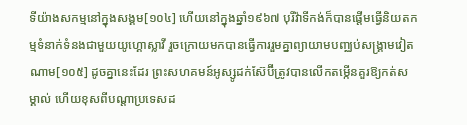ទីយ៉ាងសកម្មនៅក្នុងសង្គម[១០៤] ហើយនៅក្នុងឆ្នាំ១៩៦៧ បុរីវ៉ាទីកង់ក៏បានផ្ដើមធ្វើនិយតកម្មទំនាក់ទំនងជាមួយយូហ្គោស្លាវី រួចក្រោយមកបានធ្វើការរួមគ្នាព្យាយាមបញ្ឈប់សង្គ្រាមវៀតណាម[១០៥] ដូចគ្នានេះដែរ ព្រះសហគមន៍អូស្សូដក់ស៊ែប៊ីត្រូវបានលើកតម្កើនគួរឱ្យកត់សម្គាល់ ហើយខុសពីបណ្ដាប្រទេសដ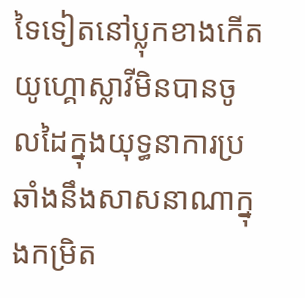ទៃទៀតនៅប្លុកខាងកើត យូហ្គោស្លាវីមិនបានចូលដៃក្នុងយុទ្ធនាការប្រឆាំងនឹងសាសនាណាក្នុងកម្រិត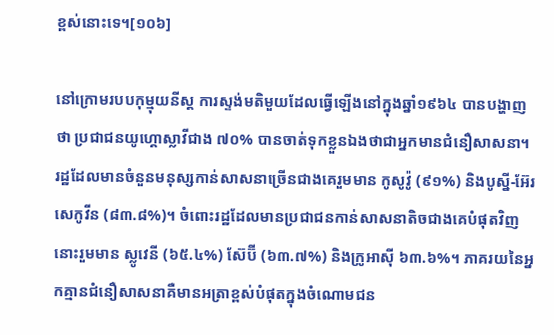ខ្ពស់នោះទេ។[១០៦]

នៅក្រោមរបបកុម្មុយនីស្ត ការស្ទង់មតិមួយដែលធ្វើឡើងនៅក្នុងឆ្នាំ១៩៦៤ បានបង្ហាញថា ប្រជាជនយូហ្គោស្លាវីជាង ៧០% បានចាត់ទុកខ្លួនឯងថាជាអ្នកមានជំនឿសាសនា។ រដ្ឋដែលមានចំនួនមនុស្សកាន់សាសនាច្រើនជាងគេរួមមាន កូសូវ៉ូ (៩១%) និងបូស្នី-អ៊ែរសេកូវីន (៨៣.៨%)។ ចំពោះរដ្ឋដែលមានប្រជាជនកាន់សាសនាតិចជាងគេបំផុតវិញនោះរួមមាន ស្លូវេនី (៦៥.៤%) ស៊ែប៊ី (៦៣.៧%) និងក្រូអាស៊ី ៦៣.៦%។ ភាគរយនៃអ្នកគ្មានជំនឿសាសនាគឺមានអត្រាខ្ពស់បំផុតក្នុងចំណោមជន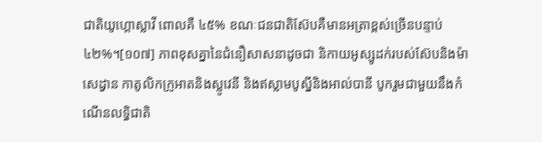ជាតិយូហ្គោស្លាវី ពោលគឺ ៤៥% ខណៈជនជាតិស៊ែបគឺមានអត្រាខ្ពស់ច្រើនបន្ទាប់ ៤២%។[១០៧] ភាពខុសគ្នានៃជំនឿសាសនាដូចជា និកាយអូស្សូដក់របស់ស៊ែបនិងម៉ាសេដ្វាន កាតូលិកក្រូអាតនិងស្លូវេនី និងឥស្លាមបូស្នីនិងអាល់បានី បូករួមជាមួយនឹងកំណើនលទ្ធិជាតិ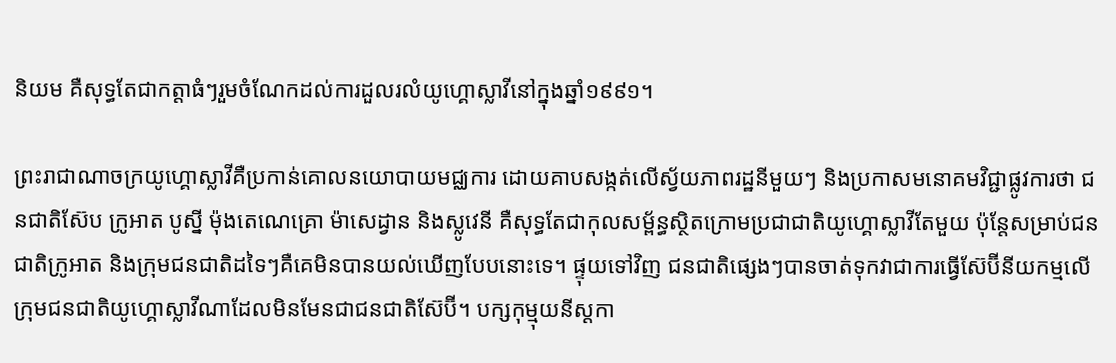និយម គឺសុទ្ធតែជាកត្តាធំៗរួមចំណែកដល់ការដួលរលំយូហ្គោស្លាវីនៅក្នុងឆ្នាំ១៩៩១។

ព្រះរាជាណាចក្រយូហ្គោស្លាវីគឺប្រកាន់គោលនយោបាយមជ្ឈការ ដោយគាបសង្កត់លើស្វ័យភាពរដ្ឋនីមួយៗ និងប្រកាសមនោគមវិជ្ជាផ្លូវការថា ជនជាតិស៊ែប ក្រូអាត បូស្នី ម៉ុងតេណេគ្រោ ម៉ាសេដ្វាន និងស្លូវេនី គឺសុទ្ធតែជាកុលសម្ព័ន្ធស្ថិតក្រោមប្រជាជាតិយូហ្គោស្លាវីតែមួយ ប៉ុន្តែសម្រាប់ជនជាតិក្រូអាត និងក្រុមជនជាតិដទៃៗគឺគេមិនបានយល់ឃើញបែបនោះទេ។ ផ្ទុយទៅវិញ ជនជាតិផ្សេងៗបានចាត់ទុកវាជាការធ្វើស៊ែប៊ីនីយកម្មលើក្រុមជនជាតិយូហ្គោស្លាវីណាដែលមិនមែនជាជនជាតិស៊ែប៊ី។ បក្សកុម្មុយនីស្តកា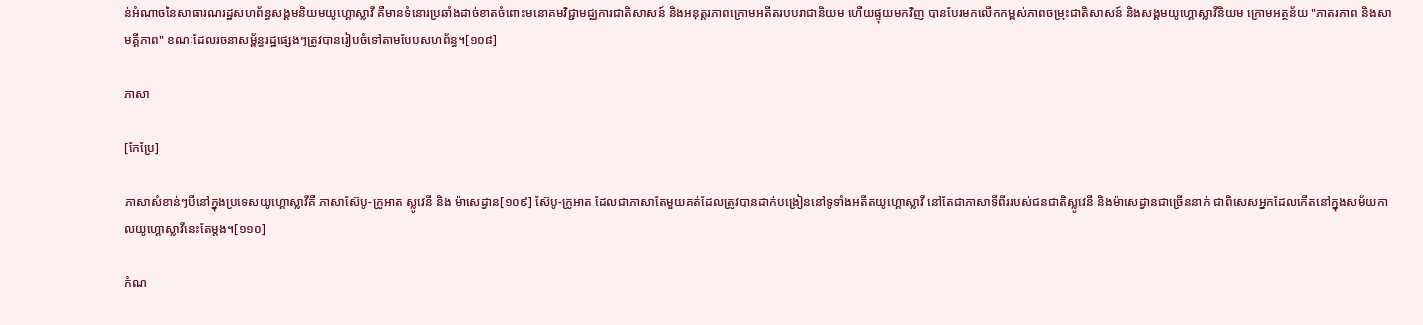ន់អំណាចនៃសាធារណរដ្ឋសហព័ន្ធសង្គមនិយមយូហ្គោស្លាវី គឺមានទំនោរប្រឆាំងដាច់ខាតចំពោះមនោគមវិជ្ជាមជ្ឈការជាតិសាសន៍ និងអនុត្តរភាពក្រោមអតីតរបបរាជានិយម ហើយផ្ទុយមកវិញ បានបែរមកលើកកម្ពស់ភាពចម្រុះជាតិសាសន៍ និងសង្គមយូហ្គោស្លាវីនិយម ក្រោមអត្ថន័យ "ភាតរភាព និងសាមគ្គីភាព" ខណៈដែលរចនាសម្ព័ន្ធរដ្ឋផ្សេងៗត្រូវបានរៀបចំទៅតាមបែបសហព័ន្ធ។[១០៨]

ភាសា

[កែប្រែ]

ភាសាសំខាន់ៗបីនៅក្នុងប្រទេសយូហ្គោស្លាវីគឺ ភាសាស៊ែបូ-ក្រូអាត ស្លូវេនី និង ម៉ាសេដ្វាន[១០៩] ស៊ែបូ-ក្រូអាត ដែលជាភាសាតែមួយគត់ដែលត្រូវបានដាក់បង្រៀននៅទូទាំងអតីតយូហ្គោស្លាវី នៅតែជាភាសាទីពីររបស់ជនជាតិស្លូវេនី និងម៉ាសេដ្វានជាច្រើននាក់ ជាពិសេសអ្នកដែលកើតនៅក្នុងសម័យកាលយូហ្គោស្លាវីនេះតែម្តង។[១១០]

កំណ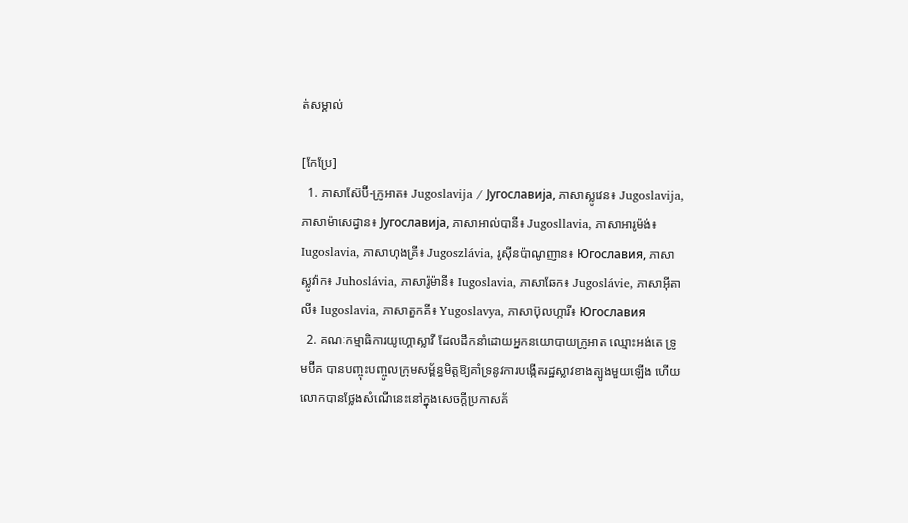ត់សម្គាល់

[កែប្រែ]
  1. ភាសាស៊ែប៊ី-ក្រូអាត៖ Jugoslavija / Југославија, ភាសាស្លូវេន៖ Jugoslavija, ភាសាម៉ាសេដ្វាន៖ Југославија, ភាសាអាល់បានី៖ Jugosllavia, ភាសាអារូម៉ង់៖ Iugoslavia, ភាសាហុងគ្រី៖ Jugoszlávia, រូស៊ីនប៉ាណូញាន៖ Югославия, ភាសាស្លូវ៉ាក៖ Juhoslávia, ភាសារ៉ូម៉ានី៖ Iugoslavia, ភាសាឆែក៖ Jugoslávie, ភាសាអ៊ីតាលី៖ Iugoslavia, ភាសាតួកគី៖ Yugoslavya, ភាសាប៊ុលហ្ការី៖ Югославия
  2. គណៈកម្មាធិការយូហ្គោស្លាវី ដែលដឹកនាំដោយអ្នកនយោបាយក្រូអាត ឈ្មោះអង់តេ ទ្រូមប៊ីគ បានបញ្ចុះបញ្ចូលក្រុមសម្ព័ន្ធមិត្តឱ្យគាំទ្រនូវការបង្កើតរដ្ឋស្លាវខាងត្បូងមួយឡើង ហើយលោកបានថ្លែងសំណើនេះនៅក្នុងសេចក្តីប្រកាសគ័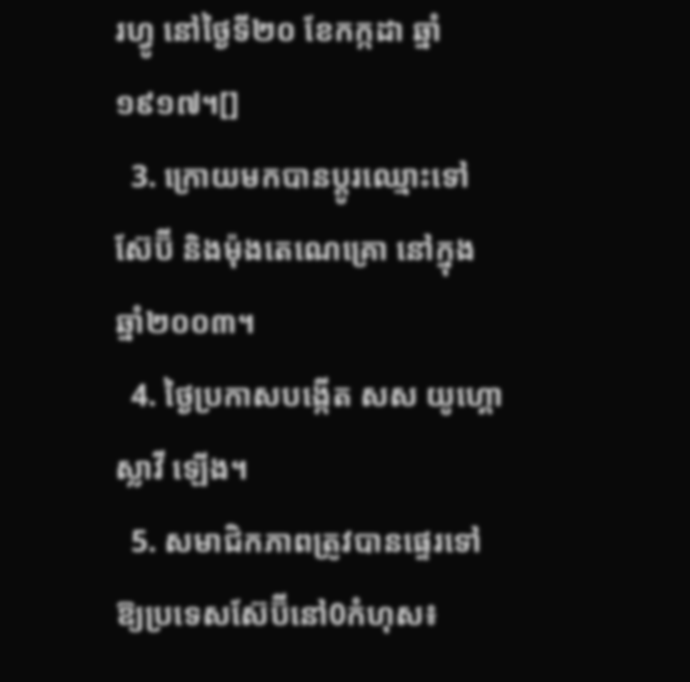រហ្វូ នៅថ្ងៃទី២០ ខែកក្កដា ឆ្នាំ១៩១៧។[]
  3. ក្រោយមកបានប្ដូរឈ្មោះទៅ ស៊ែប៊ី និងម៉ុងតេណេគ្រោ នៅក្នុងឆ្នាំ២០០៣។
  4. ថ្ងៃប្រកាសបង្កើត សស យូហ្គោស្លាវី ឡើង។
  5. សមាជិកភាពត្រូវបានផ្ទេរទៅឱ្យប្រទេសស៊ែប៊ីនៅ0កំហុស៖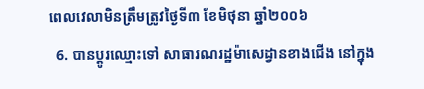ពេលវេលាមិនត្រឹមត្រូវថ្ងៃទី៣ ខែមិថុនា ឆ្នាំ២០០៦
  6. បានប្ដូរឈ្មោះទៅ សាធារណរដ្ឋម៉ាសេដ្វានខាងជើង នៅក្នុង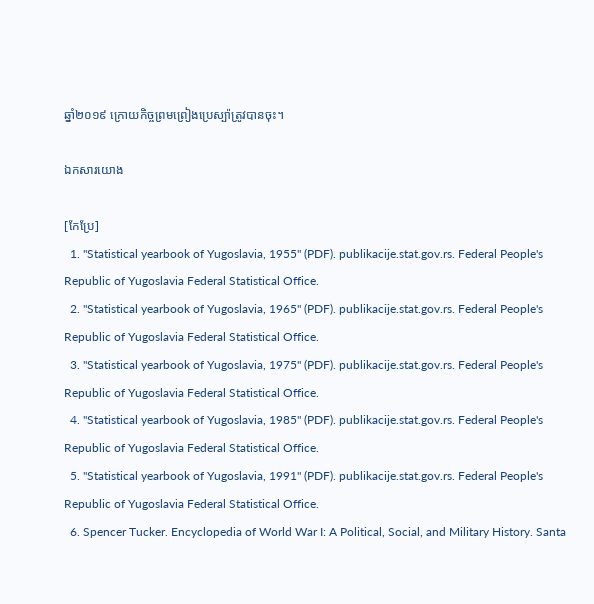ឆ្នាំ២០១៩ ក្រោយកិច្ចព្រមព្រៀងប្រេស្ប៉ាត្រូវបានចុះ។

ឯកសារយោង

[កែប្រែ]
  1. "Statistical yearbook of Yugoslavia, 1955" (PDF). publikacije.stat.gov.rs. Federal People's Republic of Yugoslavia Federal Statistical Office.
  2. "Statistical yearbook of Yugoslavia, 1965" (PDF). publikacije.stat.gov.rs. Federal People's Republic of Yugoslavia Federal Statistical Office.
  3. "Statistical yearbook of Yugoslavia, 1975" (PDF). publikacije.stat.gov.rs. Federal People's Republic of Yugoslavia Federal Statistical Office.
  4. "Statistical yearbook of Yugoslavia, 1985" (PDF). publikacije.stat.gov.rs. Federal People's Republic of Yugoslavia Federal Statistical Office.
  5. "Statistical yearbook of Yugoslavia, 1991" (PDF). publikacije.stat.gov.rs. Federal People's Republic of Yugoslavia Federal Statistical Office.
  6. Spencer Tucker. Encyclopedia of World War I: A Political, Social, and Military History. Santa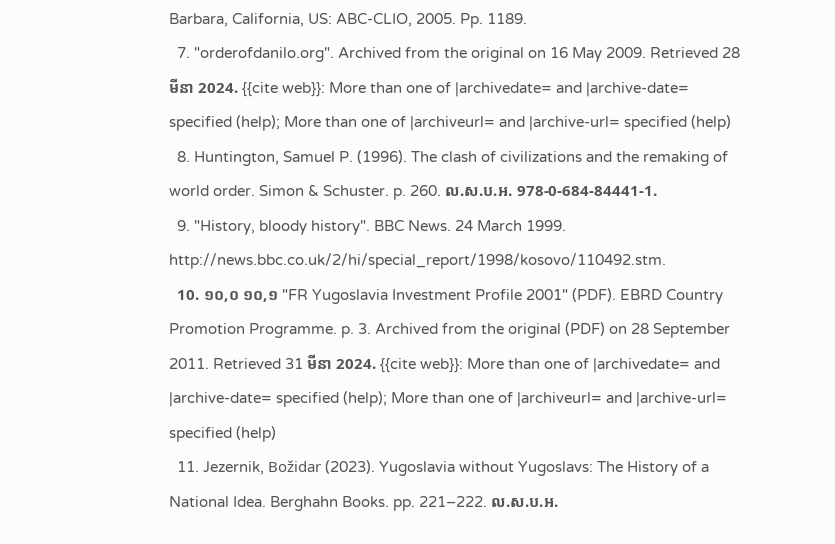Barbara, California, US: ABC-CLIO, 2005. Pp. 1189.
  7. "orderofdanilo.org". Archived from the original on 16 May 2009. Retrieved 28 មីនា 2024. {{cite web}}: More than one of |archivedate= and |archive-date= specified (help); More than one of |archiveurl= and |archive-url= specified (help)
  8. Huntington, Samuel P. (1996). The clash of civilizations and the remaking of world order. Simon & Schuster. p. 260. ល.ស.ប.អ. 978-0-684-84441-1.
  9. "History, bloody history". BBC News. 24 March 1999. http://news.bbc.co.uk/2/hi/special_report/1998/kosovo/110492.stm.
  10. ១០,០ ១០,១ "FR Yugoslavia Investment Profile 2001" (PDF). EBRD Country Promotion Programme. p. 3. Archived from the original (PDF) on 28 September 2011. Retrieved 31 មីនា 2024. {{cite web}}: More than one of |archivedate= and |archive-date= specified (help); More than one of |archiveurl= and |archive-url= specified (help)
  11. Jezernik, Božidar (2023). Yugoslavia without Yugoslavs: The History of a National Idea. Berghahn Books. pp. 221–222. ល.ស.ប.អ.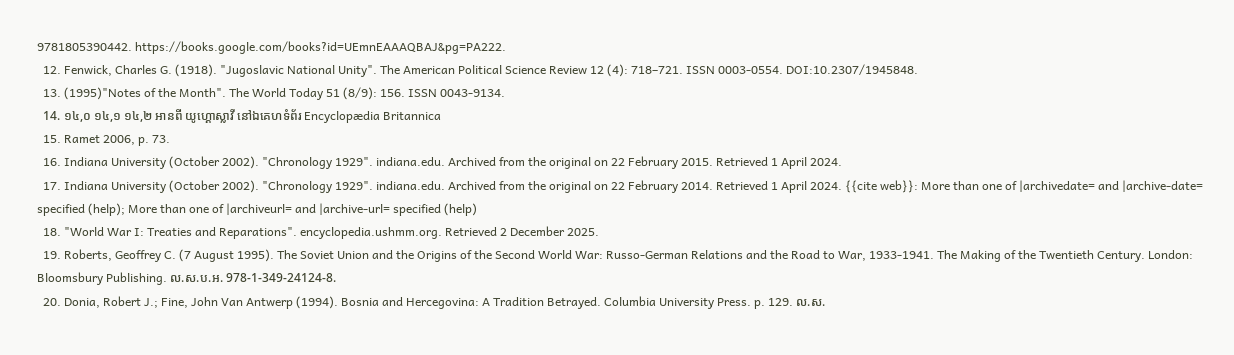9781805390442. https://books.google.com/books?id=UEmnEAAAQBAJ&pg=PA222.
  12. Fenwick, Charles G. (1918). "Jugoslavic National Unity". The American Political Science Review 12 (4): 718–721. ISSN 0003-0554. DOI:10.2307/1945848.
  13. (1995)"Notes of the Month". The World Today 51 (8/9): 156. ISSN 0043-9134.
  14. ១៤,០ ១៤,១ ១៤,២ អានពី យូហ្គោស្លាវី នៅឯគេហទំព័រ Encyclopædia Britannica
  15. Ramet 2006, p. 73.
  16. Indiana University (October 2002). "Chronology 1929". indiana.edu. Archived from the original on 22 February 2015. Retrieved 1 April 2024.
  17. Indiana University (October 2002). "Chronology 1929". indiana.edu. Archived from the original on 22 February 2014. Retrieved 1 April 2024. {{cite web}}: More than one of |archivedate= and |archive-date= specified (help); More than one of |archiveurl= and |archive-url= specified (help)
  18. "World War I: Treaties and Reparations". encyclopedia.ushmm.org. Retrieved 2 December 2025.
  19. Roberts, Geoffrey C. (7 August 1995). The Soviet Union and the Origins of the Second World War: Russo-German Relations and the Road to War, 1933-1941. The Making of the Twentieth Century. London: Bloomsbury Publishing. ល.ស.ប.អ. 978-1-349-24124-8.
  20. Donia, Robert J.; Fine, John Van Antwerp (1994). Bosnia and Hercegovina: A Tradition Betrayed. Columbia University Press. p. 129. ល.ស.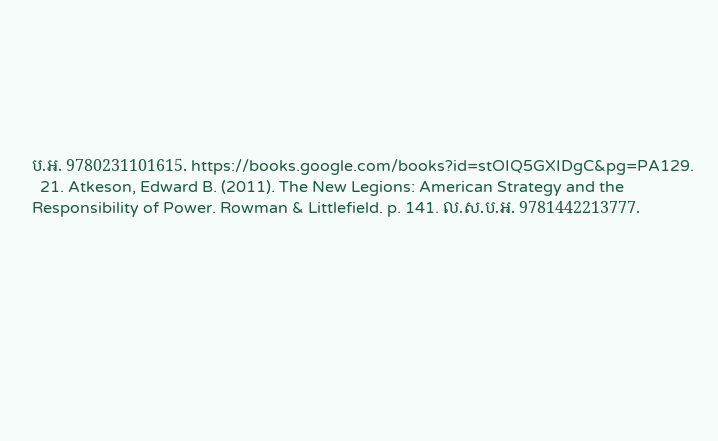ប.អ. 9780231101615. https://books.google.com/books?id=stOIQ5GXIDgC&pg=PA129.
  21. Atkeson, Edward B. (2011). The New Legions: American Strategy and the Responsibility of Power. Rowman & Littlefield. p. 141. ល.ស.ប.អ. 9781442213777.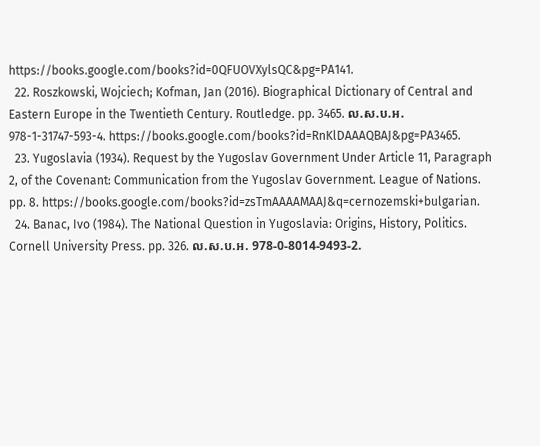https://books.google.com/books?id=0QFUOVXylsQC&pg=PA141.
  22. Roszkowski, Wojciech; Kofman, Jan (2016). Biographical Dictionary of Central and Eastern Europe in the Twentieth Century. Routledge. pp. 3465. ល.ស.ប.អ. 978-1-31747-593-4. https://books.google.com/books?id=RnKlDAAAQBAJ&pg=PA3465.
  23. Yugoslavia (1934). Request by the Yugoslav Government Under Article 11, Paragraph 2, of the Covenant: Communication from the Yugoslav Government. League of Nations. pp. 8. https://books.google.com/books?id=zsTmAAAAMAAJ&q=cernozemski+bulgarian.
  24. Banac, Ivo (1984). The National Question in Yugoslavia: Origins, History, Politics. Cornell University Press. pp. 326. ល.ស.ប.អ. 978-0-8014-9493-2.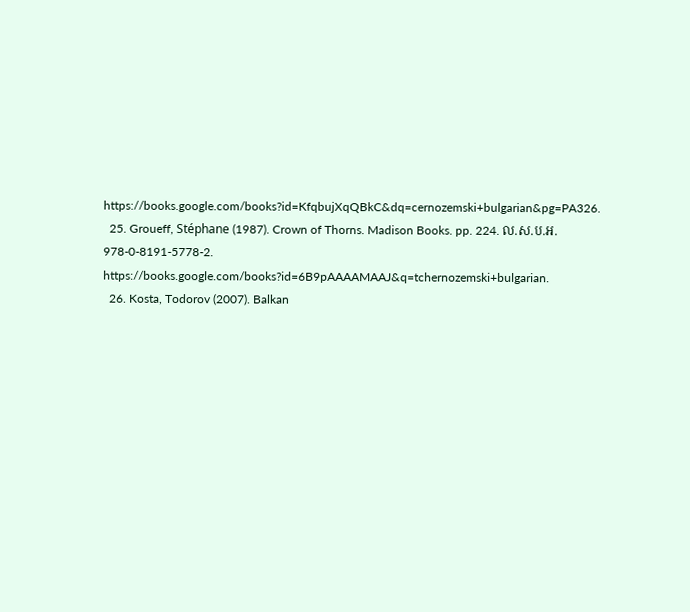https://books.google.com/books?id=KfqbujXqQBkC&dq=cernozemski+bulgarian&pg=PA326.
  25. Groueff, Stéphane (1987). Crown of Thorns. Madison Books. pp. 224. ល.ស.ប.អ. 978-0-8191-5778-2. https://books.google.com/books?id=6B9pAAAAMAAJ&q=tchernozemski+bulgarian.
  26. Kosta, Todorov (2007). Balkan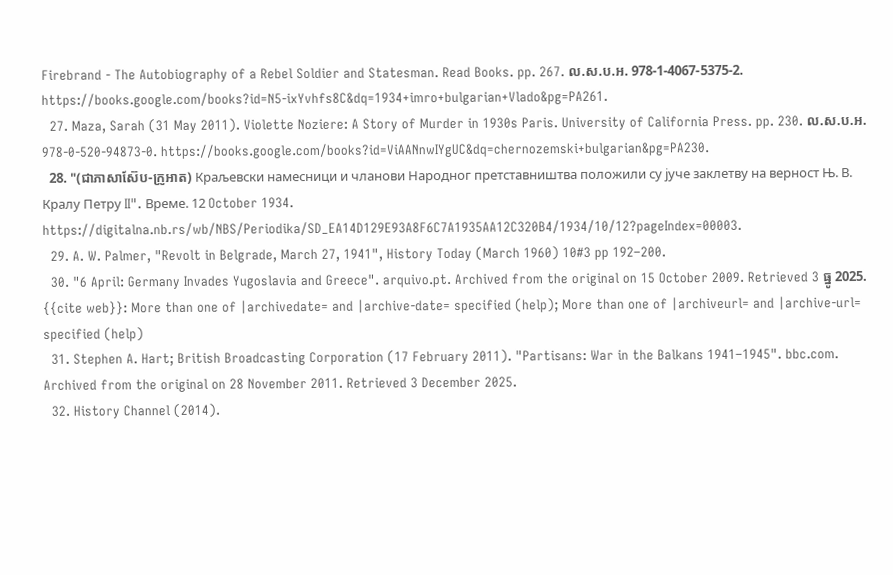Firebrand - The Autobiography of a Rebel Soldier and Statesman. Read Books. pp. 267. ល.ស.ប.អ. 978-1-4067-5375-2. https://books.google.com/books?id=N5-ixYvhfs8C&dq=1934+imro+bulgarian+Vlado&pg=PA261.
  27. Maza, Sarah (31 May 2011). Violette Noziere: A Story of Murder in 1930s Paris. University of California Press. pp. 230. ល.ស.ប.អ. 978-0-520-94873-0. https://books.google.com/books?id=ViAANnwIYgUC&dq=chernozemski+bulgarian&pg=PA230.
  28. "(ជាភាសាស៊ែប-ក្រូអាត) Краљевски намесници и чланови Народног претставништва положили су јуче заклетву на верност Њ. В. Кралу Петру II". Време. 12 October 1934. https://digitalna.nb.rs/wb/NBS/Periodika/SD_EA14D129E93A8F6C7A1935AA12C320B4/1934/10/12?pageIndex=00003.
  29. A. W. Palmer, "Revolt in Belgrade, March 27, 1941", History Today (March 1960) 10#3 pp 192–200.
  30. "6 April: Germany Invades Yugoslavia and Greece". arquivo.pt. Archived from the original on 15 October 2009. Retrieved 3 ធ្នូ 2025. {{cite web}}: More than one of |archivedate= and |archive-date= specified (help); More than one of |archiveurl= and |archive-url= specified (help)
  31. Stephen A. Hart; British Broadcasting Corporation (17 February 2011). "Partisans: War in the Balkans 1941–1945". bbc.com. Archived from the original on 28 November 2011. Retrieved 3 December 2025.
  32. History Channel (2014).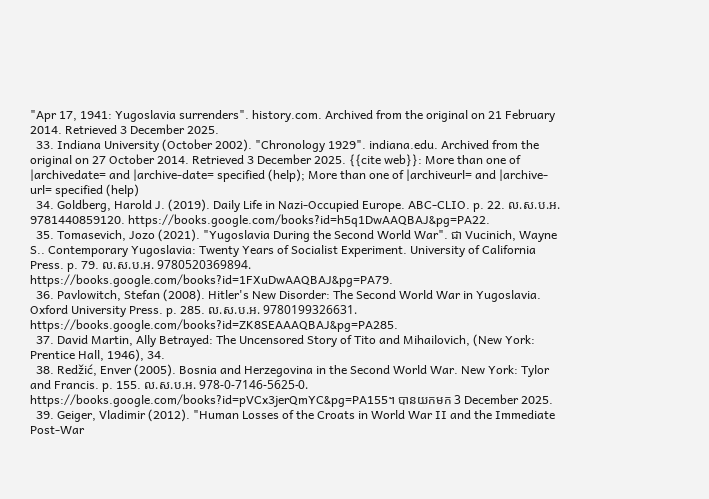"Apr 17, 1941: Yugoslavia surrenders". history.com. Archived from the original on 21 February 2014. Retrieved 3 December 2025.
  33. Indiana University (October 2002). "Chronology 1929". indiana.edu. Archived from the original on 27 October 2014. Retrieved 3 December 2025. {{cite web}}: More than one of |archivedate= and |archive-date= specified (help); More than one of |archiveurl= and |archive-url= specified (help)
  34. Goldberg, Harold J. (2019). Daily Life in Nazi-Occupied Europe. ABC-CLIO. p. 22. ល.ស.ប.អ. 9781440859120. https://books.google.com/books?id=h5q1DwAAQBAJ&pg=PA22.
  35. Tomasevich, Jozo (2021). "Yugoslavia During the Second World War". ជា Vucinich, Wayne S.. Contemporary Yugoslavia: Twenty Years of Socialist Experiment. University of California Press. p. 79. ល.ស.ប.អ. 9780520369894. https://books.google.com/books?id=1FXuDwAAQBAJ&pg=PA79.
  36. Pavlowitch, Stefan (2008). Hitler's New Disorder: The Second World War in Yugoslavia. Oxford University Press. p. 285. ល.ស.ប.អ. 9780199326631. https://books.google.com/books?id=ZK8SEAAAQBAJ&pg=PA285.
  37. David Martin, Ally Betrayed: The Uncensored Story of Tito and Mihailovich, (New York: Prentice Hall, 1946), 34.
  38. Redžić, Enver (2005). Bosnia and Herzegovina in the Second World War. New York: Tylor and Francis. p. 155. ល.ស.ប.អ. 978-0-7146-5625-0. https://books.google.com/books?id=pVCx3jerQmYC&pg=PA155។ បានយកមក 3 December 2025.
  39. Geiger, Vladimir (2012). "Human Losses of the Croats in World War II and the Immediate Post-War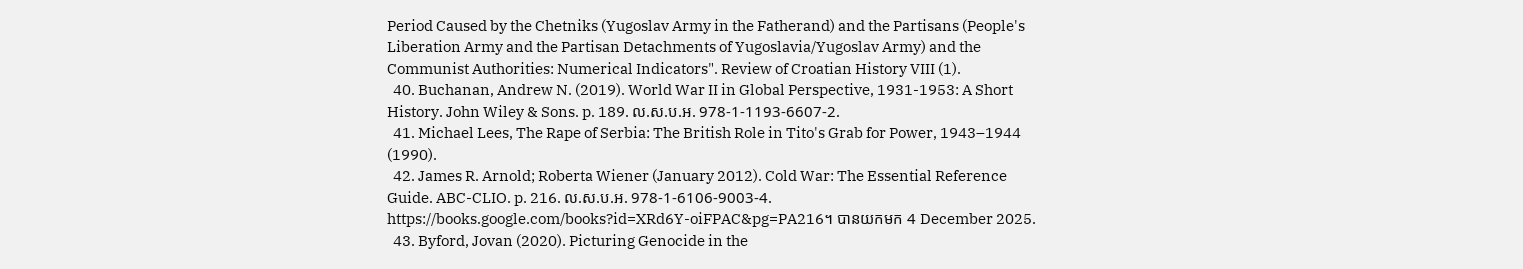Period Caused by the Chetniks (Yugoslav Army in the Fatherand) and the Partisans (People's Liberation Army and the Partisan Detachments of Yugoslavia/Yugoslav Army) and the Communist Authorities: Numerical Indicators". Review of Croatian History VIII (1).
  40. Buchanan, Andrew N. (2019). World War II in Global Perspective, 1931-1953: A Short History. John Wiley & Sons. p. 189. ល.ស.ប.អ. 978-1-1193-6607-2.
  41. Michael Lees, The Rape of Serbia: The British Role in Tito's Grab for Power, 1943–1944 (1990).
  42. James R. Arnold; Roberta Wiener (January 2012). Cold War: The Essential Reference Guide. ABC-CLIO. p. 216. ល.ស.ប.អ. 978-1-6106-9003-4. https://books.google.com/books?id=XRd6Y-oiFPAC&pg=PA216។ បានយកមក 4 December 2025.
  43. Byford, Jovan (2020). Picturing Genocide in the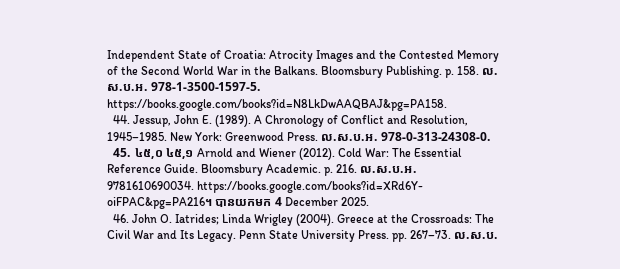Independent State of Croatia: Atrocity Images and the Contested Memory of the Second World War in the Balkans. Bloomsbury Publishing. p. 158. ល.ស.ប.អ. 978-1-3500-1597-5. https://books.google.com/books?id=N8LkDwAAQBAJ&pg=PA158.
  44. Jessup, John E. (1989). A Chronology of Conflict and Resolution, 1945–1985. New York: Greenwood Press. ល.ស.ប.អ. 978-0-313-24308-0.
  45. ៤៥,០ ៤៥,១ Arnold and Wiener (2012). Cold War: The Essential Reference Guide. Bloomsbury Academic. p. 216. ល.ស.ប.អ. 9781610690034. https://books.google.com/books?id=XRd6Y-oiFPAC&pg=PA216។ បានយកមក 4 December 2025.
  46. John O. Iatrides; Linda Wrigley (2004). Greece at the Crossroads: The Civil War and Its Legacy. Penn State University Press. pp. 267–73. ល.ស.ប.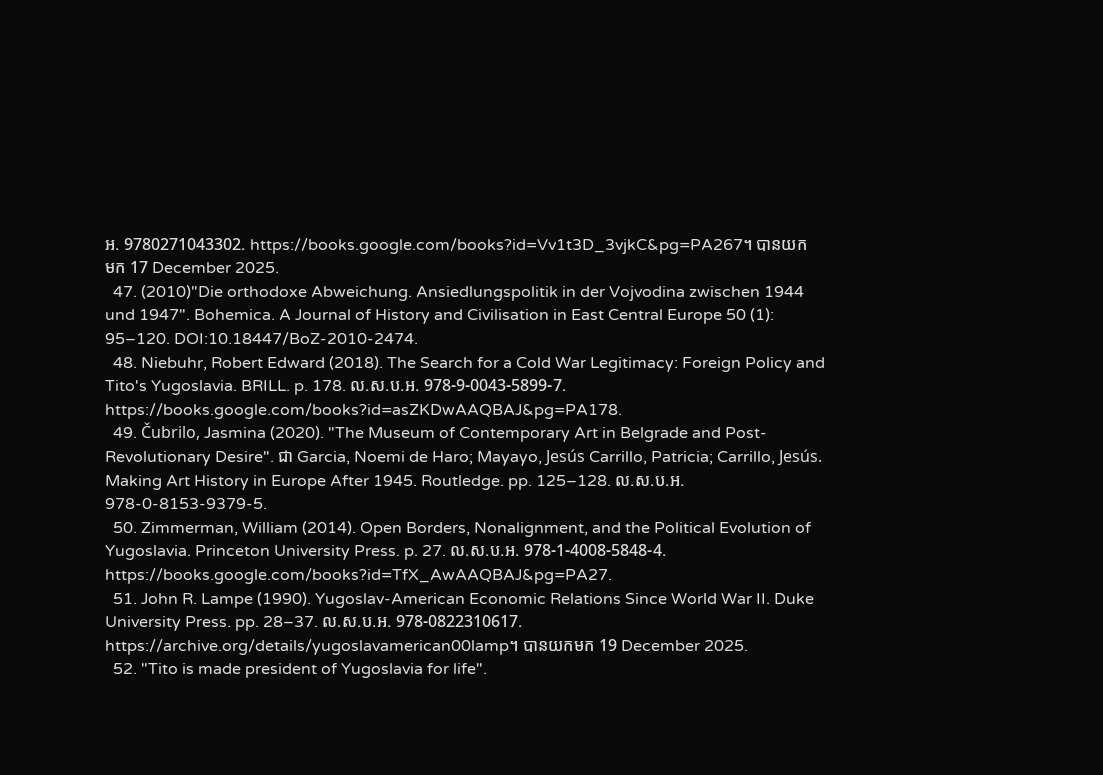អ. 9780271043302. https://books.google.com/books?id=Vv1t3D_3vjkC&pg=PA267។ បានយកមក 17 December 2025.
  47. (2010)"Die orthodoxe Abweichung. Ansiedlungspolitik in der Vojvodina zwischen 1944 und 1947". Bohemica. A Journal of History and Civilisation in East Central Europe 50 (1): 95–120. DOI:10.18447/BoZ-2010-2474.
  48. Niebuhr, Robert Edward (2018). The Search for a Cold War Legitimacy: Foreign Policy and Tito's Yugoslavia. BRILL. p. 178. ល.ស.ប.អ. 978-9-0043-5899-7. https://books.google.com/books?id=asZKDwAAQBAJ&pg=PA178.
  49. Čubrilo, Jasmina (2020). "The Museum of Contemporary Art in Belgrade and Post-Revolutionary Desire". ជា Garcia, Noemi de Haro; Mayayo, Jesús Carrillo, Patricia; Carrillo, Jesús. Making Art History in Europe After 1945. Routledge. pp. 125–128. ល.ស.ប.អ. 978-0-8153-9379-5.
  50. Zimmerman, William (2014). Open Borders, Nonalignment, and the Political Evolution of Yugoslavia. Princeton University Press. p. 27. ល.ស.ប.អ. 978-1-4008-5848-4. https://books.google.com/books?id=TfX_AwAAQBAJ&pg=PA27.
  51. John R. Lampe (1990). Yugoslav-American Economic Relations Since World War II. Duke University Press. pp. 28–37. ល.ស.ប.អ. 978-0822310617. https://archive.org/details/yugoslavamerican00lamp។ បានយកមក 19 December 2025.
  52. "Tito is made president of Yugoslavia for life".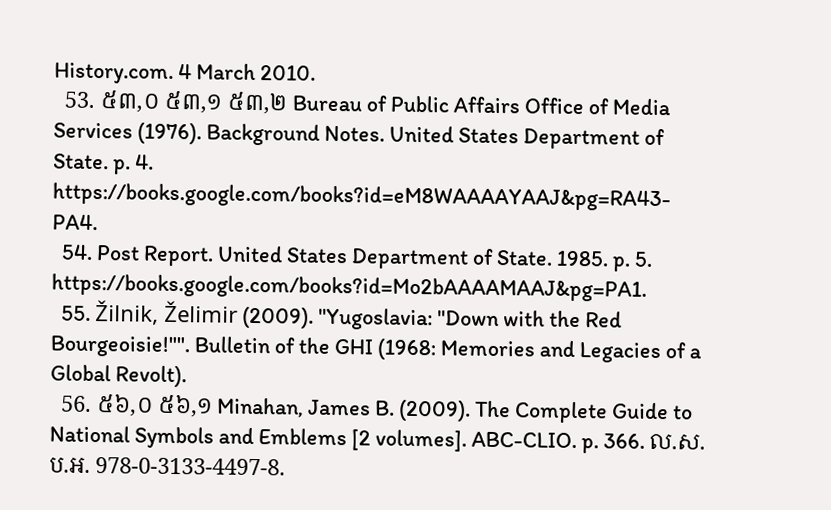History.com. 4 March 2010.
  53. ៥៣,០ ៥៣,១ ៥៣,២ Bureau of Public Affairs Office of Media Services (1976). Background Notes. United States Department of State. p. 4. https://books.google.com/books?id=eM8WAAAAYAAJ&pg=RA43-PA4.
  54. Post Report. United States Department of State. 1985. p. 5. https://books.google.com/books?id=Mo2bAAAAMAAJ&pg=PA1.
  55. Žilnik, Želimir (2009). "Yugoslavia: "Down with the Red Bourgeoisie!"". Bulletin of the GHI (1968: Memories and Legacies of a Global Revolt).
  56. ៥៦,០ ៥៦,១ Minahan, James B. (2009). The Complete Guide to National Symbols and Emblems [2 volumes]. ABC-CLIO. p. 366. ល.ស.ប.អ. 978-0-3133-4497-8.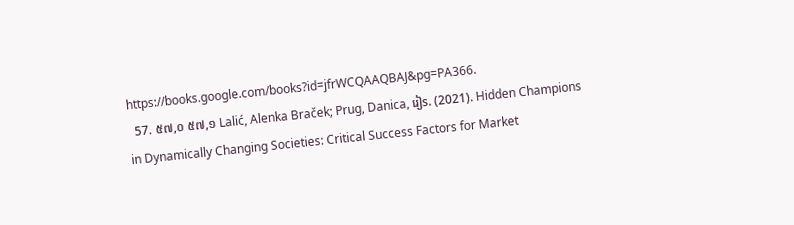https://books.google.com/books?id=jfrWCQAAQBAJ&pg=PA366.
  57. ៥៧,០ ៥៧,១ Lalić, Alenka Braček; Prug, Danica, រៀs. (2021). Hidden Champions in Dynamically Changing Societies: Critical Success Factors for Market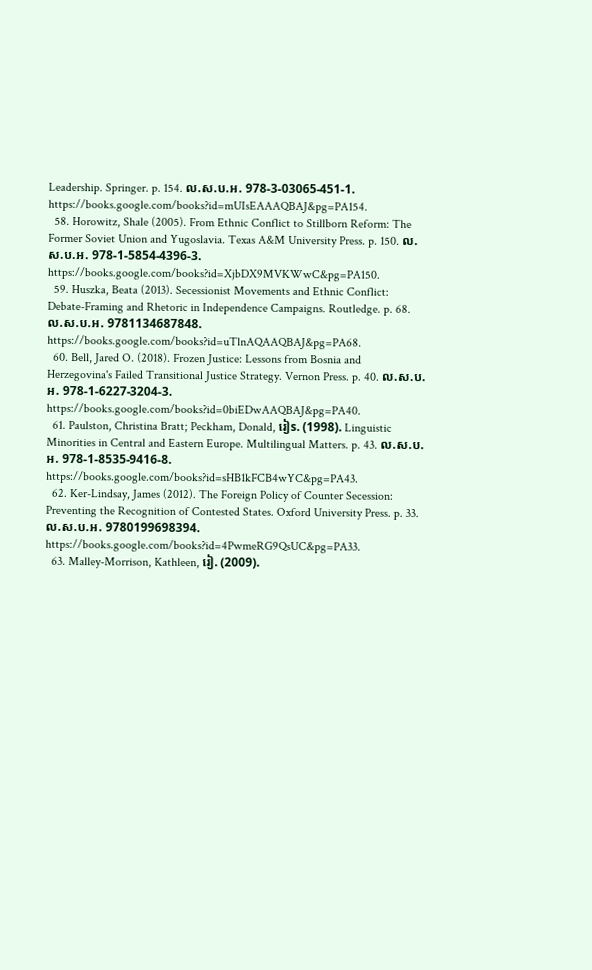Leadership. Springer. p. 154. ល.ស.ប.អ. 978-3-03065-451-1. https://books.google.com/books?id=mUIsEAAAQBAJ&pg=PA154.
  58. Horowitz, Shale (2005). From Ethnic Conflict to Stillborn Reform: The Former Soviet Union and Yugoslavia. Texas A&M University Press. p. 150. ល.ស.ប.អ. 978-1-5854-4396-3. https://books.google.com/books?id=XjbDX9MVKWwC&pg=PA150.
  59. Huszka, Beata (2013). Secessionist Movements and Ethnic Conflict: Debate-Framing and Rhetoric in Independence Campaigns. Routledge. p. 68. ល.ស.ប.អ. 9781134687848. https://books.google.com/books?id=uTlnAQAAQBAJ&pg=PA68.
  60. Bell, Jared O. (2018). Frozen Justice: Lessons from Bosnia and Herzegovina's Failed Transitional Justice Strategy. Vernon Press. p. 40. ល.ស.ប.អ. 978-1-6227-3204-3. https://books.google.com/books?id=0biEDwAAQBAJ&pg=PA40.
  61. Paulston, Christina Bratt; Peckham, Donald, រៀs. (1998). Linguistic Minorities in Central and Eastern Europe. Multilingual Matters. p. 43. ល.ស.ប.អ. 978-1-8535-9416-8. https://books.google.com/books?id=sHB1kFCB4wYC&pg=PA43.
  62. Ker-Lindsay, James (2012). The Foreign Policy of Counter Secession: Preventing the Recognition of Contested States. Oxford University Press. p. 33. ល.ស.ប.អ. 9780199698394. https://books.google.com/books?id=4PwmeRG9QsUC&pg=PA33.
  63. Malley-Morrison, Kathleen, រៀ. (2009).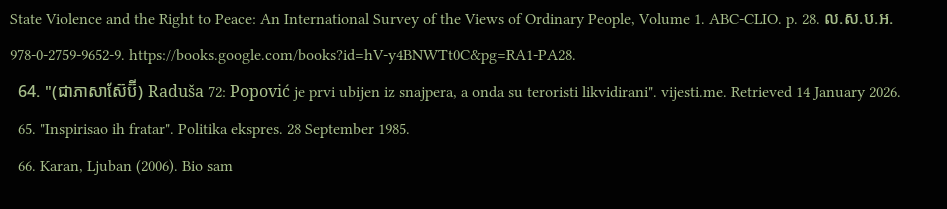State Violence and the Right to Peace: An International Survey of the Views of Ordinary People, Volume 1. ABC-CLIO. p. 28. ល.ស.ប.អ. 978-0-2759-9652-9. https://books.google.com/books?id=hV-y4BNWTt0C&pg=RA1-PA28.
  64. "(ជាភាសាស៊ែប៊ី) Raduša 72: Popović je prvi ubijen iz snajpera, a onda su teroristi likvidirani". vijesti.me. Retrieved 14 January 2026.
  65. "Inspirisao ih fratar". Politika ekspres. 28 September 1985.
  66. Karan, Ljuban (2006). Bio sam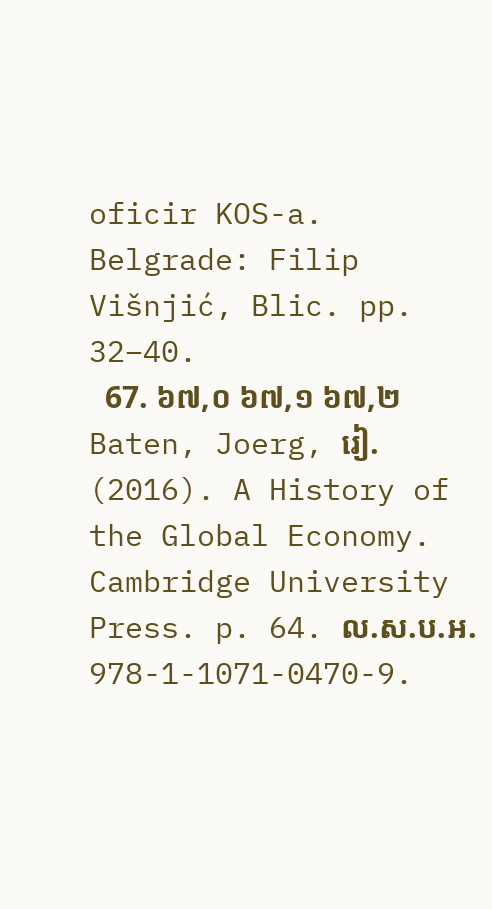oficir KOS-a. Belgrade: Filip Višnjić, Blic. pp. 32–40.
  67. ៦៧,០ ៦៧,១ ៦៧,២ Baten, Joerg, រៀ. (2016). A History of the Global Economy. Cambridge University Press. p. 64. ល.ស.ប.អ. 978-1-1071-0470-9.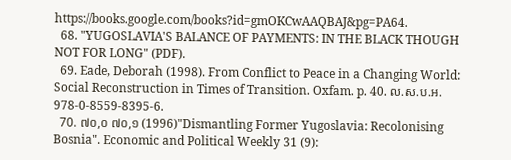https://books.google.com/books?id=gmOKCwAAQBAJ&pg=PA64.
  68. "YUGOSLAVIA'S BALANCE OF PAYMENTS: IN THE BLACK THOUGH NOT FOR LONG" (PDF).
  69. Eade, Deborah (1998). From Conflict to Peace in a Changing World: Social Reconstruction in Times of Transition. Oxfam. p. 40. ល.ស.ប.អ. 978-0-8559-8395-6.
  70. ៧០,០ ៧០,១ (1996)"Dismantling Former Yugoslavia: Recolonising Bosnia". Economic and Political Weekly 31 (9):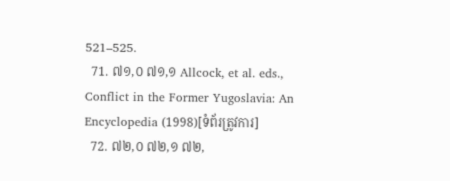521–525.
  71. ៧១,០ ៧១,១ Allcock, et al. eds., Conflict in the Former Yugoslavia: An Encyclopedia (1998)[ទំព័រត្រូវការ]
  72. ៧២,០ ៧២,១ ៧២,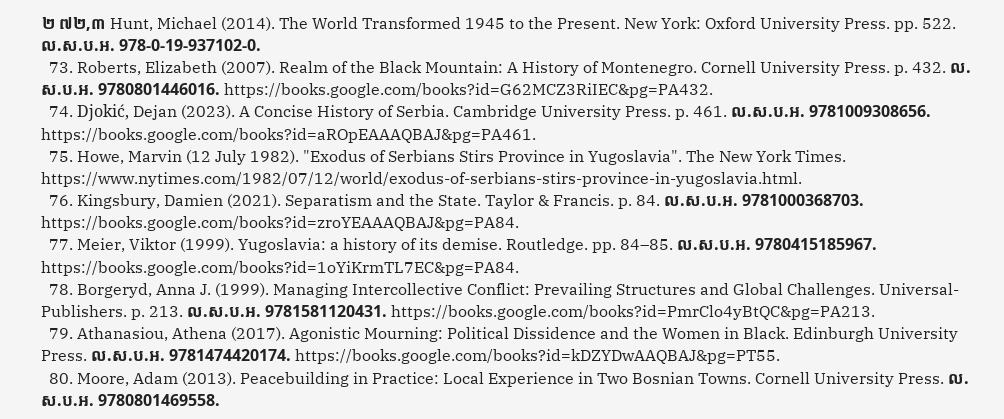២ ៧២,៣ Hunt, Michael (2014). The World Transformed 1945 to the Present. New York: Oxford University Press. pp. 522. ល.ស.ប.អ. 978-0-19-937102-0.
  73. Roberts, Elizabeth (2007). Realm of the Black Mountain: A History of Montenegro. Cornell University Press. p. 432. ល.ស.ប.អ. 9780801446016. https://books.google.com/books?id=G62MCZ3RiIEC&pg=PA432.
  74. Djokić, Dejan (2023). A Concise History of Serbia. Cambridge University Press. p. 461. ល.ស.ប.អ. 9781009308656. https://books.google.com/books?id=aROpEAAAQBAJ&pg=PA461.
  75. Howe, Marvin (12 July 1982). "Exodus of Serbians Stirs Province in Yugoslavia". The New York Times. https://www.nytimes.com/1982/07/12/world/exodus-of-serbians-stirs-province-in-yugoslavia.html.
  76. Kingsbury, Damien (2021). Separatism and the State. Taylor & Francis. p. 84. ល.ស.ប.អ. 9781000368703. https://books.google.com/books?id=zroYEAAAQBAJ&pg=PA84.
  77. Meier, Viktor (1999). Yugoslavia: a history of its demise. Routledge. pp. 84–85. ល.ស.ប.អ. 9780415185967. https://books.google.com/books?id=1oYiKrmTL7EC&pg=PA84.
  78. Borgeryd, Anna J. (1999). Managing Intercollective Conflict: Prevailing Structures and Global Challenges. Universal-Publishers. p. 213. ល.ស.ប.អ. 9781581120431. https://books.google.com/books?id=PmrClo4yBtQC&pg=PA213.
  79. Athanasiou, Athena (2017). Agonistic Mourning: Political Dissidence and the Women in Black. Edinburgh University Press. ល.ស.ប.អ. 9781474420174. https://books.google.com/books?id=kDZYDwAAQBAJ&pg=PT55.
  80. Moore, Adam (2013). Peacebuilding in Practice: Local Experience in Two Bosnian Towns. Cornell University Press. ល.ស.ប.អ. 9780801469558.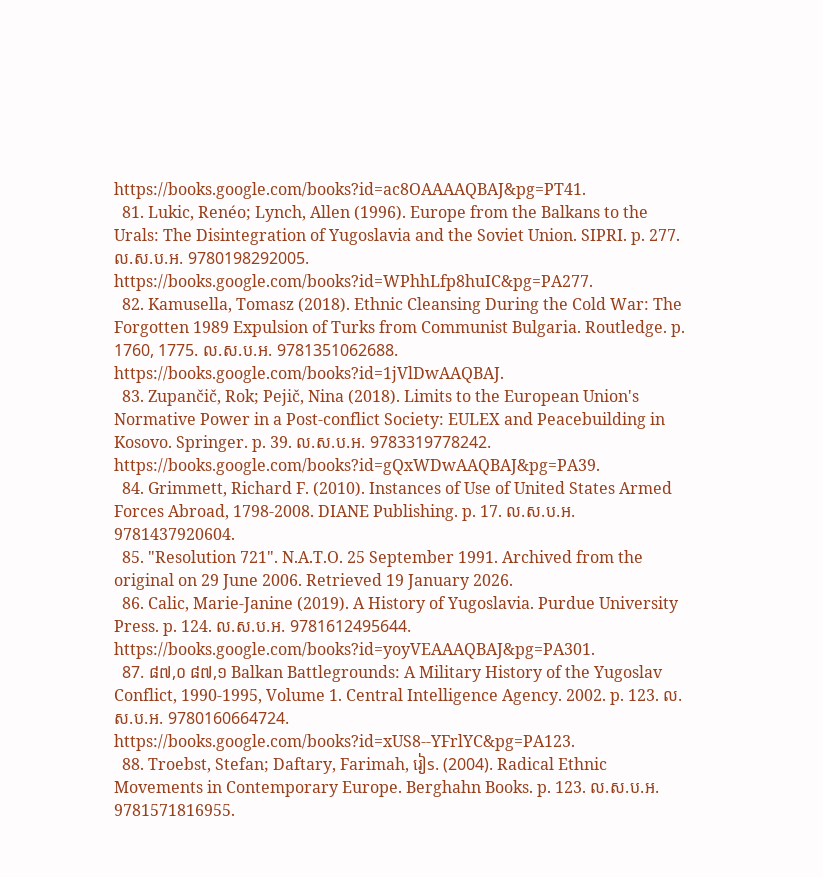https://books.google.com/books?id=ac8OAAAAQBAJ&pg=PT41.
  81. Lukic, Renéo; Lynch, Allen (1996). Europe from the Balkans to the Urals: The Disintegration of Yugoslavia and the Soviet Union. SIPRI. p. 277. ល.ស.ប.អ. 9780198292005. https://books.google.com/books?id=WPhhLfp8huIC&pg=PA277.
  82. Kamusella, Tomasz (2018). Ethnic Cleansing During the Cold War: The Forgotten 1989 Expulsion of Turks from Communist Bulgaria. Routledge. p. 1760, 1775. ល.ស.ប.អ. 9781351062688. https://books.google.com/books?id=1jVlDwAAQBAJ.
  83. Zupančič, Rok; Pejič, Nina (2018). Limits to the European Union's Normative Power in a Post-conflict Society: EULEX and Peacebuilding in Kosovo. Springer. p. 39. ល.ស.ប.អ. 9783319778242. https://books.google.com/books?id=gQxWDwAAQBAJ&pg=PA39.
  84. Grimmett, Richard F. (2010). Instances of Use of United States Armed Forces Abroad, 1798-2008. DIANE Publishing. p. 17. ល.ស.ប.អ. 9781437920604.
  85. "Resolution 721". N.A.T.O. 25 September 1991. Archived from the original on 29 June 2006. Retrieved 19 January 2026.
  86. Calic, Marie-Janine (2019). A History of Yugoslavia. Purdue University Press. p. 124. ល.ស.ប.អ. 9781612495644. https://books.google.com/books?id=yoyVEAAAQBAJ&pg=PA301.
  87. ៨៧,០ ៨៧,១ Balkan Battlegrounds: A Military History of the Yugoslav Conflict, 1990-1995, Volume 1. Central Intelligence Agency. 2002. p. 123. ល.ស.ប.អ. 9780160664724. https://books.google.com/books?id=xUS8--YFrlYC&pg=PA123.
  88. Troebst, Stefan; Daftary, Farimah, រៀs. (2004). Radical Ethnic Movements in Contemporary Europe. Berghahn Books. p. 123. ល.ស.ប.អ. 9781571816955.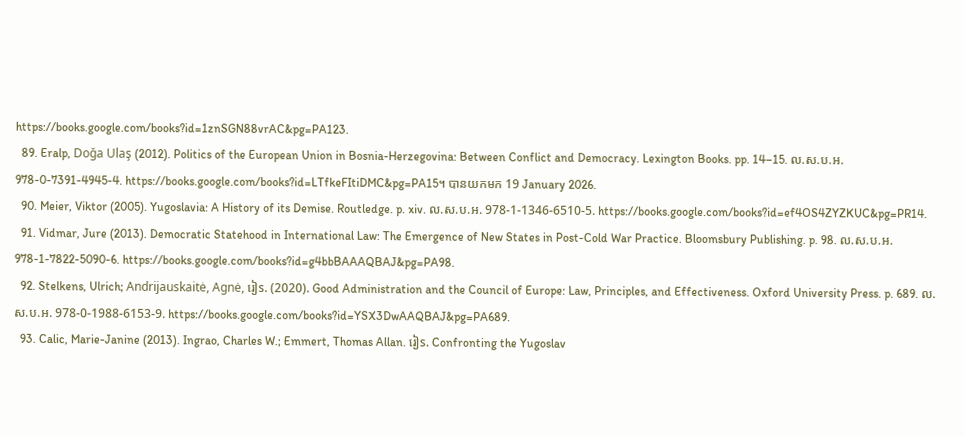https://books.google.com/books?id=1znSGN88vrAC&pg=PA123.
  89. Eralp, Doğa Ulaş (2012). Politics of the European Union in Bosnia-Herzegovina: Between Conflict and Democracy. Lexington Books. pp. 14–15. ល.ស.ប.អ. 978-0-7391-4945-4. https://books.google.com/books?id=LTfkeFItiDMC&pg=PA15។ បានយកមក 19 January 2026.
  90. Meier, Viktor (2005). Yugoslavia: A History of its Demise. Routledge. p. xiv. ល.ស.ប.អ. 978-1-1346-6510-5. https://books.google.com/books?id=ef4OS4ZYZKUC&pg=PR14.
  91. Vidmar, Jure (2013). Democratic Statehood in International Law: The Emergence of New States in Post-Cold War Practice. Bloomsbury Publishing. p. 98. ល.ស.ប.អ. 978-1-7822-5090-6. https://books.google.com/books?id=g4bbBAAAQBAJ&pg=PA98.
  92. Stelkens, Ulrich; Andrijauskaitė, Agnė, រៀs. (2020). Good Administration and the Council of Europe: Law, Principles, and Effectiveness. Oxford University Press. p. 689. ល.ស.ប.អ. 978-0-1988-6153-9. https://books.google.com/books?id=YSX3DwAAQBAJ&pg=PA689.
  93. Calic, Marie-Janine (2013). Ingrao, Charles W.; Emmert, Thomas Allan. រៀs. Confronting the Yugoslav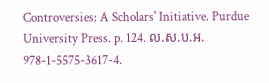Controversies: A Scholars' Initiative. Purdue University Press. p. 124. ល.ស.ប.អ. 978-1-5575-3617-4.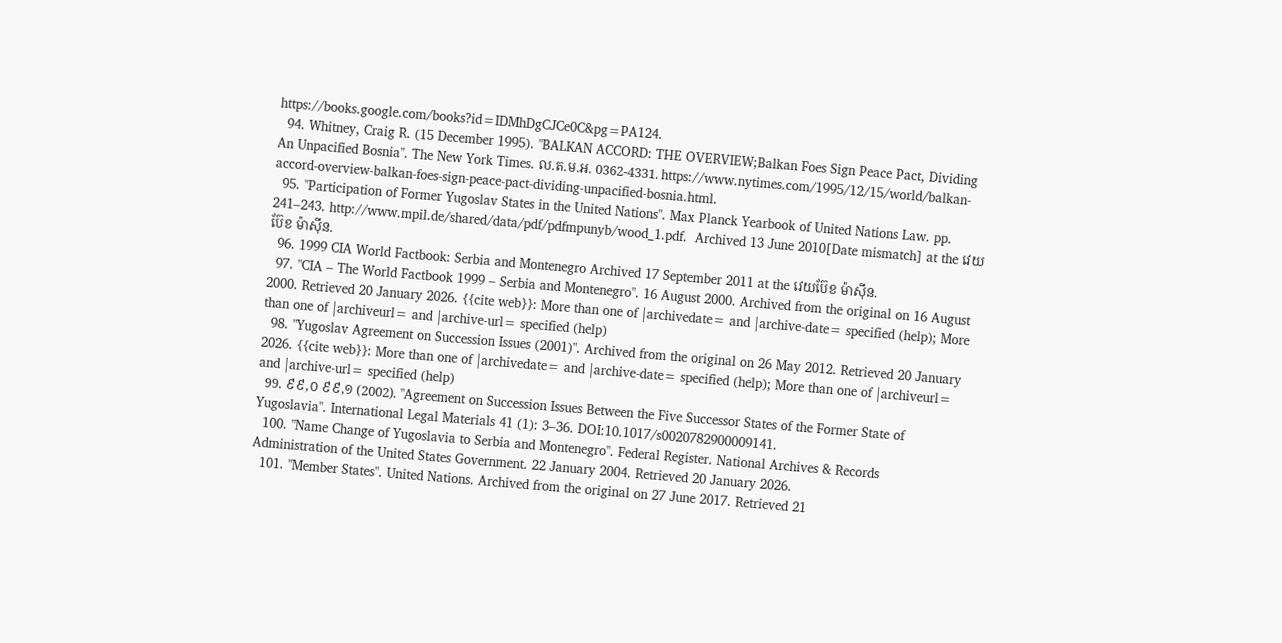https://books.google.com/books?id=IDMhDgCJCe0C&pg=PA124.
  94. Whitney, Craig R. (15 December 1995). "BALKAN ACCORD: THE OVERVIEW;Balkan Foes Sign Peace Pact, Dividing An Unpacified Bosnia". The New York Times. ល.ត.ម.អ. 0362-4331. https://www.nytimes.com/1995/12/15/world/balkan-accord-overview-balkan-foes-sign-peace-pact-dividing-unpacified-bosnia.html.
  95. "Participation of Former Yugoslav States in the United Nations". Max Planck Yearbook of United Nations Law. pp. 241–243. http://www.mpil.de/shared/data/pdf/pdfmpunyb/wood_1.pdf.  Archived 13 June 2010[Date mismatch] at the វេយប៊ែខ ម៉ាស៊ីន.
  96. 1999 CIA World Factbook: Serbia and Montenegro Archived 17 September 2011 at the វេយប៊ែខ ម៉ាស៊ីន.
  97. "CIA – The World Factbook 1999 – Serbia and Montenegro". 16 August 2000. Archived from the original on 16 August 2000. Retrieved 20 January 2026. {{cite web}}: More than one of |archivedate= and |archive-date= specified (help); More than one of |archiveurl= and |archive-url= specified (help)
  98. "Yugoslav Agreement on Succession Issues (2001)". Archived from the original on 26 May 2012. Retrieved 20 January 2026. {{cite web}}: More than one of |archivedate= and |archive-date= specified (help); More than one of |archiveurl= and |archive-url= specified (help)
  99. ៩៩,០ ៩៩,១ (2002). "Agreement on Succession Issues Between the Five Successor States of the Former State of Yugoslavia". International Legal Materials 41 (1): 3–36. DOI:10.1017/s0020782900009141.
  100. "Name Change of Yugoslavia to Serbia and Montenegro". Federal Register. National Archives & Records Administration of the United States Government. 22 January 2004. Retrieved 20 January 2026.
  101. "Member States". United Nations. Archived from the original on 27 June 2017. Retrieved 21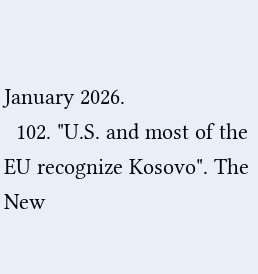January 2026.
  102. "U.S. and most of the EU recognize Kosovo". The New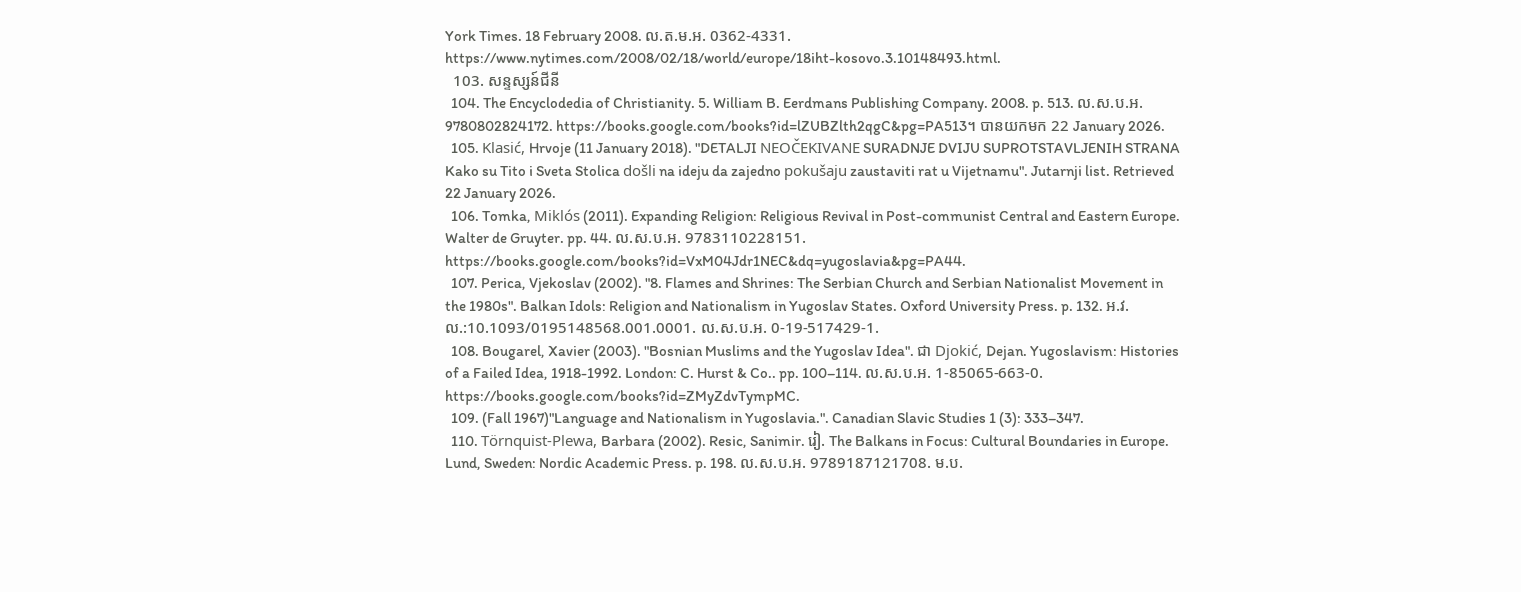York Times. 18 February 2008. ល.ត.ម.អ. 0362-4331. https://www.nytimes.com/2008/02/18/world/europe/18iht-kosovo.3.10148493.html.
  103. សន្ទស្សន៍ជីនី
  104. The Encyclodedia of Christianity. 5. William B. Eerdmans Publishing Company. 2008. p. 513. ល.ស.ប.អ. 9780802824172. https://books.google.com/books?id=lZUBZlth2qgC&pg=PA513។ បានយកមក 22 January 2026.
  105. Klasić, Hrvoje (11 January 2018). "DETALJI NEOČEKIVANE SURADNJE DVIJU SUPROTSTAVLJENIH STRANA Kako su Tito i Sveta Stolica došli na ideju da zajedno pokušaju zaustaviti rat u Vijetnamu". Jutarnji list. Retrieved 22 January 2026.
  106. Tomka, Miklós (2011). Expanding Religion: Religious Revival in Post-communist Central and Eastern Europe. Walter de Gruyter. pp. 44. ល.ស.ប.អ. 9783110228151. https://books.google.com/books?id=VxM04Jdr1NEC&dq=yugoslavia&pg=PA44.
  107. Perica, Vjekoslav (2002). "8. Flames and Shrines: The Serbian Church and Serbian Nationalist Movement in the 1980s". Balkan Idols: Religion and Nationalism in Yugoslav States. Oxford University Press. p. 132. អ.វ.ល.:10.1093/0195148568.001.0001. ល.ស.ប.អ. 0-19-517429-1.
  108. Bougarel, Xavier (2003). "Bosnian Muslims and the Yugoslav Idea". ជា Djokić, Dejan. Yugoslavism: Histories of a Failed Idea, 1918-1992. London: C. Hurst & Co.. pp. 100–114. ល.ស.ប.អ. 1-85065-663-0. https://books.google.com/books?id=ZMyZdvTympMC.
  109. (Fall 1967)"Language and Nationalism in Yugoslavia.". Canadian Slavic Studies 1 (3): 333–347.
  110. Törnquist-Plewa, Barbara (2002). Resic, Sanimir. រៀ. The Balkans in Focus: Cultural Boundaries in Europe. Lund, Sweden: Nordic Academic Press. p. 198. ល.ស.ប.អ. 9789187121708. ម.ប.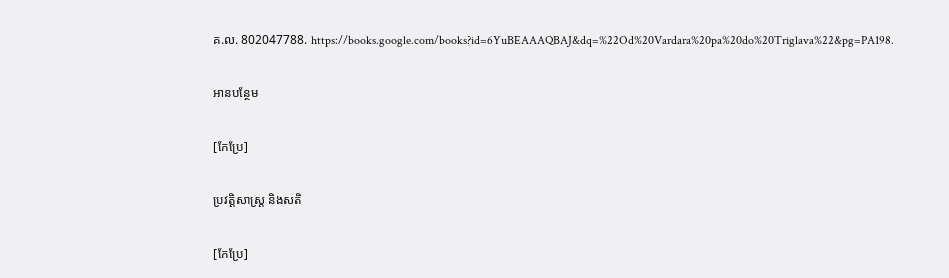គ.ល. 802047788. https://books.google.com/books?id=6YuBEAAAQBAJ&dq=%22Od%20Vardara%20pa%20do%20Triglava%22&pg=PA198.

អានបន្ថែម

[កែប្រែ]

ប្រវត្តិសាស្ត្រ និងសតិ

[កែប្រែ]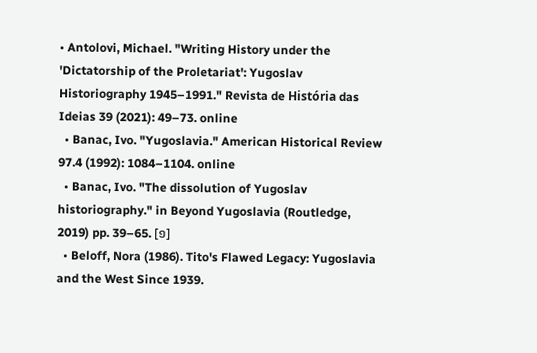• Antolovi, Michael. "Writing History under the 'Dictatorship of the Proletariat': Yugoslav Historiography 1945–1991." Revista de História das Ideias 39 (2021): 49–73. online
  • Banac, Ivo. "Yugoslavia." American Historical Review 97.4 (1992): 1084–1104. online
  • Banac, Ivo. "The dissolution of Yugoslav historiography." in Beyond Yugoslavia (Routledge, 2019) pp. 39–65. [១]
  • Beloff, Nora (1986). Tito's Flawed Legacy: Yugoslavia and the West Since 1939.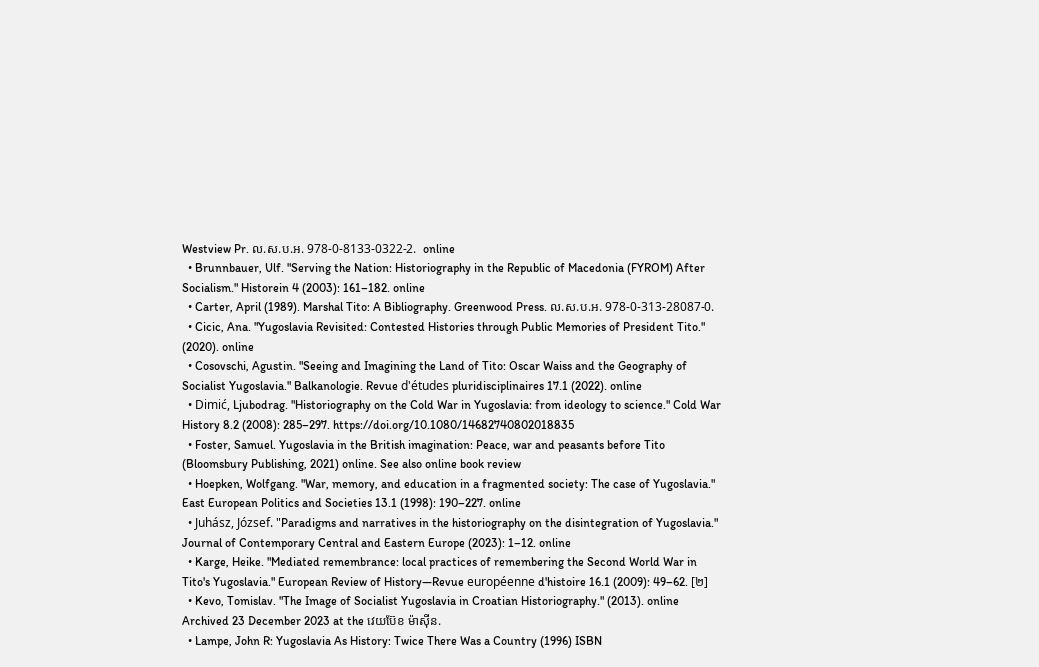Westview Pr. ល.ស.ប.អ. 978-0-8133-0322-2.  online
  • Brunnbauer, Ulf. "Serving the Nation: Historiography in the Republic of Macedonia (FYROM) After Socialism." Historein 4 (2003): 161–182. online
  • Carter, April (1989). Marshal Tito: A Bibliography. Greenwood Press. ល.ស.ប.អ. 978-0-313-28087-0.
  • Cicic, Ana. "Yugoslavia Revisited: Contested Histories through Public Memories of President Tito." (2020). online
  • Cosovschi, Agustin. "Seeing and Imagining the Land of Tito: Oscar Waiss and the Geography of Socialist Yugoslavia." Balkanologie. Revue d'études pluridisciplinaires 17.1 (2022). online
  • Dimić, Ljubodrag. "Historiography on the Cold War in Yugoslavia: from ideology to science." Cold War History 8.2 (2008): 285–297. https://doi.org/10.1080/14682740802018835
  • Foster, Samuel. Yugoslavia in the British imagination: Peace, war and peasants before Tito (Bloomsbury Publishing, 2021) online. See also online book review
  • Hoepken, Wolfgang. "War, memory, and education in a fragmented society: The case of Yugoslavia." East European Politics and Societies 13.1 (1998): 190–227. online
  • Juhász, József. "Paradigms and narratives in the historiography on the disintegration of Yugoslavia." Journal of Contemporary Central and Eastern Europe (2023): 1–12. online
  • Karge, Heike. "Mediated remembrance: local practices of remembering the Second World War in Tito's Yugoslavia." European Review of History—Revue européenne d'histoire 16.1 (2009): 49–62. [២]
  • Kevo, Tomislav. "The Image of Socialist Yugoslavia in Croatian Historiography." (2013). online Archived 23 December 2023 at the វេយប៊ែខ ម៉ាស៊ីន.
  • Lampe, John R: Yugoslavia As History: Twice There Was a Country (1996) ISBN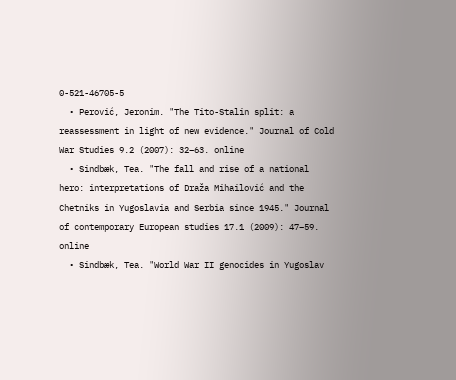0-521-46705-5
  • Perović, Jeronim. "The Tito-Stalin split: a reassessment in light of new evidence." Journal of Cold War Studies 9.2 (2007): 32–63. online
  • Sindbæk, Tea. "The fall and rise of a national hero: interpretations of Draža Mihailović and the Chetniks in Yugoslavia and Serbia since 1945." Journal of contemporary European studies 17.1 (2009): 47–59. online
  • Sindbæk, Tea. "World War II genocides in Yugoslav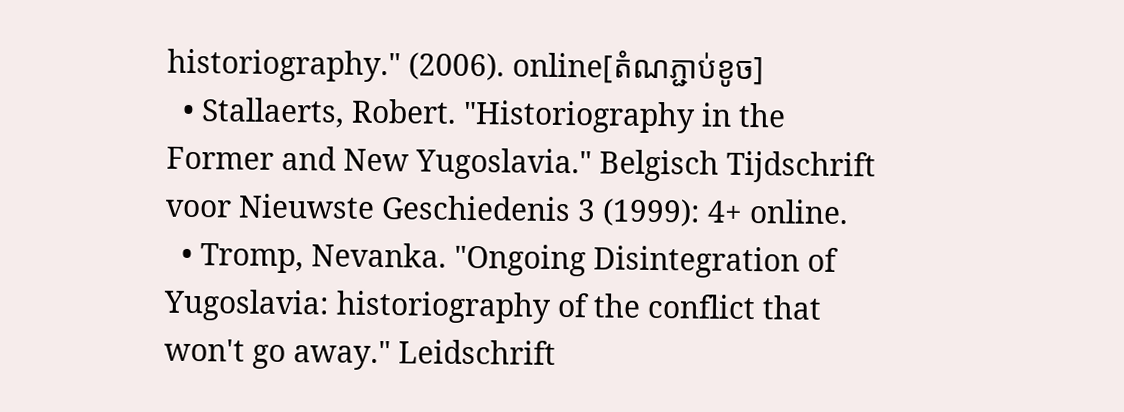historiography." (2006). online[តំណភ្ជាប់ខូច]
  • Stallaerts, Robert. "Historiography in the Former and New Yugoslavia." Belgisch Tijdschrift voor Nieuwste Geschiedenis 3 (1999): 4+ online.
  • Tromp, Nevanka. "Ongoing Disintegration of Yugoslavia: historiography of the conflict that won't go away." Leidschrift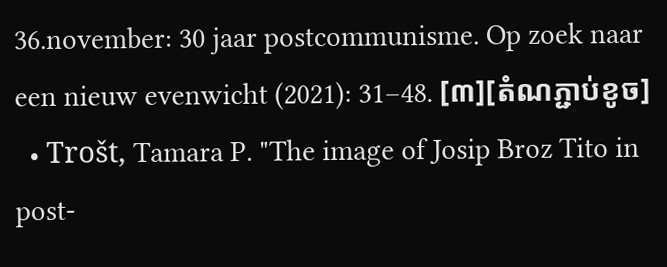36.november: 30 jaar postcommunisme. Op zoek naar een nieuw evenwicht (2021): 31–48. [៣][តំណភ្ជាប់ខូច]
  • Trošt, Tamara P. "The image of Josip Broz Tito in post-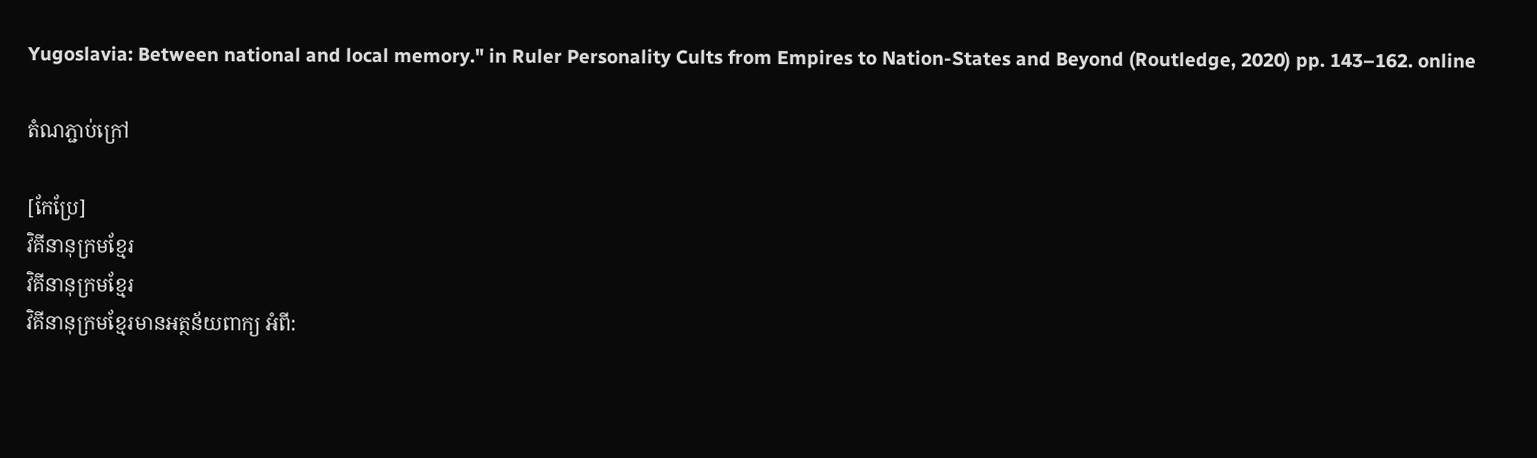Yugoslavia: Between national and local memory." in Ruler Personality Cults from Empires to Nation-States and Beyond (Routledge, 2020) pp. 143–162. online

តំណភ្ជាប់ក្រៅ

[កែប្រែ]
វិគីនានុក្រមខ្មែរ
វិគីនានុក្រមខ្មែរ
វិគីនានុក្រមខ្មែរមានអត្ថន័យពាក្យ អំពី: